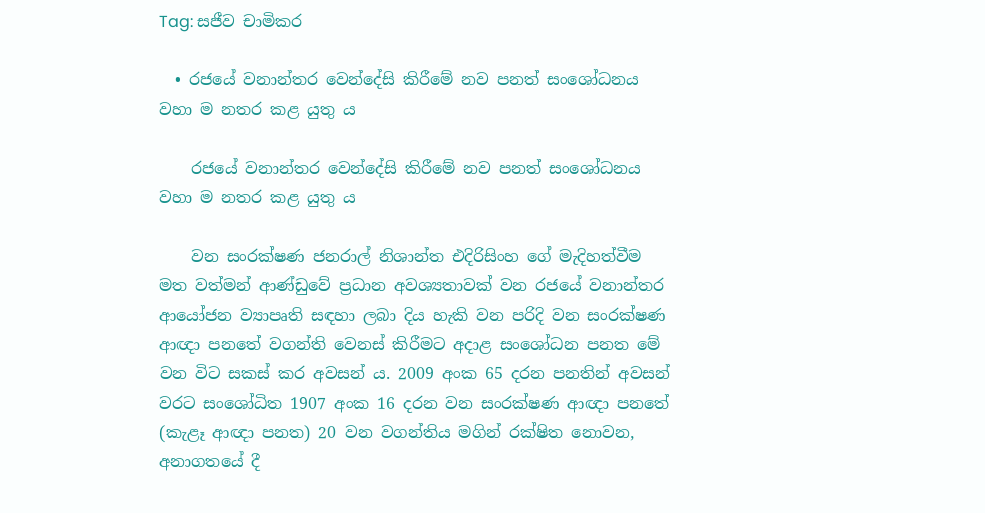Tag: සජීව චාමිකර

  • රජයේ වනාන්තර වෙන්දේසි කිරීමේ නව පනත් සංශෝධනය වහා ම නතර කළ යුතු ය

    රජයේ වනාන්තර වෙන්දේසි කිරීමේ නව පනත් සංශෝධනය වහා ම නතර කළ යුතු ය

    වන සංරක්ෂණ ජනරාල් නිශාන්ත එදිරිසිංහ ගේ මැදිහත්වීම මත වත්මන් ආණ්ඩුවේ ප්‍රධාන අවශ්‍යතාවක් වන රජයේ වනාන්තර ආයෝජන ව්‍යාපෘති සඳහා ලබා දිය හැකි වන පරිදි වන සංරක්ෂණ ආඥා පනතේ වගන්ති වෙනස් කිරීමට අදාළ සංශෝධන පනත මේ වන විට සකස් කර අවසන් ය. 2009 අංක 65 දරන පනතින් අවසන් වරට සංශෝධිත 1907 අංක 16 දරන වන සංරක්ෂණ ආඥා පනතේ (කැළෑ ආඥා පනත) 20 වන වගන්තිය මගින් රක්ෂිත නොවන, අනාගතයේ දී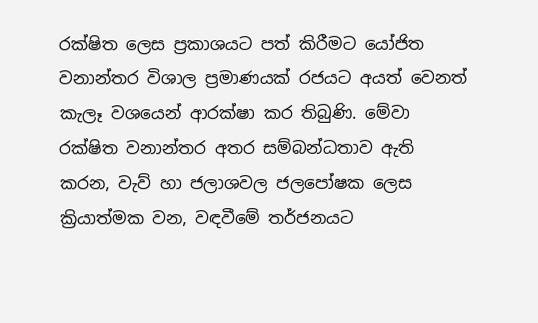රක්ෂිත ලෙස ප්‍රකාශයට පත් කිරීමට යෝජිත වනාන්තර විශාල ප්‍රමාණයක් රජයට අයත් වෙනත් කැලෑ වශයෙන් ආරක්ෂා කර තිබුණි. මේවා රක්ෂිත වනාන්තර අතර සම්බන්ධතාව ඇති කරන, වැව් හා ජලාශවල ජලපෝෂක ලෙස ක්‍රියාත්මක වන, වඳවීමේ තර්ජනයට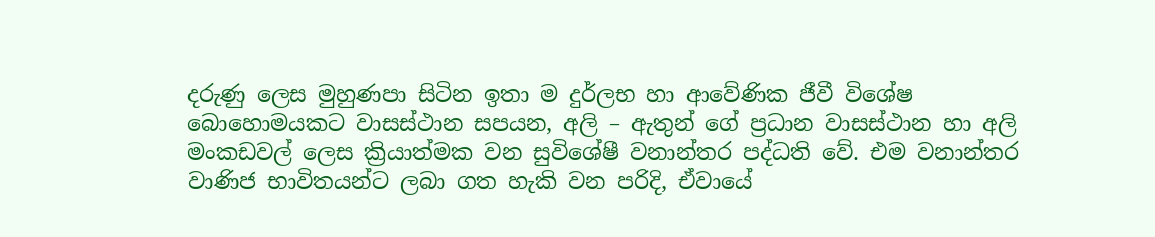දරුණු ලෙස මුහුණපා සිටින ඉතා ම දුර්ලභ හා ආවේණික ජීවී විශේෂ බොහොමයකට වාසස්ථාන සපයන, අලි – ඇතුන් ගේ ප්‍රධාන වාසස්ථාන හා අලි මංකඩවල් ලෙස ක්‍රියාත්මක වන සුවිශේෂී වනාන්තර පද්ධති වේ. එම වනාන්තර වාණිජ භාවිතයන්ට ලබා ගත හැකි වන පරිදි, ඒවායේ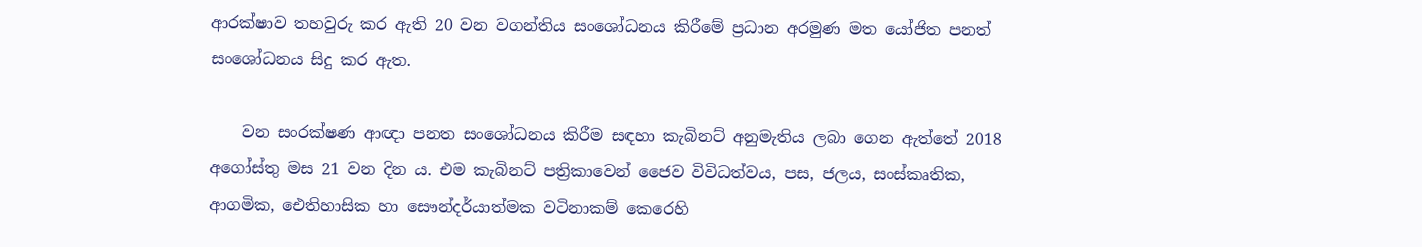ආරක්ෂාව තහවුරු කර ඇති 20 වන වගන්තිය සංශෝධනය කිරීමේ ප්‍රධාන අරමුණ මත යෝජිත පනත් සංශෝධනය සිදු කර ඇත.

    වන සංරක්ෂණ ආඥා පනත සංශෝධනය කිරීම සඳහා කැබිනට් අනුමැතිය ලබා ගෙන ඇත්තේ 2018 අගෝස්තු මස 21 වන දින ය. එම කැබිනට් පත්‍රිකාවෙන් ජෛව විවිධත්වය, පස, ජලය, සංස්කෘතික, ආගමික, ඓතිහාසික හා සෞන්දර්යාත්මක වටිනාකම් කෙරෙහි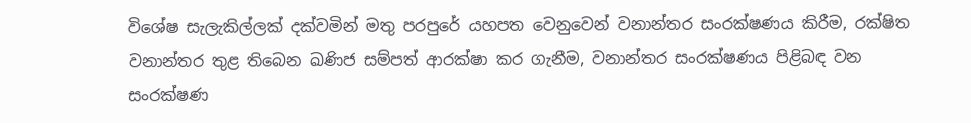විශේෂ සැලැකිල්ලක් දක්වමින් මතු පරපුරේ යහපත වෙනුවෙන් වනාන්තර සංරක්ෂණය කිරීම, රක්ෂිත වනාන්තර තුළ තිබෙන ඛණිජ සම්පත් ආරක්ෂා කර ගැනීම, වනාන්තර සංරක්ෂණය පිළිබඳ වන සංරක්ෂණ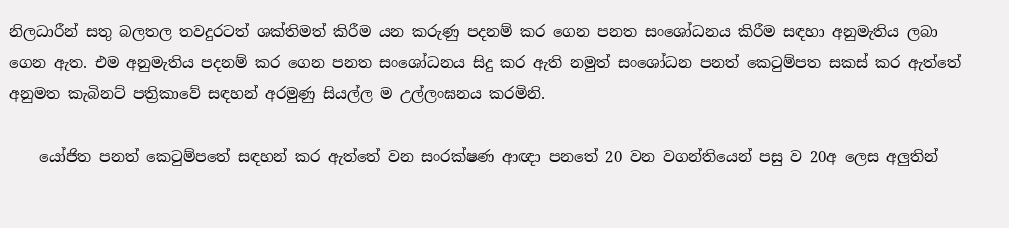නිලධාරීන් සතු බලතල තවදුරටත් ශක්තිමත් කිරීම යන කරුණු පදනම් කර ගෙන පනත සංශෝධනය කිරීම සඳහා අනුමැතිය ලබා ගෙන ඇත. එම අනුමැතිය පදනම් කර ගෙන පනත සංශෝධනය සිදු කර ඇති නමුත් සංශෝධන පනත් කෙටුම්පත සකස් කර ඇත්තේ අනුමත කැබිනට් පත්‍රිකාවේ සඳහන් අරමුණු සියල්ල ම උල්ලංඝනය කරමිනි.

    යෝජිත පනත් කෙටුම්පතේ සඳහන් කර ඇත්තේ වන සංරක්ෂණ ආඥා පනතේ 20 වන වගන්තියෙන් පසු ව 20අ ලෙස අලුතින්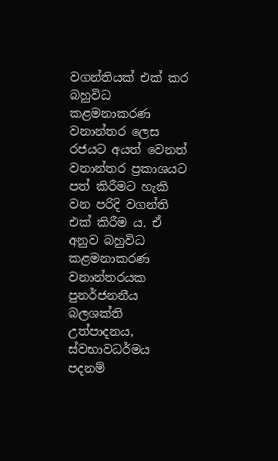වගන්තියක් එක් කර බහුවිධ කළමනාකරණ වනාන්තර ලෙස රජයට අයත් වෙනත් වනාන්තර ප්‍රකාශයට පත් කිරීමට හැකි වන පරිදි වගන්ති එක් කිරීම ය. ඒ අනුව බහුවිධ කළමනාකරණ වනාන්තරයක පුනර්ජනනීය බලශක්ති උත්පාදනය, ස්වභාවධර්මය පදනම්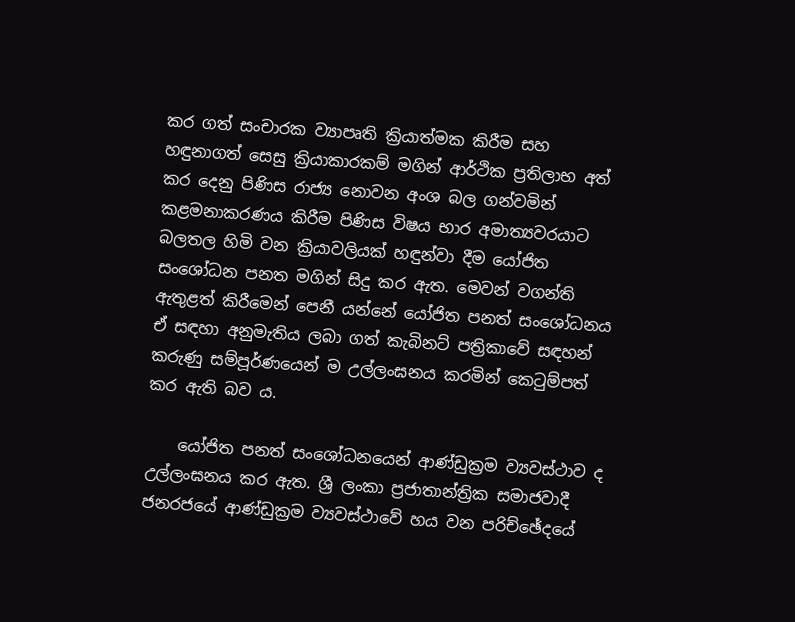කර ගත් සංචාරක ව්‍යාපෘති ක්‍රියාත්මක කිරීම සහ හඳුනාගත් සෙසු ක්‍රියාකාරකම් මගින් ආර්ථික ප්‍රතිලාභ අත් කර දෙනු පිණිස රාජ්‍ය නොවන අංශ බල ගන්වමින් කළමනාකරණය කිරීම පිණිස විෂය භාර අමාත්‍යවරයාට බලතල හිමි වන ක්‍රියාවලියක් හඳුන්වා දීම යෝජිත සංශෝධන පනත මගින් සිදු කර ඇත. මෙවන් වගන්ති ඇතුළත් කිරීමෙන් පෙනී යන්නේ යෝජිත පනත් සංශෝධනය ඒ සඳහා අනුමැතිය ලබා ගත් කැබිනට් පත්‍රිකාවේ සඳහන් කරුණු සම්පූර්ණයෙන් ම උල්ලංඝනය කරමින් කෙටුම්පත් කර ඇති බව ය.

    යෝජිත පනත් සංශෝධනයෙන් ආණ්ඩුක්‍රම ව්‍යවස්ථාව ද උල්ලංඝනය කර ඇත. ශ්‍රී ලංකා ප්‍රජාතාන්ත්‍රික සමාජවාදී ජනරජයේ ආණ්ඩුක්‍රම ව්‍යවස්ථාවේ හය වන පරිච්ඡේදයේ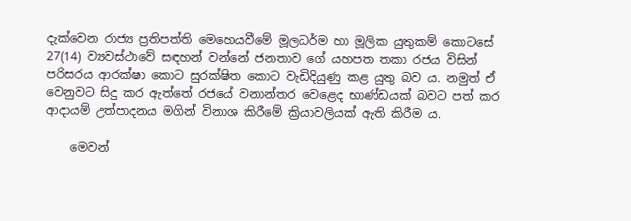දැක්වෙන රාජ්‍ය ප්‍රතිපත්ති මෙහෙයවීමේ මූලධර්ම හා මූලික යුතුකම් කොටසේ 27(14) ව්‍යවස්ථාවේ සඳහන් වන්නේ ජනතාව ගේ යහපත තකා රජය විසින් පරිසරය ආරක්ෂා කොට සුරක්ෂිත කොට වැඩිදියුණු කළ යුතු බව ය. නමුත් ඒ වෙනුවට සිදු කර ඇත්තේ රජයේ වනාන්තර වෙළෙද භාණ්ඩයක් බවට පත් කර ආදායම් උත්පාදනය මගින් විනාශ කිරීමේ ක්‍රියාවලියක් ඇති කිරීම ය.

    මෙවන්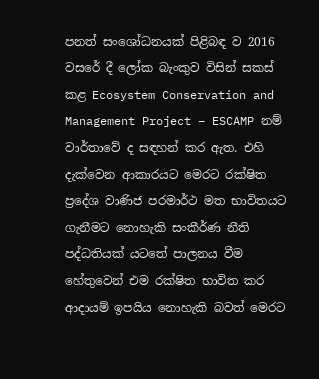පනත් සංශෝධනයක් පිළිබඳ ව 2016 වසරේ දී ලෝක බැංකුව විසින් සකස් කළ Ecosystem Conservation and Management Project – ESCAMP නම් වාර්තාවේ ද සඳහන් කර ඇත. එහි දැක්වෙන ආකාරයට මෙරට රක්ෂිත ප්‍රදේශ වාණිජ පරමාර්ථ මත භාවිතයට ගැනීමට නොහැකි සංකීර්ණ නීති පද්ධතියක් යටතේ පාලනය වීම හේතුවෙන් එම රක්ෂිත භාවිත කර ආදායම් ඉපයිය නොහැකි බවත් මෙරට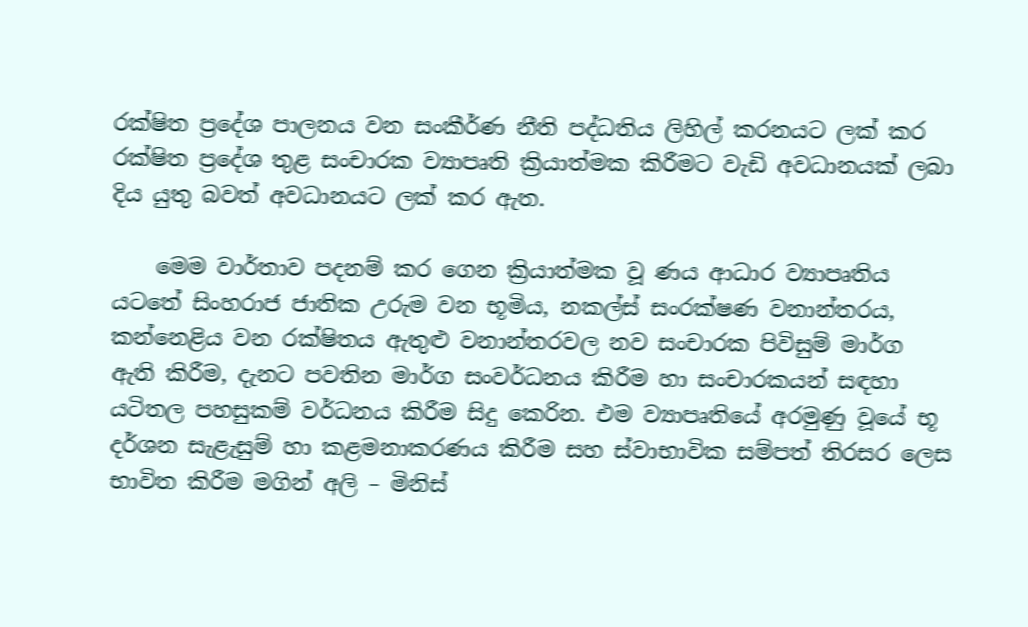රක්ෂිත ප්‍රදේශ පාලනය වන සංකීර්ණ නීති පද්ධතිය ලිහිල් කරනයට ලක් කර රක්ෂිත ප්‍රදේශ තුළ සංචාරක ව්‍යාපෘති ක්‍රියාත්මක කිරීමට වැඩි අවධානයක් ලබා දිය යුතු බවත් අවධානයට ලක් කර ඇත.

    මෙම වාර්තාව පදනම් කර ගෙන ක්‍රියාත්මක වූ ණය ආධාර ව්‍යාපෘතිය යටතේ සිංහරාජ ජාතික උරුම වන භූමිය, නකල්ස් සංරක්ෂණ වනාන්තරය, කන්නෙළිය වන රක්ෂිතය ඇතුළු වනාන්තරවල නව සංචාරක පිවිසුම් මාර්ග ඇති කිරීම, දැනට පවතින මාර්ග සංවර්ධනය කිරීම හා සංචාරකයන් සඳහා යටිතල පහසුකම් වර්ධනය කිරීම සිදු කෙරින. එම ව්‍යාපෘතියේ අරමුණු වූයේ භූ දර්ශන සැළැසුම් හා කළමනාකරණය කිරීම සහ ස්වාභාවික සම්පත් තිරසර ලෙස භාවිත කිරීම මගින් අලි – මිනිස්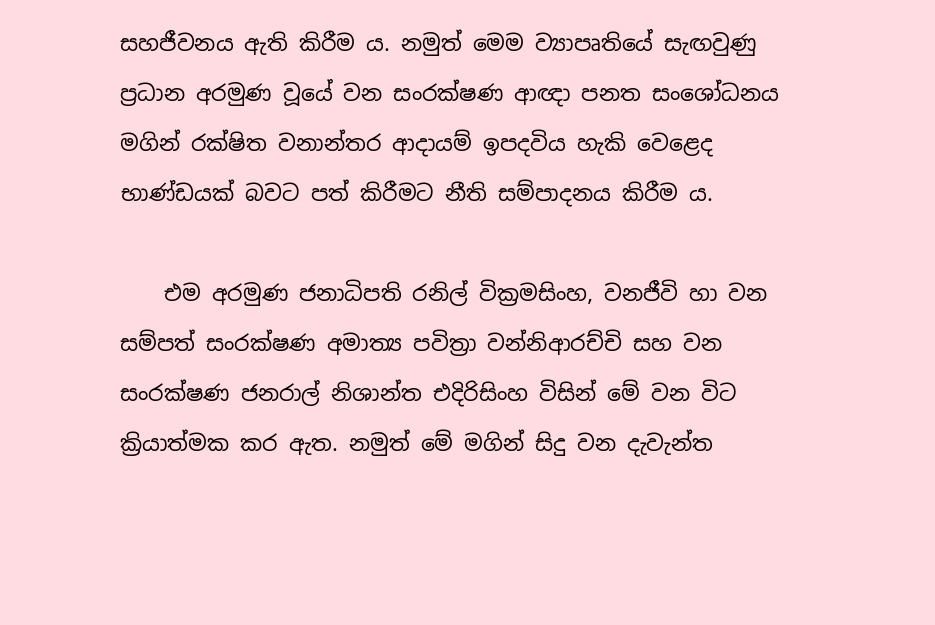සහජීවනය ඇති කිරීම ය. නමුත් මෙම ව්‍යාපෘතියේ සැඟවුණු ප්‍රධාන අරමුණ වූයේ වන සංරක්ෂණ ආඥා පනත සංශෝධනය මගින් රක්ෂිත වනාන්තර ආදායම් ඉපදවිය හැකි වෙළෙද භාණ්ඩයක් බවට පත් කිරීමට නීති සම්පාදනය කිරීම ය.

    එම අරමුණ ජනාධිපති රනිල් වික්‍රමසිංහ, වනජීවි හා වන සම්පත් සංරක්ෂණ අමාත්‍ය පවිත්‍රා වන්නිආරච්චි සහ වන සංරක්ෂණ ජනරාල් නිශාන්ත එදිරිසිංහ විසින් මේ වන විට ක්‍රියාත්මක කර ඇත. නමුත් මේ මගින් සිදු වන දැවැන්ත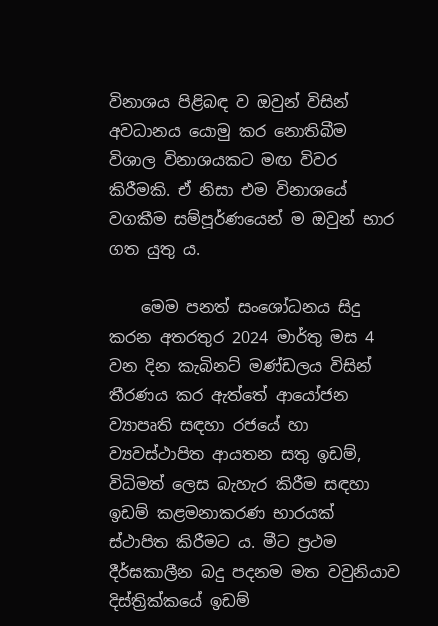විනාශය පිළිබඳ ව ඔවුන් විසින් අවධානය යොමු කර නොතිබීම විශාල විනාශයකට මඟ විවර කිරීමකි. ඒ නිසා එම විනාශයේ වගකීම සම්පූර්ණයෙන් ම ඔවුන් භාර ගත යුතු ය.

    මෙම පනත් සංශෝධනය සිදු කරන අතරතුර 2024 මාර්තු මස 4 වන දින කැබිනට් මණ්ඩලය විසින් තීරණය කර ඇත්තේ ආයෝජන ව්‍යාපෘති සඳහා රජයේ හා ව්‍යවස්ථාපිත ආයතන සතු ඉඩම්, විධිමත් ලෙස බැහැර කිරීම සඳහා ඉඩම් කළමනාකරණ භාරයක් ස්ථාපිත කිරීමට ය. මීට ප්‍රථම දීර්ඝකාලීන බදු පදනම මත වවුනියාව දිස්ත්‍රික්කයේ ඉඩම්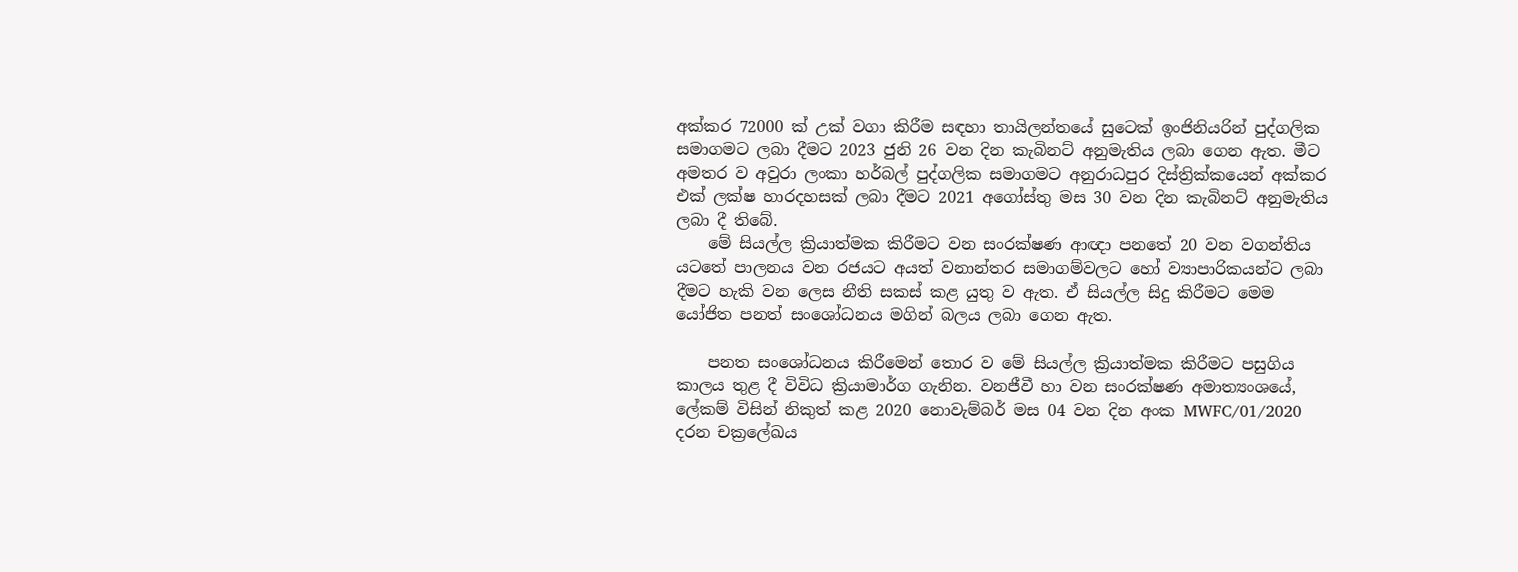අක්කර 72000 ක් උක් වගා කිරීම සඳහා තායිලන්තයේ සුටෙක් ඉංජිනියරින් පුද්ගලික සමාගමට ලබා දීමට 2023 ජුනි 26 වන දින කැබිනට් අනුමැතිය ලබා ගෙන ඇත. මීට අමතර ව අවුරා ලංකා හර්බල් පුද්ගලික සමාගමට අනුරාධපුර දිස්ත්‍රික්කයෙන් අක්කර එක් ලක්ෂ හාරදහසක් ලබා දීමට 2021 අගෝස්තු මස 30 වන දින කැබිනට් අනුමැතිය ලබා දී තිබේ.
    මේ සියල්ල ක්‍රියාත්මක කිරීමට වන සංරක්ෂණ ආඥා පනතේ 20 වන වගන්තිය යටතේ පාලනය වන රජයට අයත් වනාන්තර සමාගම්වලට හෝ ව්‍යාපාරිකයන්ට ලබා දීමට හැකි වන ලෙස නීති සකස් කළ යුතු ව ඇත. ඒ සියල්ල සිදු කිරීමට මෙම යෝජිත පනත් සංශෝධනය මගින් බලය ලබා ගෙන ඇත.

    පනත සංශෝධනය කිරීමෙන් තොර ව මේ සියල්ල ක්‍රියාත්මක කිරීමට පසුගිය කාලය තුළ දී විවිධ ක්‍රියාමාර්ග ගැනින. වනජීවී හා වන සංරක්ෂණ අමාත්‍යංශයේ, ලේකම් විසින් නිකුත් කළ 2020 නොවැම්බර් මස 04 වන දින අංක MWFC/01/2020 දරන චක්‍රලේඛය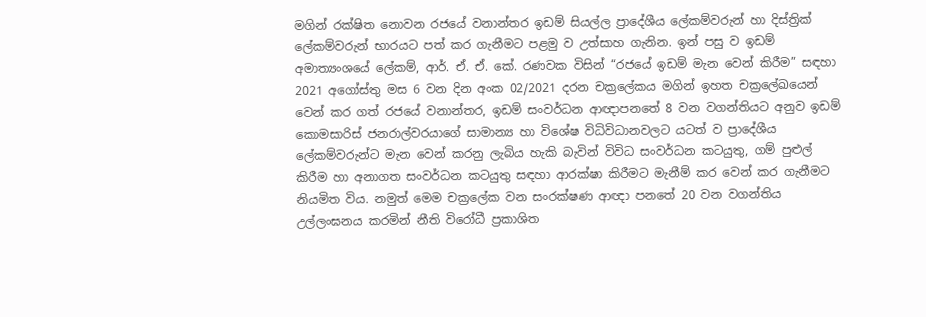මගින් රක්ෂිත නොවන රජයේ වනාන්තර ඉඩම් සියල්ල ප්‍රාදේශීය ලේකම්වරුන් හා දිස්ත්‍රික් ලේකම්වරුන් භාරයට පත් කර ගැනීමට පළමු ව උත්සාහ ගැනින. ඉන් පසු ව ඉඩම් අමාත්‍යංශයේ ලේකම්, ආර්. ඒ. ඒ. කේ. රණවක විසින් “රජයේ ඉඩම් මැන වෙන් කිරීම” සඳහා 2021 අගෝස්තු මස 6 වන දින අංක 02/2021 දරන චක්‍රලේකය මගින් ඉහත චක්‍රලේඛයෙන් වෙන් කර ගත් රජයේ වනාන්තර, ඉඩම් සංවර්ධන ආඥාපනතේ 8 වන වගන්තියට අනුව ඉඩම් කොමසාරිස් ජනරාල්වරයාගේ සාමාන්‍ය හා විශේෂ විධිවිධානවලට යටත් ව ප්‍රාදේශීය ලේකම්වරුන්ට මැන වෙන් කරනු ලැබිය හැකි බැවින් විවිධ සංවර්ධන කටයුතු, ගම් පුළුල් කිරීම හා අනාගත සංවර්ධන කටයුතු සඳහා ආරක්ෂා කිරීමට මැනීම් කර වෙන් කර ගැනීමට නියමිත විය. නමුත් මෙම චක්‍රලේක වන සංරක්ෂණ ආඥා පනතේ 20 වන වගන්තිය උල්ලංඝනය කරමින් නීති විරෝධී ප්‍රකාශිත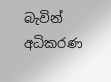බැවින් අධිකරණ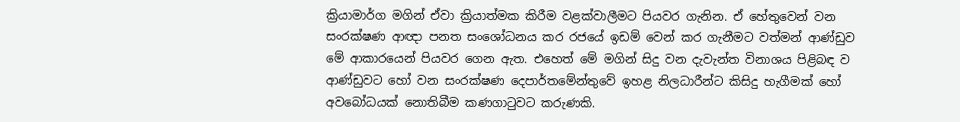ක්‍රියාමාර්ග මගින් ඒවා ක්‍රියාත්මක කිරීම වළක්වාලීමට පියවර ගැනින. ඒ හේතුවෙන් වන සංරක්ෂණ ආඥා පනත සංශෝධනය කර රජයේ ඉඩම් වෙන් කර ගැනීමට වත්මන් ආණ්ඩුව මේ ආකාරයෙන් පියවර ගෙන ඇත. එහෙත් මේ මගින් සිදු වන දැවැන්ත විනාශය පිළිබඳ ව ආණ්ඩුවට හෝ වන සංරක්ෂණ දෙපාර්තමේන්තුවේ ඉහළ නිලධාරීන්ට කිසිදු හැගීමක් හෝ අවබෝධයක් නොතිබීම කණගාටුවට කරුණකි.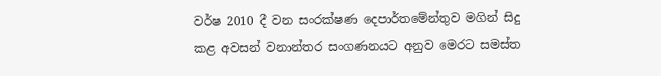වර්ෂ 2010 දී වන සංරක්ෂණ දෙපාර්තමේන්තුව මගින් සිදු කළ අවසන් වනාන්තර සංගණනයට අනුව මෙරට සමස්ත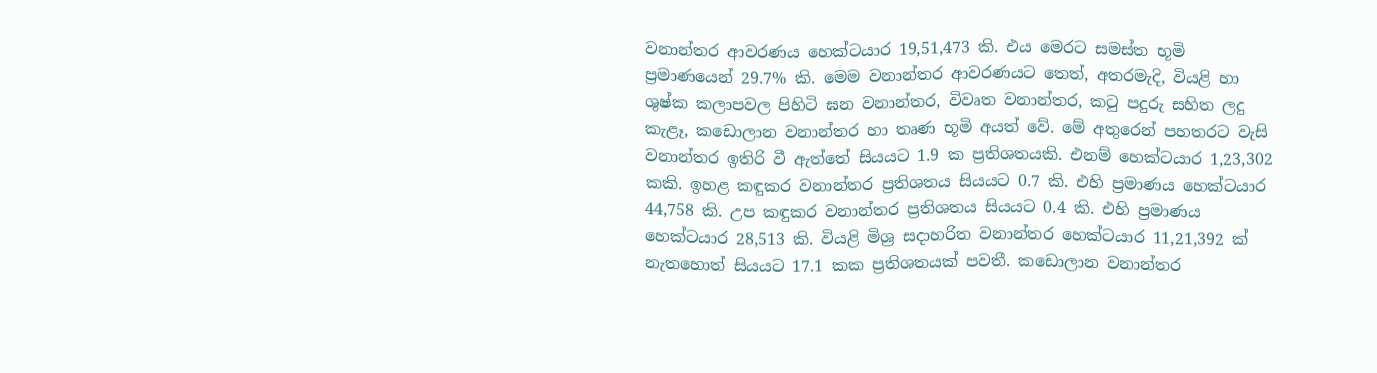වනාන්තර ආවරණය හෙක්ටයාර 19,51,473 කි. එය මෙරට සමස්ත භූමි ප්‍රමාණයෙන් 29.7% කි. මෙම වනාන්තර ආවරණයට තෙත්, අතරමැදි, වියළි හා ශුෂ්ක කලාපවල පිහිටි ඝන වනාන්තර, විවෘත වනාන්තර, කටු පදුරු සහිත ලදු කැළෑ, කඩොලාන වනාන්තර හා තෘණ භූමි අයත් වේ. මේ අතුරෙන් පහතරට වැසි වනාන්තර ඉතිරි වී ඇත්තේ සියයට 1.9 ක ප්‍රතිශතයකි. එනම් හෙක්ටයාර 1,23,302 කකි. ඉහළ කඳුකර වනාන්තර ප්‍රතිශතය සියයට 0.7 කි. එහි ප්‍රමාණය හෙක්ටයාර 44,758 කි. උප කඳුකර වනාන්තර ප්‍රතිශතය සියයට 0.4 කි. එහි ප්‍රමාණය හෙක්ටයාර 28,513 කි. වියළි මිශ්‍ර සදාහරිත වනාන්තර හෙක්ටයාර 11,21,392 ක් නැතහොත් සියයට 17.1 කක ප්‍රතිශතයක් පවතී. කඩොලාන වනාන්තර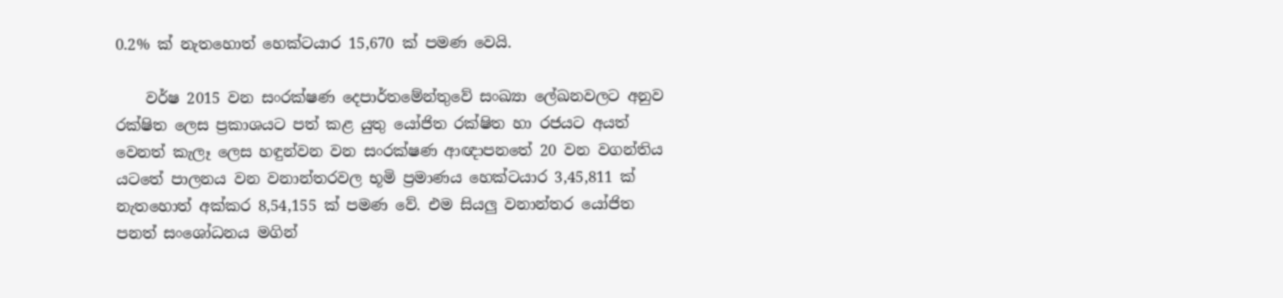0.2% ක් නැතහොත් හෙක්ටයාර 15,670 ක් පමණ වෙයි.

    වර්ෂ 2015 වන සංරක්ෂණ දෙපාර්තමේන්තුවේ සංඛ්‍යා ලේඛනවලට අනුව රක්ෂිත ලෙස ප්‍රකාශයට පත් කළ යුතු යෝජිත රක්ෂිත හා රජයට අයත් වෙනත් කැලෑ ලෙස හඳුන්වන වන සංරක්ෂණ ආඥාපනතේ 20 වන වගන්තිය යටතේ පාලනය වන වනාන්තරවල භූමි ප්‍රමාණය හෙක්ටයාර 3,45,811 ක් නැතහොත් අක්කර 8,54,155 ක් පමණ වේ. එම සියලු වනාන්තර යෝජිත පනත් සංශෝධනය මගින්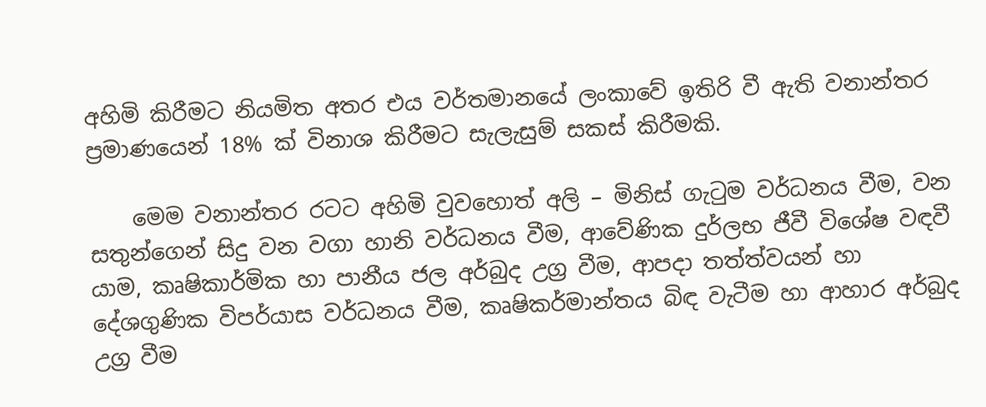අහිමි කිරීමට නියමිත අතර එය වර්තමානයේ ලංකාවේ ඉතිරි වී ඇති වනාන්තර ප්‍රමාණයෙන් 18% ක් විනාශ කිරීමට සැලැසුම් සකස් කිරීමකි.

    මෙම වනාන්තර රටට අහිමි වුවහොත් අලි – මිනිස් ගැටුම වර්ධනය වීම, වන සතුන්ගෙන් සිදු වන වගා හානි වර්ධනය වීම, ආවේණික දුර්ලභ ජීවී විශේෂ වඳවී යාම, කෘෂිකාර්මික හා පානීය ජල අර්බුද උග්‍ර වීම, ආපදා තත්ත්වයන් හා දේශගුණික විපර්යාස වර්ධනය වීම, කෘෂිකර්මාන්තය බිඳ වැටීම හා ආහාර අර්බුද උග්‍ර වීම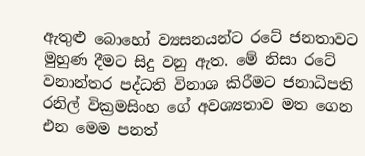ඇතුළු බොහෝ ව්‍යසනයන්ට රටේ ජනතාවට මුහුණ දීමට සිදු වනු ඇත. මේ නිසා රටේ වනාන්තර පද්ධති විනාශ කිරීමට ජනාධිපති රනිල් වික්‍රමසිංහ ගේ අවශ්‍යතාව මත ගෙන එන මෙම පනත්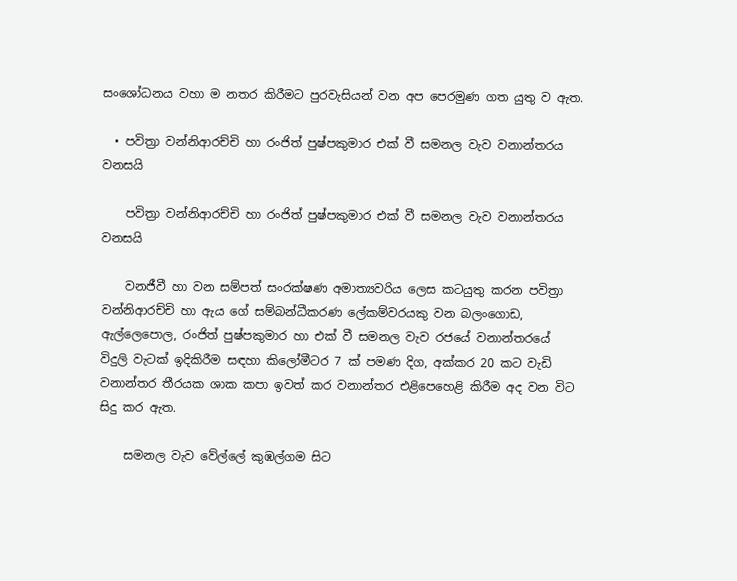සංශෝධනය වහා ම නතර කිරීමට පුරවැසියන් වන අප පෙරමුණ ගත යුතු ව ඇත.

  • පවිත්‍රා වන්නිආරච්චි හා රංජිත් පුෂ්පකුමාර එක් වී සමනල වැව වනාන්තරය වනසයි

    පවිත්‍රා වන්නිආරච්චි හා රංජිත් පුෂ්පකුමාර එක් වී සමනල වැව වනාන්තරය වනසයි

    වනජීවී හා වන සම්පත් සංරක්ෂණ අමාත්‍යවරිය ලෙස කටයුතු කරන පවිත්‍රා වන්නිආරච්චි හා ඇය ගේ සම්බන්ධීකරණ ලේකම්වරයකු වන බලංගොඩ, ඇල්ලෙපොල, රංජිත් පුෂ්පකුමාර හා එක් වී සමනල වැව රජයේ වනාන්තරයේ විදුලි වැටක් ඉදිකිරීම සඳහා කිලෝමීටර 7 ක් පමණ දිග, අක්කර 20 කට වැඩි වනාන්තර තීරයක ශාක කපා ඉවත් කර වනාන්තර එළිපෙහෙළි කිරීම අද වන විට සිදු කර ඇත.

    සමනල වැව වේල්ලේ කුඹල්ගම සිට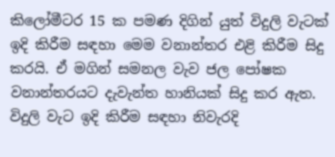කිලෝමීටර 15 ක පමණ දිගින් යුත් විදුලි වැටක් ඉදි කිරීම සඳහා මෙම වනාන්තර එළි කිරීම සිදු කරයි. ඒ මගින් සමනල වැව ජල පෝෂක වනාන්තරයට දැවැන්ත හානියක් සිදු කර ඇත. විදුලි වැට ඉදි කිරීම සඳහා නිවැරදි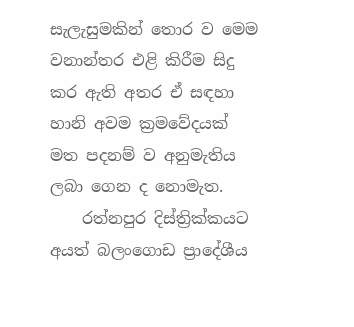සැලැසුමකින් තොර ව මෙම වනාන්තර එළි කිරීම සිදු කර ඇති අතර ඒ සඳහා හානි අවම ක්‍රමවේදයක් මත පදනම් ව අනුමැතිය ලබා ගෙන ද නොමැත.
    රත්නපුර දිස්ත්‍රික්කයට අයත් බලංගොඩ ප්‍රාදේශීය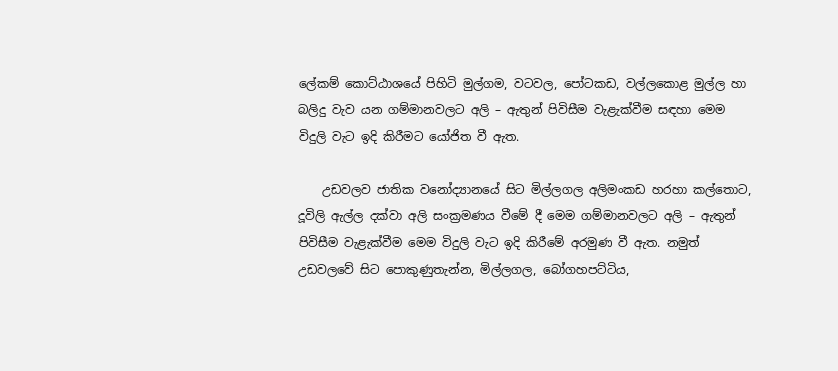ලේකම් කොට්ඨාශයේ පිහිටි මුල්ගම, වටවල, පෝටකඩ, වල්ලකොළ මුල්ල හා බලිදු වැව යන ගම්මානවලට අලි – ඇතුන් පිවිසීම වැළැක්වීම සඳහා මෙම විදුලි වැට ඉදි කිරීමට යෝජිත වී ඇත.

    උඩවලව ජාතික වනෝද්‍යානයේ සිට මිල්ලගල අලිමංකඩ හරහා කල්තොට, දූවිලි ඇල්ල දක්වා අලි සංක්‍රමණය වීමේ දී මෙම ගම්මානවලට අලි – ඇතුන් පිවිසීම වැළැක්වීම මෙම විදුලි වැට ඉදි කිරීමේ අරමුණ වී ඇත. නමුත් උඩවලවේ සිට පොකුණුතැන්න, මිල්ලගල, බෝගහපට්ටිය,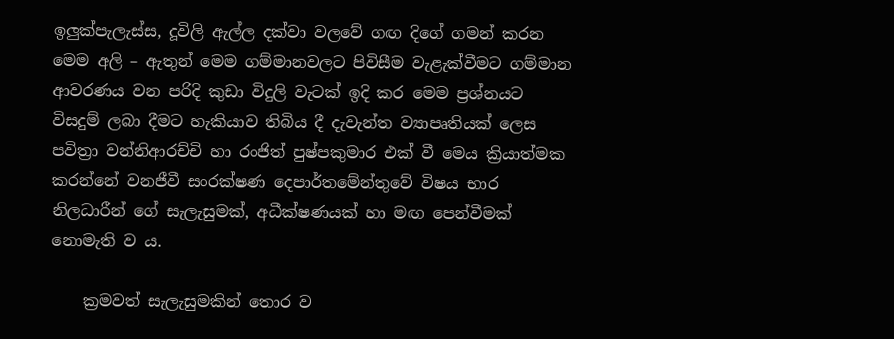ඉලුක්පැලැස්ස, දූවිලි ඇල්ල දක්වා වලවේ ගඟ දිගේ ගමන් කරන මෙම අලි – ඇතුන් මෙම ගම්මානවලට පිවිසීම වැළැක්වීමට ගම්මාන ආවරණය වන පරිදි කුඩා විදුලි වැටක් ඉදි කර මෙම ප්‍රශ්නයට විසදුම් ලබා දීමට හැකියාව තිබිය දී දැවැන්ත ව්‍යාපෘතියක් ලෙස පවිත්‍රා වන්නිආරච්චි හා රංජිත් පුෂ්පකුමාර එක් වී මෙය ක්‍රියාත්මක කරන්නේ වනජීවී සංරක්ෂණ දෙපාර්තමේන්තුවේ විෂය භාර නිලධාරීන් ගේ සැලැසුමක්, අධීක්ෂණයක් හා මඟ පෙන්වීමක් නොමැති ව ය.

    ක්‍රමවත් සැලැසුමකින් තොර ව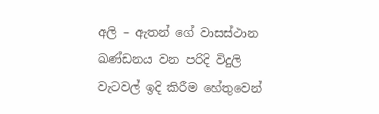අලි – ඇතන් ගේ වාසස්ථාන ඛණ්ඩනය වන පරිදි විදුලි වැටවල් ඉදි කිරීම හේතුවෙන්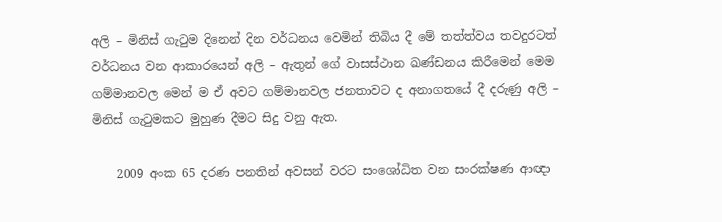අලි – මිනිස් ගැටුම දිනෙන් දින වර්ධනය වෙමින් තිබිය දී මේ තත්ත්වය තවදුරටත් වර්ධනය වන ආකාරයෙන් අලි – ඇතුන් ගේ වාසස්ථාන ඛණ්ඩනය කිරීමෙන් මෙම ගම්මානවල මෙන් ම ඒ අවට ගම්මානවල ජනතාවට ද අනාගතයේ දී දරුණු අලි – මිනිස් ගැටුමකට මුහුණ දීමට සිදු වනු ඇත.

    2009 අංක 65 දරණ පනතින් අවසන් වරට සංශෝධිත වන සංරක්ෂණ ආඥා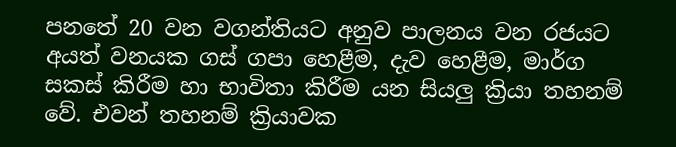පනතේ 20 වන වගන්තියට අනුව පාලනය වන රජයට අයත් වනයක ගස් ගපා හෙළීම, දැව හෙළීම, මාර්ග සකස් කිරීම හා භාවිතා කිරීම යන සියලු ක්‍රියා තහනම් වේ. එවන් තහනම් ක්‍රියාවක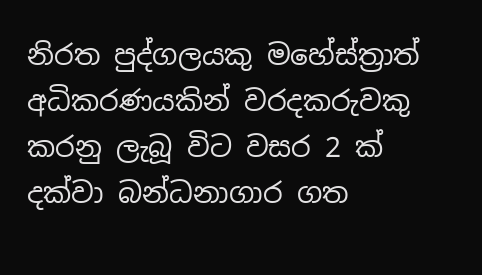නිරත පුද්ගලයකු මහේස්ත්‍රාත් අධිකරණයකින් වරදකරුවකු කරනු ලැබූ විට වසර 2 ක් දක්වා බන්ධනාගාර ගත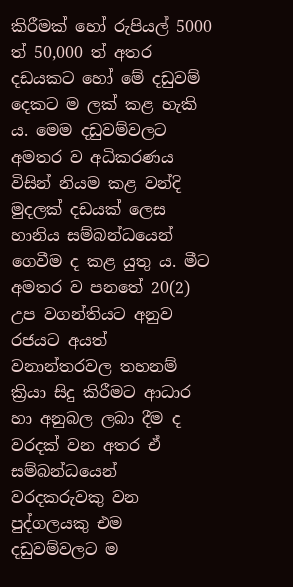කිරීමක් හෝ රුපියල් 5000 ත් 50,000 ත් අතර දඩයකට හෝ මේ දඩුවම් දෙකට ම ලක් කළ හැකි ය. මෙම දඩුවම්වලට අමතර ව අධිකරණය විසින් නියම කළ වන්දි මුදලක් දඩයක් ලෙස හානිය සම්බන්ධයෙන් ගෙවීම ද කළ යුතු ය. මීට අමතර ව පනතේ 20(2) උප වගන්තියට අනුව රජයට අයත් වනාන්තරවල තහනම් ක්‍රියා සිදු කිරීමට ආධාර හා අනුබල ලබා දීම ද වරදක් වන අතර ඒ සම්බන්ධයෙන් වරදකරුවකු වන පුද්ගලයකු එම දඩුවම්වලට ම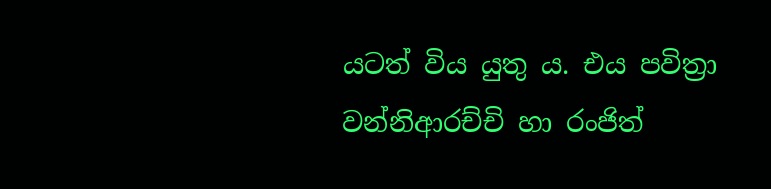යටත් විය යුතු ය. එය පවිත්‍රා වන්නිආරච්චි හා රංජිත්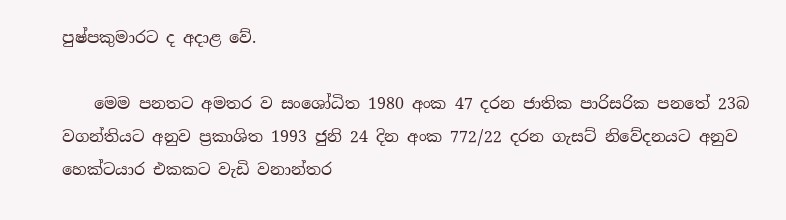පුෂ්පකුමාරට ද අදාළ වේ.

    මෙම පනතට අමතර ව සංශෝධිත 1980 අංක 47 දරන ජාතික පාරිසරික පනතේ 23බ වගන්තියට අනුව ප්‍රකාශිත 1993 ජුනි 24 දින අංක 772/22 දරන ගැසට් නිවේදනයට අනුව හෙක්ටයාර එකකට වැඩි වනාන්තර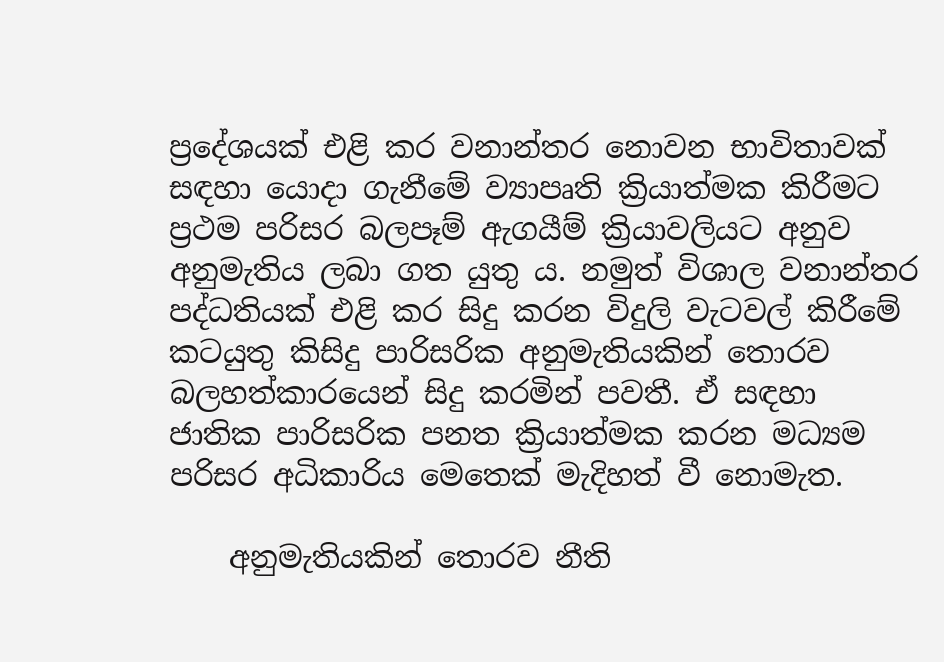ප්‍රදේශයක් එළි කර වනාන්තර නොවන භාවිතාවක් සඳහා යොදා ගැනීමේ ව්‍යාපෘති ක්‍රියාත්මක කිරීමට ප්‍රථම පරිසර බලපෑම් ඇගයීම් ක්‍රියාවලියට අනුව අනුමැතිය ලබා ගත යුතු ය. නමුත් විශාල වනාන්තර පද්ධතියක් එළි කර සිදු කරන විදුලි වැටවල් කිරීමේ කටයුතු කිසිදු පාරිසරික අනුමැතියකින් තොරව බලහත්කාරයෙන් සිදු කරමින් පවතී. ඒ සඳහා ජාතික පාරිසරික පනත ක්‍රියාත්මක කරන මධ්‍යම පරිසර අධිකාරිය මෙතෙක් මැදිහත් වී නොමැත.

    අනුමැතියකින් තොරව නීති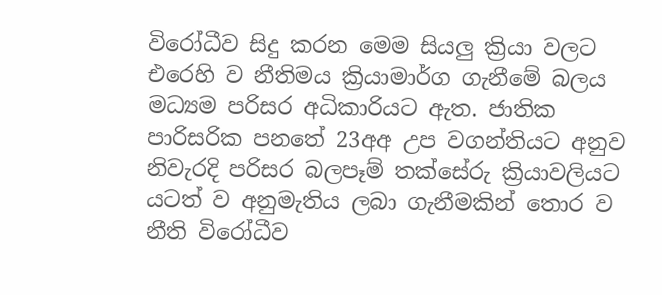විරෝධීව සිදු කරන මෙම සියලු ක්‍රියා වලට එරෙහි ව නීතිමය ක්‍රියාමාර්ග ගැනී‌මේ බලය මධ්‍යම පරිසර අධිකාරියට ඇත. ජාතික පාරිසරික පනතේ 23අඅ උප වගන්තියට අනුව නිවැරදි පරිසර බලපෑම් තක්සේරු ක්‍රියාවලියට යටත් ව අනුමැතිය ලබා ගැනීමකින් තොර ව නීති විරෝධීව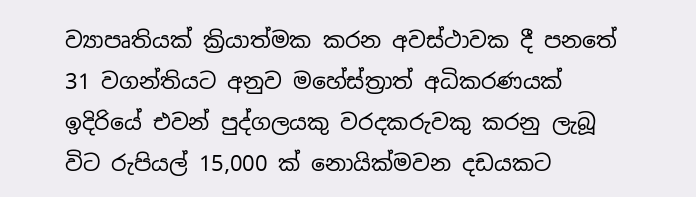ව්‍යාපෘතියක් ක්‍රියාත්මක කරන අවස්ථාවක දී පනතේ 31 වගන්තියට අනුව මහේස්ත්‍රාත් අධිකරණයක් ඉදිරියේ එවන් පුද්ගලයකු වරදකරුවකු කරනු ලැබූ විට රුපියල් 15,000 ක් නොයික්මවන දඩයකට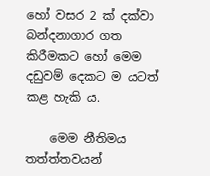හෝ වසර 2 ක් දක්වා බන්දනාගාර ගත කිරීමකට හෝ මෙම දඩුවම් දෙකට ම යටත් කළ හැකි ය.

    මෙම නීතිමය තත්ත්තවයන්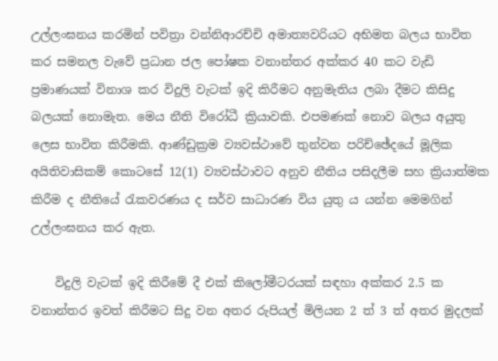උල්ලංඝනය කරමින් පවිත්‍රා වන්නිආරච්චි අමාත්‍යවරියට අභිමත බලය භාවිත කර සමනල වැවේ ප්‍රධාන ජල පෝෂක වනාන්තර අක්කර 40 කට වැඩි ප්‍රමාණයක් විනාශ කර විදුලි වැටක් ඉදි කිරීමට අනුමැතිය ලබා දීමට කිසිදු බලයක් නොමැත. මෙය නීති විරෝධී ක්‍රියාවකි. එපමණක් නොව බලය අයුතු ලෙස භාවිත කිරීමකි. ආණ්ඩුක්‍රම ව්‍යවස්ථාවේ තුන්වන පරිච්ඡේදයේ මූලික අයිතිවාසිකම් කොටසේ 12(1) ව්‍යවස්ථාවට අනුව නීතිය පසිදලීම සහ ක්‍රියාත්මක කිරීම ද නීතියේ රැකවරණය ද සර්ව සාධාරණ විය යුතු ය යන්න මෙමගින් උල්ලංඝනය කර ඇත.

    විදුලි වැටක් ඉදි කිරීමේ දී එක් කිලෝමීටරයක් සඳහා අක්කර 2.5 ක වනාන්තර ඉවත් කිරීමට සිදු වන අතර රුපියල් මිලියන 2 ත් 3 ත් අතර මුදලක්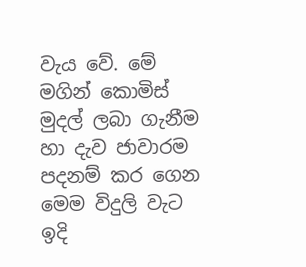වැය වේ. මේ මගින් කොමිස් මුදල් ලබා ගැනීම හා දැව ජාවාරම පදනම් කර ගෙන මෙම විදුලි වැට ඉදි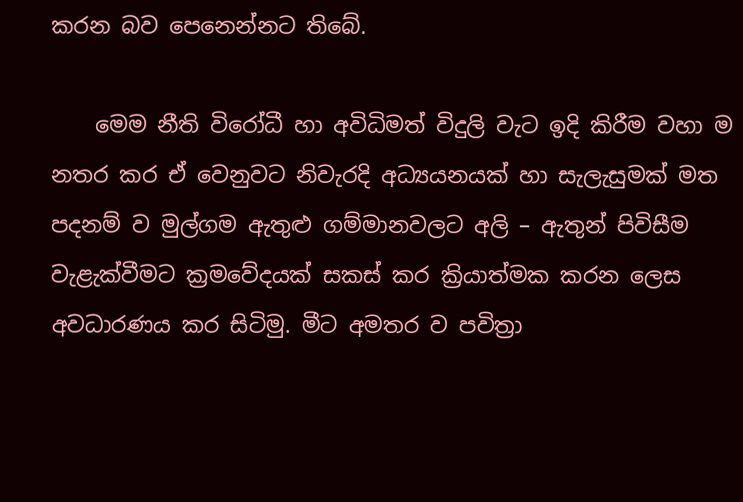කරන බව පෙනෙන්නට තිබේ.

    මෙම නීති විරෝධී හා අවිධිමත් විදුලි වැට ඉදි කිරීම වහා ම නතර කර ඒ වෙනුවට නිවැරදි අධ්‍යයනයක් හා සැලැසුමක් මත පදනම් ව මුල්ගම ඇතුළු ගම්මානවලට අලි – ඇතුන් පිවිසීම වැළැක්වීමට ක්‍රමවේදයක් සකස් කර ක්‍රියාත්මක කරන ලෙස අවධාරණය කර සිටිමු. මීට අමතර ව පවිත්‍රා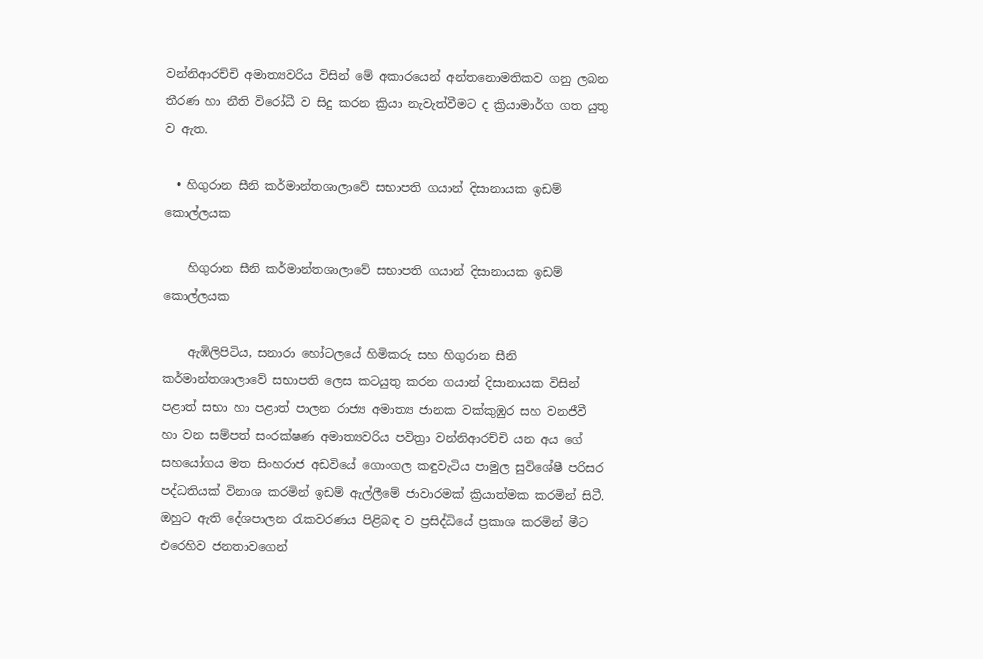වන්නිආරච්චි අමාත්‍යවරිය විසින් මේ අකාරයෙන් අන්තනොමතිකව ගනු ලබන තීරණ හා නීති විරෝධී ව සිදු කරන ක්‍රියා නැවැත්වීමට ද ක්‍රියාමාර්ග ගත යුතු ව ඇත.

  • හිගුරාන සීනි කර්මාන්තශාලාවේ සභාපති ගයාන් දිසානායක ඉඩම් කොල්ලයක

    හිගුරාන සීනි කර්මාන්තශාලාවේ සභාපති ගයාන් දිසානායක ඉඩම් කොල්ලයක

    ඇඹිලිපිටිය, සනාරා හෝටලයේ හිමිකරු සහ හිගුරාන සීනි කර්මාන්තශාලාවේ සභාපති ලෙස කටයුතු කරන ගයාන් දිසානායක විසින් පළාත් සභා හා පළාත් පාලන රාජ්‍ය අමාත්‍ය ජානක වක්කුඹුර සහ වනජීවී හා වන සම්පත් සංරක්ෂණ අමාත්‍යවරිය පවිත්‍රා වන්නිආරච්චි යන අය ගේ සහයෝගය මත සිංහරාජ අඩවියේ ගොංගල කඳුවැටිය පාමුල සුවිශේෂී පරිසර පද්ධතියක් විනාශ කරමින් ඉඩම් ඇල්ලීමේ ජාවාරමක් ක්‍රියාත්මක කරමින් සිටී. ඔහුට ඇති දේශපාලන රැකවරණය පිළිබඳ ව ප්‍රසිද්ධියේ ප්‍රකාශ කරමින් මීට එරෙහිව ජනතාවගෙන්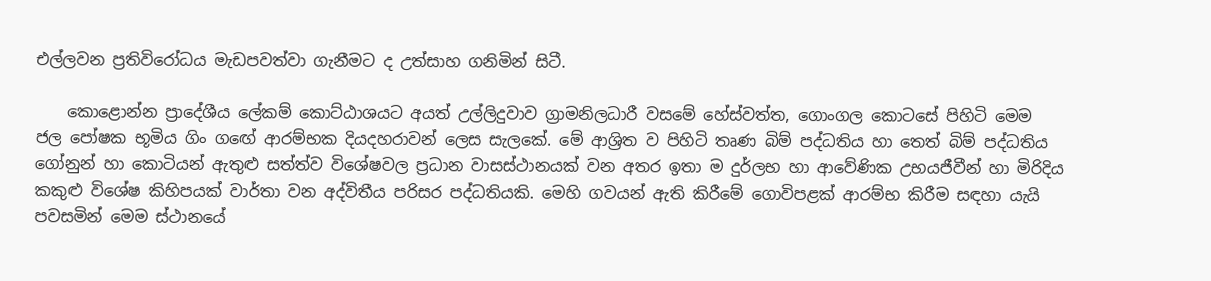එල්ලවන ප්‍රතිවිරෝධය මැඩපවත්වා ගැනීමට ද උත්සාහ ගනිමින් සිටී.

    කොළොන්න ප්‍රාදේශීය ලේකම් කොට්ඨාශයට අයත් උල්ලිදුවාව ග්‍රාමනිලධාරී වසමේ හේස්වත්ත, ගොංගල කොටසේ පිහිටි මෙම ජල පෝෂක භූමිය ගිං ගඟේ ආරම්භක දියදහරාවන් ලෙස සැලකේ. මේ ආශ්‍රිත ව පිහිටි තෘණ බිම් පද්ධතිය හා තෙත් බිම් පද්ධතිය ගෝනුන් හා කොටියන් ඇතුළු සත්ත්ව විශේෂවල ප්‍රධාන වාසස්ථානයක් වන අතර ඉතා ම දුර්ලභ හා ආවේණික උභයජීවීන් හා මිරිදිය කකුළු විශේෂ කිහිපයක් වාර්තා වන අද්විතීය පරිසර පද්ධතියකි. මෙහි ගවයන් ඇති කිරීමේ ගොවිපළක් ආරම්භ කිරීම සඳහා යැයි පවසමින් මෙම ස්ථානයේ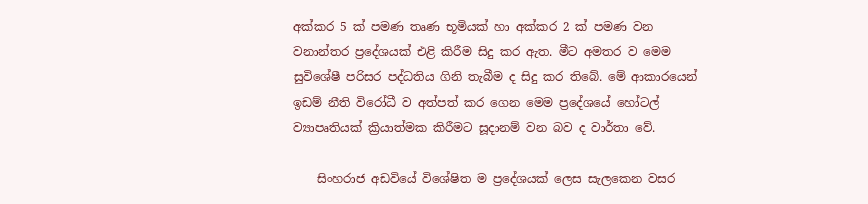අක්කර 5 ක් පමණ තෘණ භූමියක් හා අක්කර 2 ක් පමණ වන වනාන්තර ප්‍රදේශයක් එළි කිරීම සිදු කර ඇත. මීට අමතර ව මෙම සුවිශේෂී පරිසර පද්ධතිය ගිනි තැබීම ද සිදු කර තිබේ. මේ ආකාරයෙන් ඉඩම් නීති විරෝධී ව අත්පත් කර ගෙන මෙම ප්‍රදේශයේ හෝටල් ව්‍යාපෘතියක් ක්‍රියාත්මක කිරීමට සූදානම් වන බව ද වාර්තා වේ.

    සිංහරාජ අඩවියේ විශේෂිත ම ප්‍රදේශයක් ලෙස සැලකෙන වසර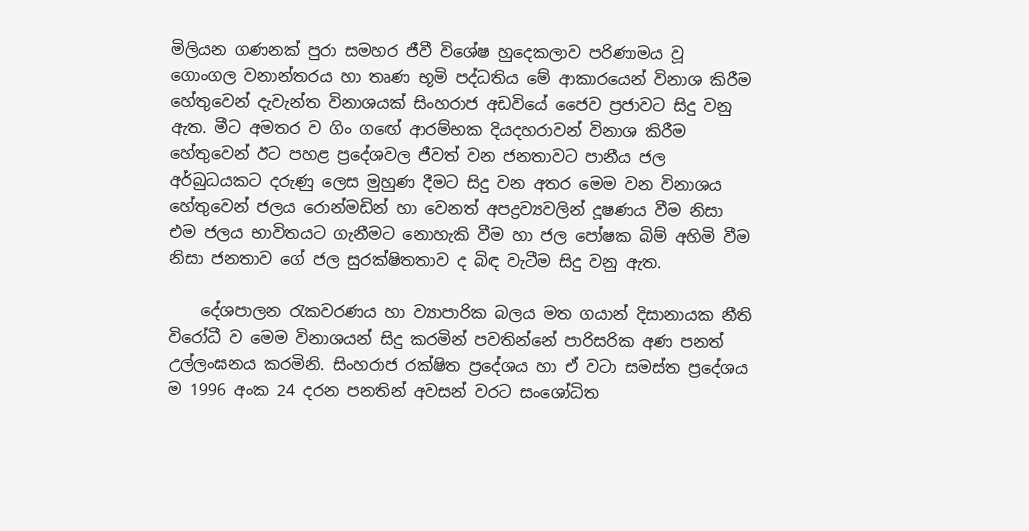මිලියන ගණනක් පුරා සමහර ජීවී විශේෂ හුදෙකලාව පරිණාමය වූ ගොංගල වනාන්තරය හා තෘණ භූමි පද්ධතිය මේ ආකාරයෙන් විනාශ කිරීම හේතුවෙන් දැවැන්ත විනාශයක් සිංහරාජ අඩවියේ ජෛව ප්‍රජාවට සිදු වනු ඇත. මීට අමතර ව ගිං ගඟේ ආරම්භක දියදහරාවන් විනාශ කිරීම හේතුවෙන් ඊට පහළ ප්‍රදේශවල ජීවත් වන ජනතාවට පානීය ජල අර්බුධයකට දරුණු ලෙස මුහුණ දීමට සිදු වන අතර මෙම වන විනාශය හේතුවෙන් ජලය රොන්මඩින් හා වෙනත් අපද්‍රව්‍යවලින් දූෂණය වීම නිසා එම ජලය භාවිතයට ගැනීමට නොහැකි වීම හා ජල පෝෂක බිම් අහිමි වීම නිසා ජනතාව ගේ ජල සුරක්ෂිතතාව ද බිඳ වැටීම සිදු වනු ඇත.

    දේශපාලන රැකවරණය හා ව්‍යාපාරික බලය මත ගයාන් දිසානායක නීති විරෝධී ව මෙම විනාශයන් සිදු කරමින් පවතින්නේ පාරිසරික අණ පනත් උල්ලංඝනය කරමිනි. සිංහරාජ රක්ෂිත ප්‍රදේශය හා ඒ වටා සමස්ත ප්‍රදේශය ම 1996 අංක 24 දරන පනතින් අවසන් වරට සංශෝධිත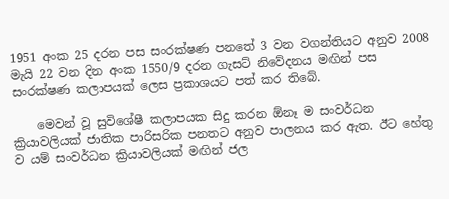1951 අංක 25 දරන පස සංරක්ෂණ පනතේ 3 වන වගන්තියට අනුව 2008 මැයි 22 වන දින අංක 1550/9 දරන ගැසට් නිවේදනය මඟින් පස සංරක්ෂණ කලාපයක් ලෙස ප්‍රකාශයට පත් කර තිබේ.

    මෙවන් වූ සුවිශේෂී කලාපයක සිදු කරන ඕනෑ ම සංවර්ධන ක්‍රියාවලියක් ජාතික පාරිසරික පනතට අනුව පාලනය කර ඇත. ඊට හේතු ව යම් සංවර්ධන ක්‍රියාවලියක් මඟින් ජල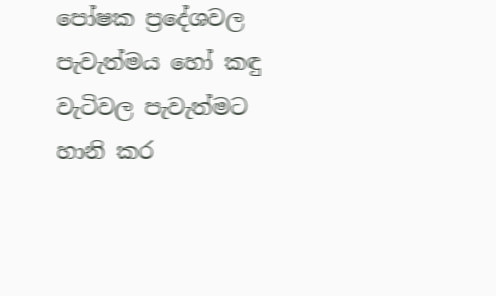පෝෂක ප්‍රදේශවල පැවැත්මය හෝ කඳු වැටිවල පැවැත්මට හානි කර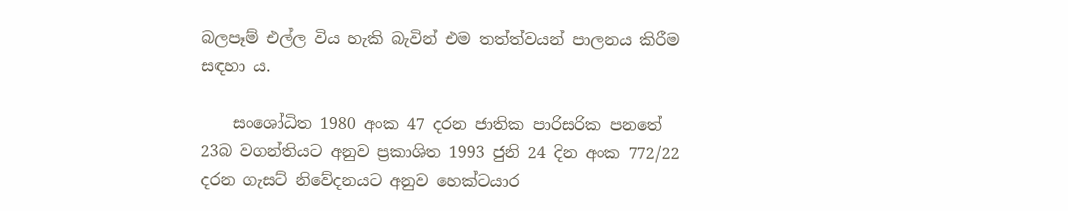බලපෑම් එල්ල විය හැකි බැවින් එම තත්ත්වයන් පාලනය කිරීම සඳහා ය.

    සංශෝධිත 1980 අංක 47 දරන ජාතික පාරිසරික පනතේ 23බ වගන්තියට අනුව ප්‍රකාශිත 1993 ජුනි 24 දින අංක 772/22 දරන ගැසට් නිවේදනයට අනුව හෙක්ටයාර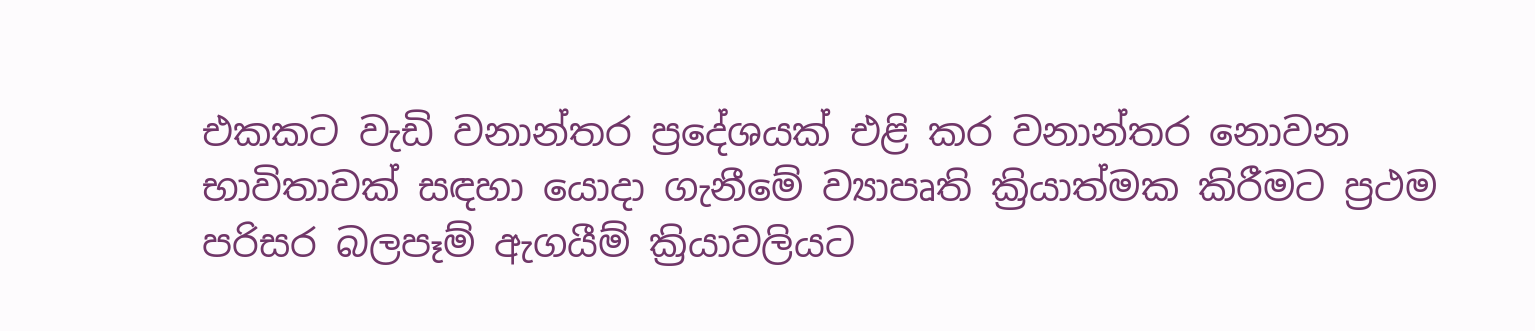එකකට වැඩි වනාන්තර ප්‍රදේශයක් එළි කර වනාන්තර නොවන භාවිතාවක් සඳහා යොදා ගැනීමේ ව්‍යාපෘති ක්‍රියාත්මක කිරීමට ප්‍රථම පරිසර බලපෑම් ඇගයීම් ක්‍රියාවලියට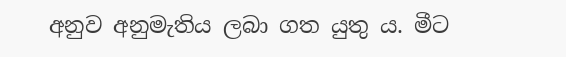අනුව අනුමැතිය ලබා ගත යුතු ය. මීට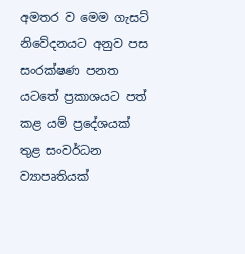අමතර ව මෙම ගැසට් නිවේදනයට අනුව පස සංරක්ෂණ පනත යටතේ ප්‍රකාශයට පත් කළ යම් ප්‍රදේශයක් තුළ සංවර්ධන ව්‍යාපෘතියක්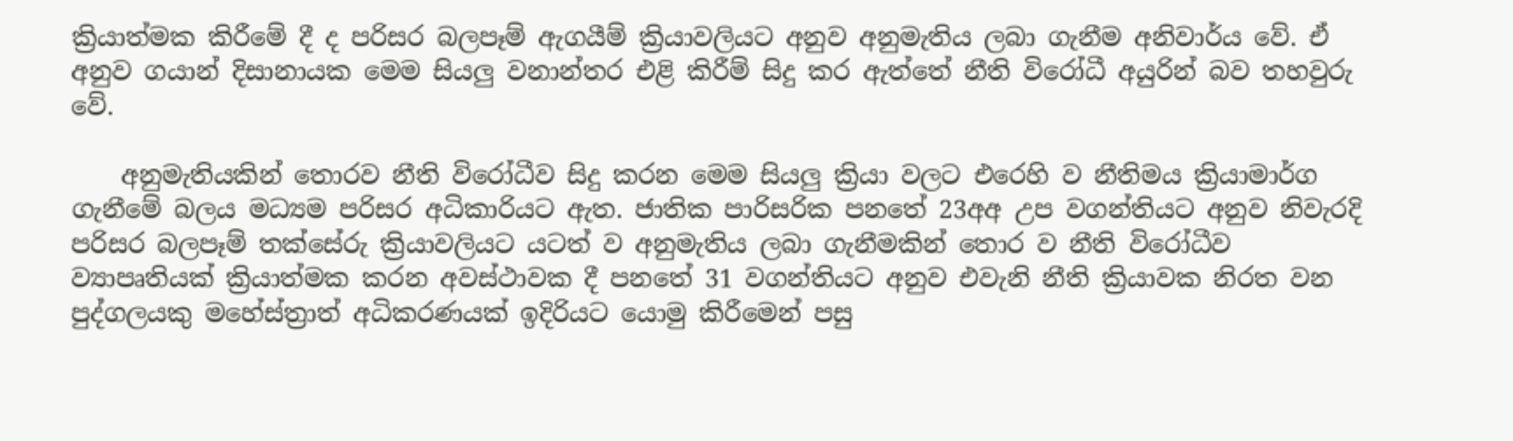ක්‍රියාත්මක කිරීමේ දී ද පරිසර බලපෑම් ඇගයීම් ක්‍රියාවලියට අනුව අනුමැතිය ලබා ගැනීම අනිවාර්ය වේ. ඒ අනුව ගයාන් දිසානායක මෙම සියලු වනාන්තර එළි කිරීම් සිදු කර ඇත්තේ නීති විරෝධී අයුරින් බව තහවුරු වේ.

    අනුමැතියකින් තොරව නීති විරෝධීව සිදු කරන මෙම සියලු ක්‍රියා වලට එරෙහි ව නීතිමය ක්‍රියාමාර්ග ගැනී‌මේ බලය මධ්‍යම පරිසර අධිකාරියට ඇත. ජාතික පාරිසරික පනතේ 23අඅ උප වගන්තියට අනුව නිවැරදි පරිසර බලපෑම් තක්සේරු ක්‍රියාවලියට යටත් ව අනුමැතිය ලබා ගැනීමකින් තොර ව නීති විරෝධීව ව්‍යාපෘතියක් ක්‍රියාත්මක කරන අවස්ථාවක දී පනතේ 31 වගන්තියට අනුව එවැනි නීති ක්‍රියාවක නිරත වන පුද්ගලයකු මහේස්ත්‍රාත් අධිකරණයක් ඉදිරියට යොමු කිරීමෙන් පසු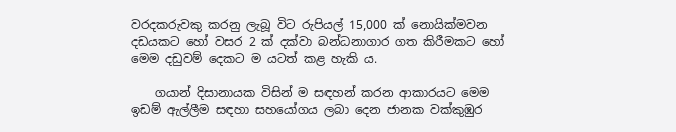වරදකරුවකු කරනු ලැබූ විට රුපියල් 15,000 ක් නොයික්මවන දඩයකට හෝ වසර 2 ක් දක්වා බන්ධනාගාර ගත කිරීමකට හෝ මෙම දඩුවම් දෙකට ම යටත් කළ හැකි ය.

    ගයාන් දිසානායක විසින් ම සඳහන් කරන ආකාරයට මෙම ඉඩම් ඇල්ලීම සඳහා සහයෝගය ලබා දෙන ජානක වක්කුඹුර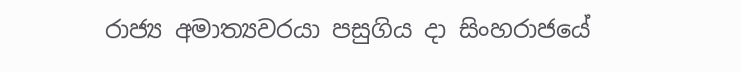රාජ්‍ය අමාත්‍යවරයා පසුගිය දා සිංහරාජයේ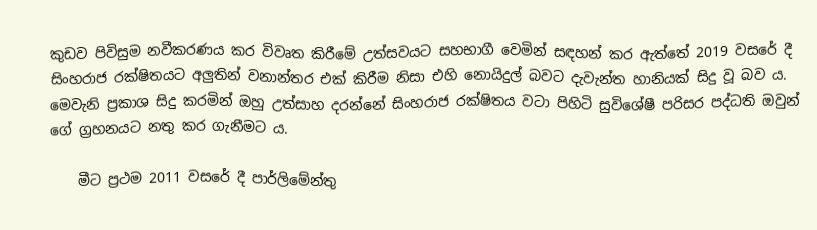කුඩව පිවිසුම නවීකරණය කර විවෘත කිරීමේ උත්සවයට සහභාගී වෙමින් සඳහන් කර ඇත්තේ 2019 වසරේ දී සිංහරාජ රක්ෂිතයට අලුතින් වනාන්තර එක් කිරීම නිසා එහි නොයිදුල් බවට දැවැන්ත හානියක් සිදු වූ බව ය. මෙවැනි ප්‍රකාශ සිදු කරමින් ඔහු උත්සාහ දරන්නේ සිංහරාජ රක්ෂිතය වටා පිහිටි සුවිශේෂී පරිසර පද්ධති ඔවුන් ගේ ග්‍රහනයට නතු කර ගැනීමට ය.

    මීට ප්‍රථම 2011 වසරේ දී පාර්ලිමේන්තු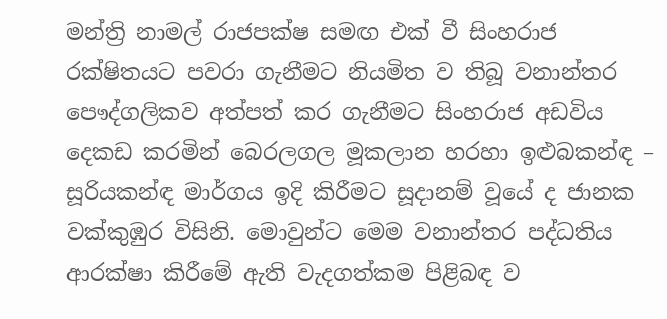මන්ත්‍රි නාමල් රාජපක්ෂ සමඟ එක් වී සිංහරාජ රක්ෂිතයට පවරා ගැනීමට නියමිත ව තිබූ වනාන්තර පෞද්ගලිකව අත්පත් කර ගැනීමට සිංහරාජ අඩවිය දෙකඩ කරමින් බෙරලගල මූකලාන හරහා ඉළුබකන්ඳ – සූරියකන්ඳ මාර්ගය ඉදි කිරීමට සූදානම් වූයේ ද ජානක වක්කුඹුර විසිනි. මොවුන්ට මෙම වනාන්තර පද්ධතිය ආරක්ෂා කිරීමේ ඇති වැදගත්කම පිළිබඳ ව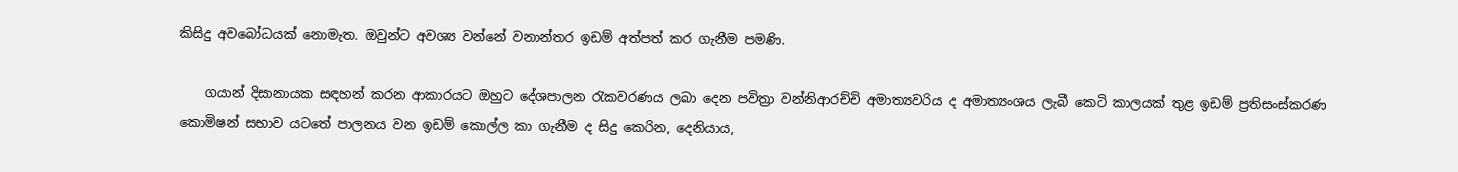කිසිදු අවබෝධයක් නොමැත. ඔවුන්ට අවශ්‍ය වන්නේ වනාන්තර ඉඩම් අත්පත් කර ගැනීම පමණි.

    ගයාන් දිසානායක සඳහන් කරන ආකාරයට ඔහුට දේශපාලන රැකවරණය ලබා දෙන පවිත්‍රා වන්නිආරච්චි අමාත්‍යවරිය ද අමාත්‍යංශය ලැබී කෙටි කාලයක් තුළ ඉඩම් ප්‍රතිසංස්කරණ කොමිෂන් සභාව යටතේ පාලනය වන ඉඩම් කොල්ල කා ගැනීම ද සිදු කෙරින, දෙනියාය,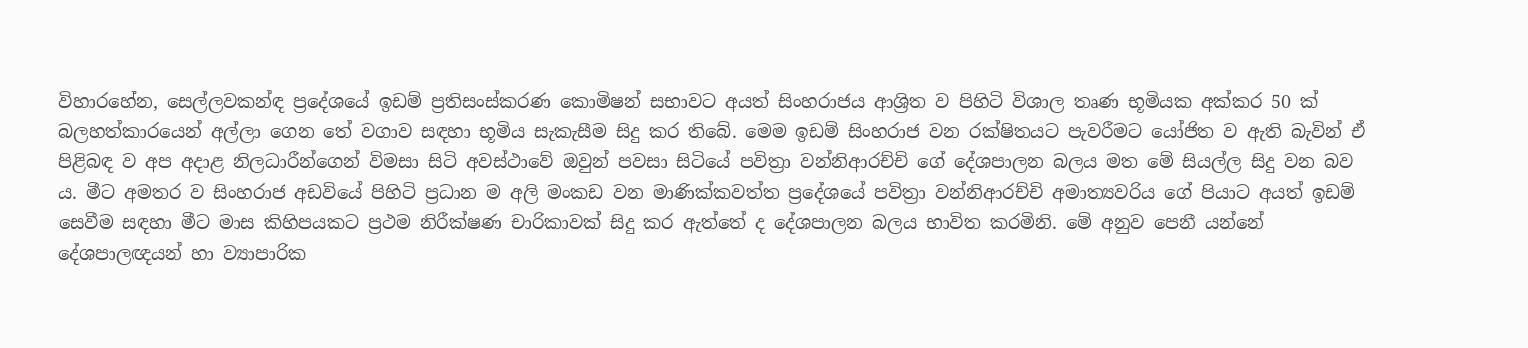විහාරහේන, සෙල්ලවකන්ඳ ප්‍රදේශයේ ඉඩම් ප්‍රතිසංස්කරණ කොමිෂන් සභාවට අයත් සිංහරාජය ආශ්‍රිත ව පිහිටි විශාල තෘණ භූමියක අක්කර 50 ක් බලහත්කාරයෙන් අල්ලා ගෙන තේ වගාව සඳහා භූමිය සැකැසීම සිදු කර තිබේ. මෙම ඉඩම් සිංහරාජ වන රක්ෂිතයට පැවරීමට යෝජිත ව ඇති බැවින් ඒ පිළිබඳ ව අප අදාළ නිලධාරීන්ගෙන් විමසා සිටි අවස්ථාවේ ඔවුන් පවසා සිටියේ පවිත්‍රා වන්නිආරච්චි ගේ දේශපාලන බලය මත මේ සියල්ල සිදු වන බව ය. මීට අමතර ව සිංහරාජ අඩවියේ පිහිටි ප්‍රධාන ම අලි මංකඩ වන මාණික්කවත්ත ප්‍රදේශයේ පවිත්‍රා වන්නිආරච්චි අමාත්‍යවරිය ගේ පියාට අයත් ඉඩම් සෙවීම සඳහා මීට මාස කිහිපයකට ප්‍රථම නිරීක්ෂණ චාරිකාවක් සිදු කර ඇත්තේ ද දේශපාලන බලය භාවිත කරමිනි. මේ අනුව පෙනී යන්නේ දේශපාලඥයන් හා ව්‍යාපාරික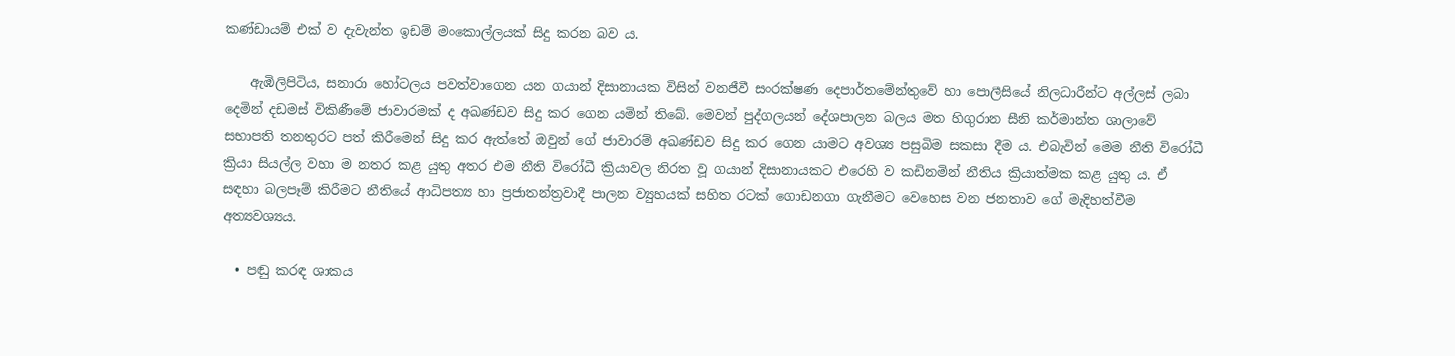කණ්ඩායම් එක් ව දැවැන්ත ඉඩම් මංකොල්ලයක් සිදු කරන බව ය.

    ඇඹිලිපිටිය, සනාරා හෝටලය පවත්වාගෙන යන ගයාන් දිසානායක විසින් වනජීවී සංරක්ෂණ දෙපාර්තමේන්තුවේ හා පොලීසියේ නිලධාරීන්ට අල්ලස් ලබා දෙමින් දඩමස් විකිණීමේ ජාවාරමක් ද අඛණ්ඩව සිදු කර ගෙන යමින් තිබේ. මෙවන් පුද්ගලයන් දේශපාලන බලය මත හිගුරාන සීනි කර්මාන්ත ශාලාවේ සභාපති තනතුරට පත් කිරීමෙන් සිදු කර ඇත්තේ ඔවුන් ගේ ජාවාරම් අඛණ්ඩව සිදු කර ගෙන යාමට අවශ්‍ය පසුබිම සකසා දීම ය. එබැවින් මෙම නීති විරෝධී ක්‍රියා සියල්ල වහා ම නතර කළ යුතු අතර එම නීති විරෝධී ක්‍රියාවල නිරත වූ ගයාන් දිසානායකට එරෙහි ව කඩිනමින් නීතිය ක්‍රියාත්මක කළ යුතු ය. ඒ සඳහා බලපෑම් කිරීමට නීතියේ ආධිපත්‍ය හා ප්‍රජාතන්ත්‍රවාදී පාලන ව්‍යුහයක් සහිත රටක් ගොඩනගා ගැනීමට වෙහෙස වන ජනතාව ගේ මැදිහත්වීම අත්‍යවශ්‍යය.

  • පඬු කරඳ ශාකය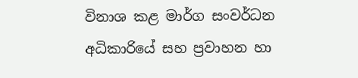විනාශ කළ මාර්ග සංවර්ධන අධිකාරියේ සහ ප්‍රවාහන හා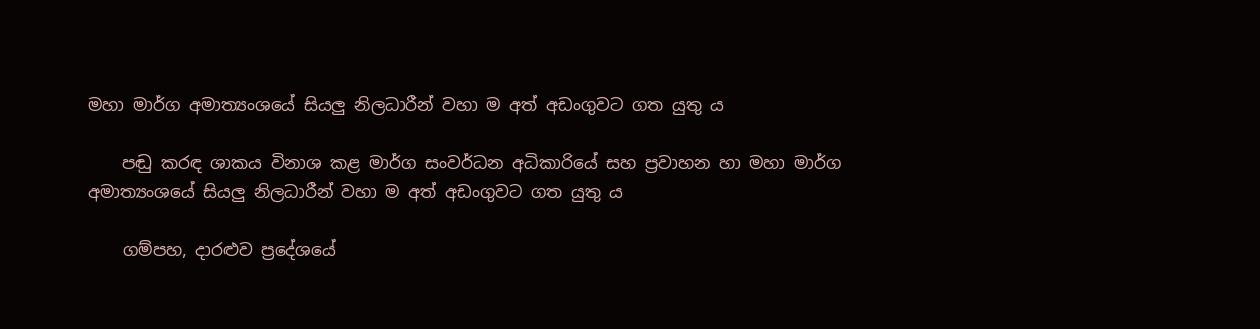මහා මාර්ග අමාත්‍යංශයේ සියලු නිලධාරීන් වහා ම අත් අඩංගුවට ගත යුතු ය

    පඬු කරඳ ශාකය විනාශ කළ මාර්ග සංවර්ධන අධිකාරියේ සහ ප්‍රවාහන හා මහා මාර්ග අමාත්‍යංශයේ සියලු නිලධාරීන් වහා ම අත් අඩංගුවට ගත යුතු ය

    ගම්පහ, දාරළුව ප්‍රදේශයේ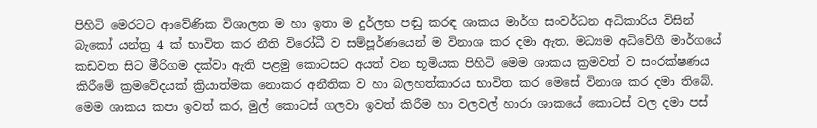පිහිටි මෙරටට ආවේණික විශාලත ම හා ඉතා ම දුර්ලභ පඬු කරඳ ශාකය මාර්ග සංවර්ධන අධිකාරිය විසින් බැකෝ යන්ත්‍ර 4 ක් භාවිත කර නීති විරෝධී ව සම්පූර්ණයෙන් ම විනාශ කර දමා ඇත. මධ්‍යම අධිවේගී මාර්ගයේ කඩවත සිට මීරිගම දක්වා ඇති පළමු කොටසට අයත් වන භූමියක පිහිටි මෙම ශාකය ක්‍රමවත් ව සංරක්ෂණය කිරීමේ ක්‍රමවේදයක් ක්‍රියාත්මක නොකර අනීතික ව හා බලහත්කාරය භාවිත කර මෙසේ විනාශ කර දමා තිබේ. මෙම ශාකය කපා ඉවත් කර, මුල් කොටස් ගලවා ඉවත් කිරීම හා වලවල් හාරා ශාකයේ කොටස් වල දමා පස්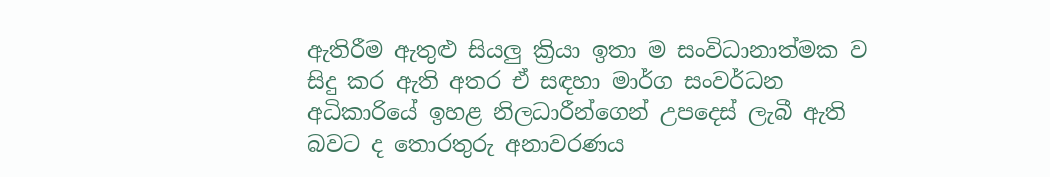ඇතිරීම ඇතුළු සියලු ක්‍රියා ඉතා ම සංවිධානාත්මක ව සිදු කර ඇති අතර ඒ සඳහා මාර්ග සංවර්ධන අධිකාරියේ ඉහළ නිලධාරීන්ගෙන් උපදෙස් ලැබී ඇති බවට ද තොරතුරු අනාවරණය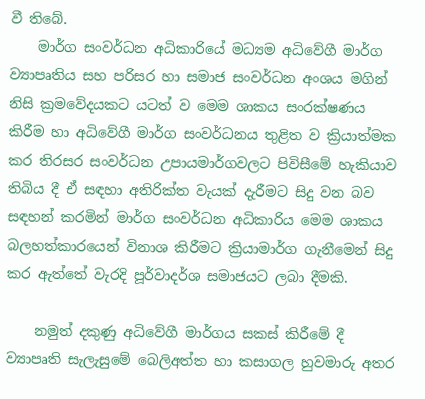වී තිබේ.
    මාර්ග සංවර්ධන අධිකාරියේ මධ්‍යම අධිවේගී මාර්ග ව්‍යාපෘතිය සහ පරිසර හා සමාජ සංවර්ධන අංශය මගින් නිසි ක්‍රමවේදයකට යටත් ව මෙම ශාකය සංරක්ෂණය කිරීම හා අධිවේගී මාර්ග සංවර්ධනය තුළිත ව ක්‍රියාත්මක කර තිරසර සංවර්ධන උපායමාර්ගවලට පිවිසීමේ හැකියාව තිබිය දී ඒ සඳහා අතිරික්ත වැයක් දැරීමට සිදු වන බව සඳහන් කරමින් මාර්ග සංවර්ධන අධිකාරිය මෙම ශාකය බලහත්කාරයෙන් විනාශ කිරීමට ක්‍රියාමාර්ග ගැනීමෙන් සිදු කර ඇත්තේ වැරදි පූර්වාදර්ශ සමාජයට ලබා දීමකි.

    නමුත් දකුණු අධිවේගී මාර්ගය සකස් කිරීමේ දී ව්‍යාපෘති සැලැසුමේ බෙලිඅත්ත හා කසාගල හුවමාරු අතර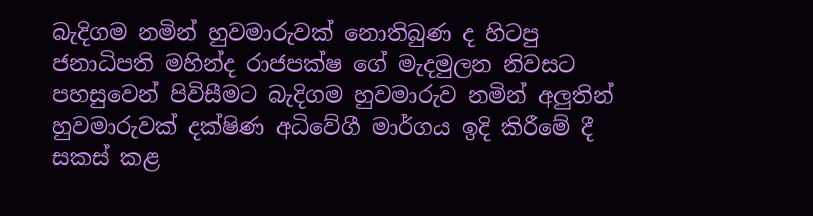බැදිගම නමින් හුවමාරුවක් නොතිබුණ ද හිටපු ජනාධිපති මහින්ද රාජපක්ෂ ගේ මැදමුලන නිවසට පහසුවෙන් පිවිසීමට බැදිගම හුවමාරුව නමින් අලුතින් හුවමාරුවක් දක්ෂිණ අධිවේගී මාර්ගය ඉදි කිරීමේ දී සකස් කළ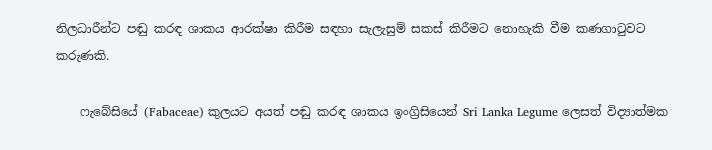නිලධාරීන්ට පඬු කරඳ ශාකය ආරක්ෂා කිරීම සඳහා සැලැසුම් සකස් කිරීමට නොහැකි වීම කණගාටුවට කරුණකි.

    ෆැබේසියේ (Fabaceae) කුලයට අයත් පඬු කරඳ ශාකය ඉංග්‍රිසියෙන් Sri Lanka Legume ලෙසත් විද්‍යාත්මක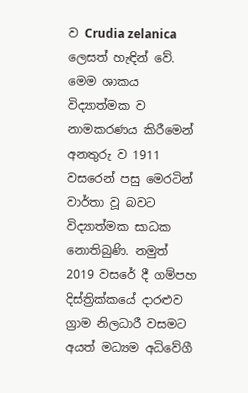ව Crudia zelanica ලෙසත් හැඳින් වේ. මෙම ශාකය විද්‍යාත්මක ව නාමකරණය කිරීමෙන් අනතුරු ව 1911 වසරෙන් පසු මෙරටින් වාර්තා වූ බවට විද්‍යාත්මක සාධක නොතිබුණි. නමුත් 2019 වසරේ දී ගම්පහ දිස්ත්‍රික්කයේ දාරළුව ග්‍රාම නිලධාරී වසමට අයත් මධ්‍යම අධිවේගී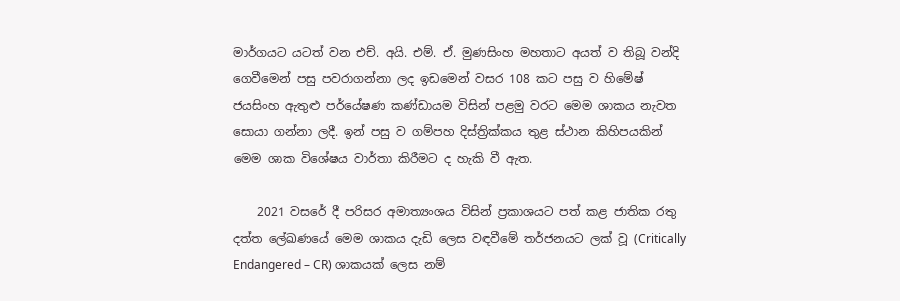මාර්ගයට යටත් වන එච්. අයි. එම්. ඒ. මුණසිංහ මහතාට අයත් ව තිබූ වන්දි ගෙවීමෙන් පසු පවරාගන්නා ලද ඉඩමෙන් වසර 108 කට පසු ව හිමේෂ් ජයසිංහ ඇතුළු පර්යේෂණ කණ්ඩායම විසින් පළමු වරට මෙම ශාකය නැවත සොයා ගන්නා ලදී. ඉන් පසු ව ගම්පහ දිස්ත්‍රික්කය තුළ ස්ථාන කිහිපයකින් මෙම ශාක විශේෂය වාර්තා කිරීමට ද හැකි වී ඇත.

    2021 වසරේ දී පරිසර අමාත්‍යංශය විසින් ප්‍රකාශයට පත් කළ ජාතික රතු දත්ත ලේඛණයේ මෙම ශාකය දැඩි ලෙස වඳවීමේ තර්ජනයට ලක් වූ (Critically Endangered – CR) ශාකයක් ලෙස නම්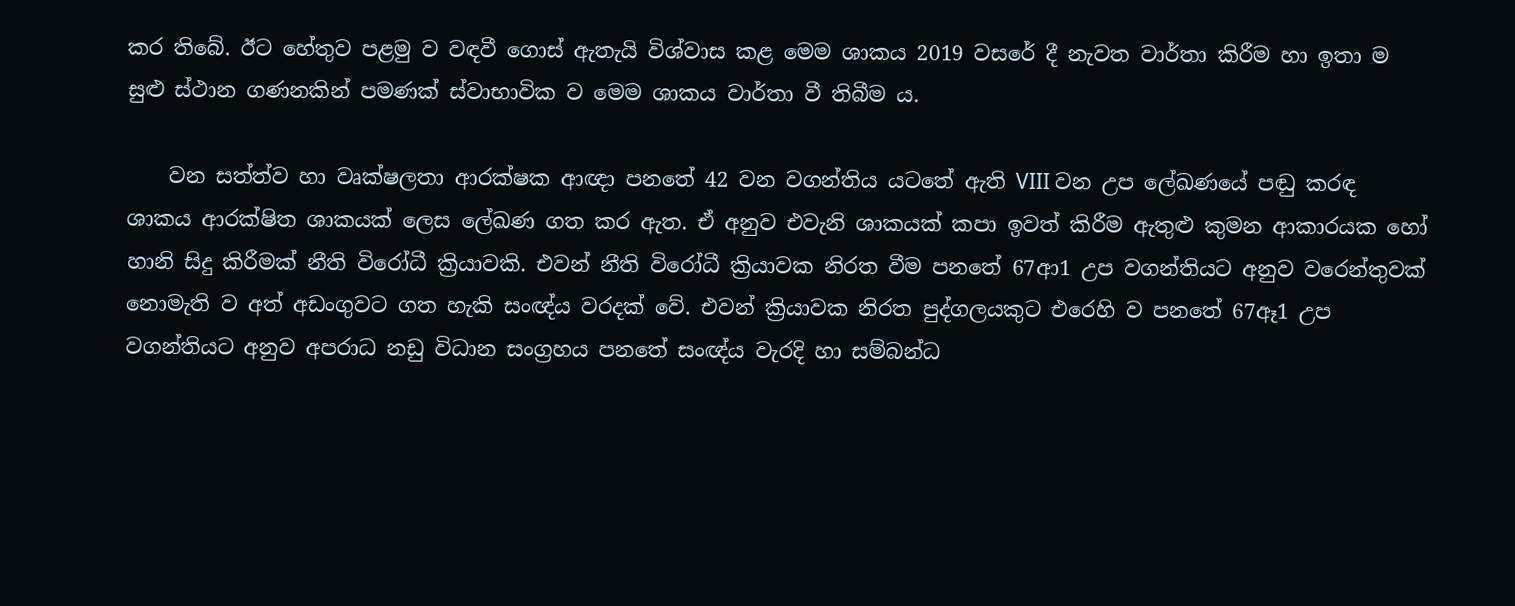කර තිබේ. ඊට හේතුව පළමු ව වඳවී ගොස් ඇතැයි විශ්වාස කළ මෙම ශාකය 2019 වසරේ දී නැවත වාර්තා කිරීම හා ඉතා ම සුළු ස්ථාන ගණනකින් පමණක් ස්වාභාවික ව මෙම ශාකය වාර්තා වී තිබීම ය.

    වන සත්ත්ව හා වෘක්ෂලතා ආරක්ෂක ආඥා පනතේ 42 වන වගන්තිය යටතේ ඇති VIII වන උප ලේඛණයේ පඬු කරඳ ශාකය ආරක්ෂිත ශාකයක් ලෙස ලේඛණ ගත කර ඇත. ඒ අනුව එවැනි ශාකයක් කපා ඉවත් කිරීම ඇතුළු කුමන ආකාරයක හෝ හානි සිදු කිරීමක් නීති විරෝධී ක්‍රියාවකි. එවන් නීති විරෝධී ක්‍රියාවක නිරත වීම පනතේ 67ආ1 උප වගන්තියට අනුව වරෙන්තුවක් නොමැති ව අත් අඩංගුවට ගත හැකි සංඥ්ය වරදක් වේ. එවන් ක්‍රියාවක නිරත පුද්ගලයකුට එරෙහි ව පනතේ 67ඈ1 උප වගන්තියට අනුව අපරාධ නඩු විධාන සංග්‍රහය පනතේ සංඥ්ය වැරදි හා සම්බන්ධ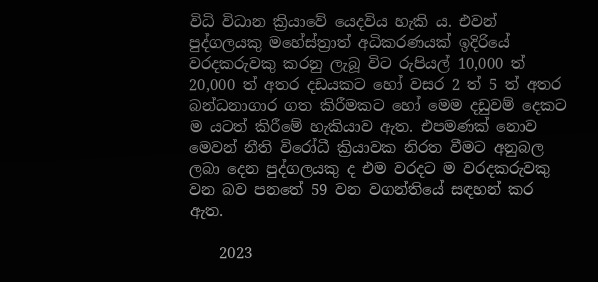විධි විධාන ක්‍රියාවේ යෙදවිය හැකි ය. එවන් පුද්ගලයකු මහේස්ත්‍රාත් අධිකරණයක් ඉදිරියේ වරදකරුවකු කරනු ලැබූ විට රුපියල් 10,000 ත් 20,000 ත් අතර දඩයකට හෝ වසර 2 ත් 5 ත් අතර බන්ධනාගාර ගත කිරීමකට හෝ මෙම දඩුවම් දෙකට ම යටත් කිරීමේ හැකියාව ඇත. එපමණක් නොව මෙවන් නීති විරෝධී ක්‍රියාවක නිරත වීමට අනුබල ලබා දෙන පුද්ගලයකු ද එම වරදට ම වරදකරුවකු වන බව පනතේ 59 වන වගන්තියේ සඳහන් කර ඇත.

    2023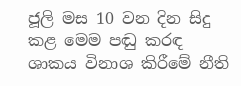ජූලි මස 10 වන දින සිදු කළ මෙම පඬු කරඳ ශාකය විනාශ කිරීමේ නීති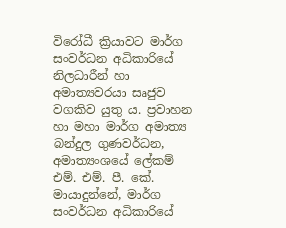විරෝධී ක්‍රියාවට මාර්ග සංවර්ධන අධිකාරියේ නිලධාරීන් හා අමාත්‍යවරයා සෘජුව වගකිව යුතු ය. ප්‍රවාහන හා මහා මාර්ග අමාත්‍ය බන්දුල ගුණවර්ධන, අමාත්‍යංශයේ ලේකම් එම්. එම්. පී. කේ. මායාදුන්නේ, මාර්ග සංවර්ධන අධිකාරියේ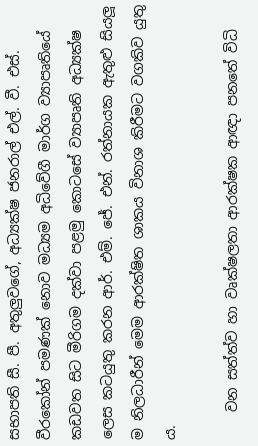සභාපති සී. පී. අතුලුවගේ, අධ්‍යක්ෂ ජනරාල් එල්. වී. එස්. වීරකෝන් පමණක් නොව මධ්‍යම අධිවේගී මාර්ග ව්‍යාපෘතියේ කඩවත සිට මීරිගම දක්වා පළමු කොටසේ ව්‍යාපෘති අධ්‍යක්ෂ ලෙස කටයුතු කරන ආර්. එම්. ජේ. එන්. රත්නායක ඇතුළු සියලූ ම නිලධාරීන් මෙම ආරක්ෂිත ශාකය විනාශ කිරීමට වගකිව යුතු ය.

    වන සත්ත්ව හා වෘක්ෂලතා ආරක්ෂක ආඥා පනතේ විධි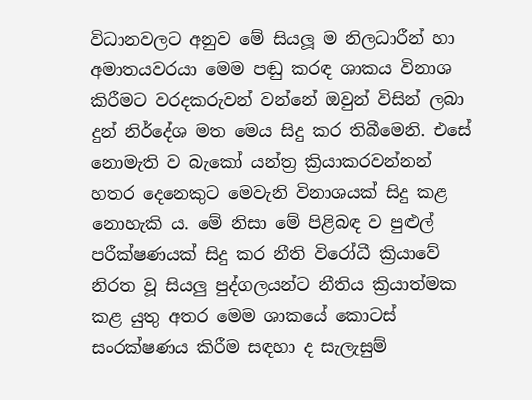විධානවලට අනුව මේ සියලූ ම නිලධාරීන් හා අමාතයවරයා මෙම පඬු කරඳ ශාකය විනාශ කිරීමට වරදකරුවන් වන්නේ ඔවුන් විසින් ලබා දුන් නිර්දේශ මත මෙය සිදු කර තිබීමෙනි. එසේ නොමැති ව බැකෝ යන්ත්‍ර ක්‍රියාකරවන්නන් හතර දෙනෙකුට මෙවැනි විනාශයක් සිදු කළ නොහැකි ය. මේ නිසා මේ පිළිබඳ ව පුළුල් පරීක්ෂණයක් සිදු කර නීති විරෝධී ක්‍රියාවේ නිරත වූ සියලු පුද්ගලයන්ට නීතිය ක්‍රියාත්මක කළ යුතු අතර මෙම ශාකයේ කොටස් සංරක්ෂණය කිරීම සඳහා ද සැලැසුම්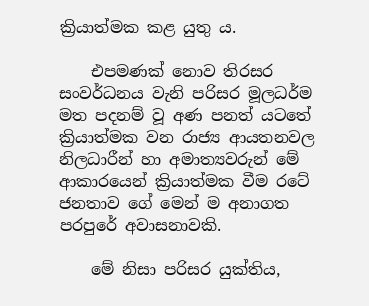ක්‍රියාත්මක කළ යුතු ය.

    එපමණක් නොව තිරසර සංවර්ධනය වැනි පරිසර මූලධර්ම මත පදනම් වූ අණ පනත් යටතේ ක්‍රියාත්මක වන රාජ්‍ය ආයතනවල නිලධාරීන් හා අමාත්‍යවරුන් මේ ආකාරයෙන් ක්‍රියාත්මක වීම රටේ ජනතාව ගේ මෙන් ම අනාගත පරපුරේ අවාසනාවකි.

    මේ නිසා පරිසර යුක්තිය,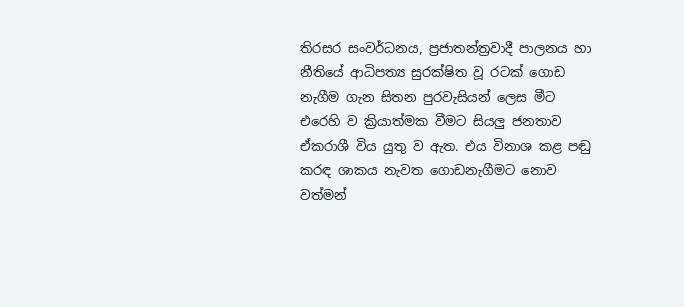තිරසර සංවර්ධනය, ප්‍රජාතන්ත්‍රවාදී පාලනය හා නීතියේ ආධිපත්‍ය සුරක්ෂිත වූ රටක් ගොඩ නැගීම ගැන සිතන පුරවැසියන් ලෙස මීට එරෙහි ව ක්‍රියාත්මක වීමට සියලු ජනතාව ඒකරාශී විය යුතු ව ඇත. එය විනාශ කළ පඬු කරඳ ශාකය නැවත ගොඩනැගීමට නොව වත්මන්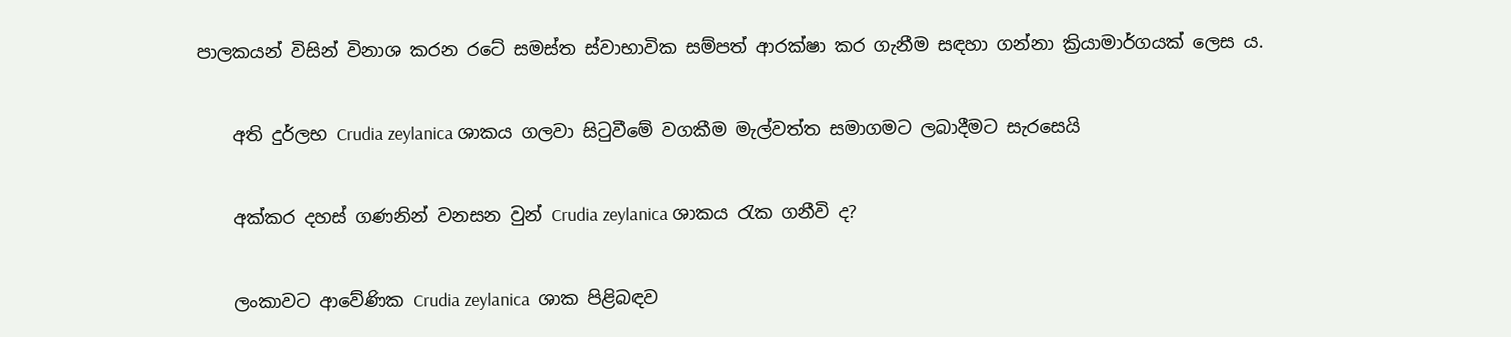පාලකයන් විසින් විනාශ කරන රටේ සමස්ත ස්වාභාවික සම්පත් ආරක්ෂා කර ගැනීම සඳහා ගන්නා ක්‍රියාමාර්ගයක් ලෙස ය.


    අති දුර්ලභ Crudia zeylanica ශාකය ගලවා සිටුවීමේ වගකීම මැල්වත්ත සමාගමට ලබාදීමට සැරසෙයි


    අක්කර දහස් ගණනින් වනසන වුන් Crudia zeylanica ශාකය රැක ගනීවි ද?


    ලංකාවට ආවේණික Crudia zeylanica  ශාක පිළිබඳව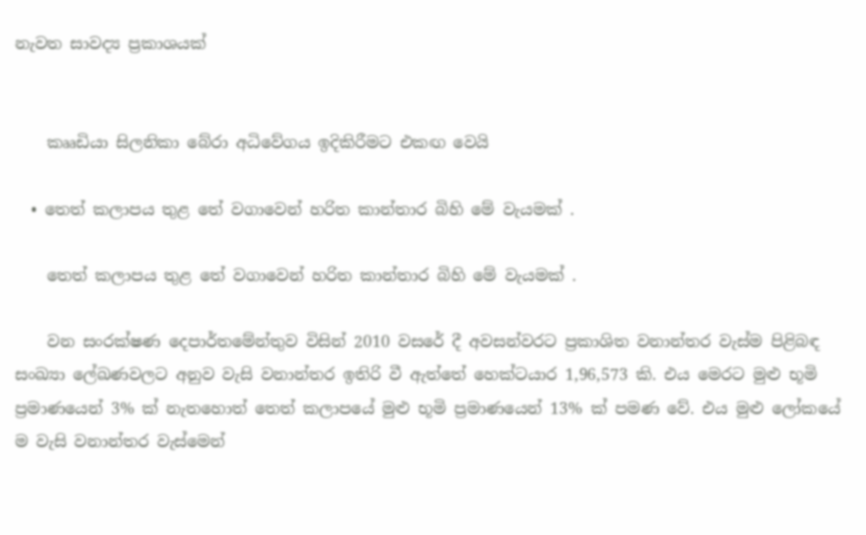නැවත සාවද්‍ය ප්‍රකාශයක්


    කෲඩියා සිලනිකා බේරා අධිවේගය ඉදිකිරීමට එකඟ වෙයි

  • තෙත් කලාපය තුළ තේ වගාවෙන් හරිත කාන්තාර බිහි මේ වැයමක් .

    තෙත් කලාපය තුළ තේ වගාවෙන් හරිත කාන්තාර බිහි මේ වැයමක් .

    වන සංරක්ෂණ දෙපාර්තමේන්තුව විසින් 2010 වසරේ දී අවසන්වරට ප්‍රකාශිත වනාන්තර වැස්ම පිළිබඳ සංඛ්‍යා ලේඛණවලට අනුව වැසි වනාන්තර ඉතිරි වී ඇත්තේ හෙක්ටයාර 1,96,573 කි. එය මෙරට මුළු භූමි ප්‍රමාණයෙන් 3% ක් නැතහොත් තෙත් කලාපයේ මුළු භූමි ප්‍රමාණයෙන් 13% ක් පමණ වේ. එය මුළු ලෝකයේ ම වැසි වනාන්තර වැස්මෙන්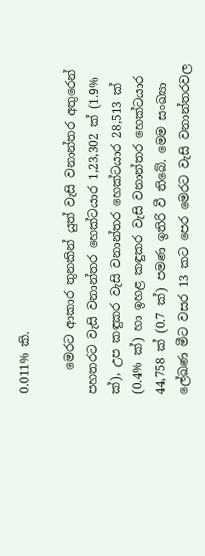0.011% කි.

    මෙරට ආකාර තුනකින් යුත් වැසි වනාන්තර අතුරෙන් පහතරට වැසි වනාන්තර හෙක්ටයාර 1,23,302 ක් (1.9% ක්), උප කඳුකර වැසි වනාන්තර හෙක්ටයාර 28,513 ක් (0.4% ක්) හා ඉහළ කඳුකර වැසි වනාන්තර හෙක්ටයාර 44,758 ක් (0.7 ක්) පමණ ඉතිරි වී තිබේ. මෙම සංඛ්‍යා ලේඛණ මීට වසර 13 කට පෙර මෙරට වැසි වනාන්තරවල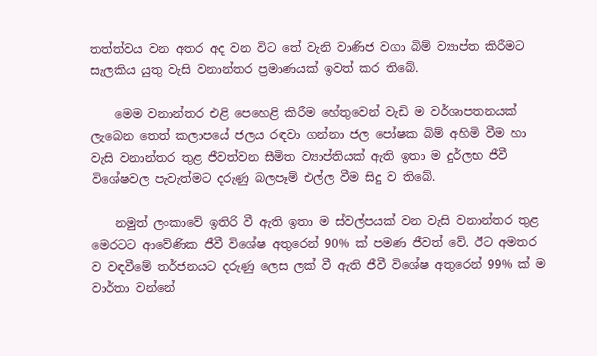තත්ත්වය වන අතර අද වන විට තේ වැනි වාණිජ වගා බිම් ව්‍යාප්ත කිරීමට සැලකිය යුතු වැසි වනාන්තර ප්‍රමාණයක් ඉවත් කර තිබේ.

    මෙම වනාන්තර එළි පෙහෙළි කිරීම හේතුවෙන් වැඩි ම වර්ශාපතනයක් ලැබෙන තෙත් කලාපයේ ජලය රඳවා ගන්නා ජල පෝෂක බිම් අහිමි වීම හා වැසි වනාන්තර තුළ ජීවත්වන සීමිත ව්‍යාප්තියක් ඇති ඉතා ම දුර්ලභ ජීවී විශේෂවල පැවැත්මට දරුණු බලපෑම් එල්ල වීම සිදු ව තිබේ.

    නමුත් ලංකාවේ ඉතිරි වී ඇති ඉතා ම ස්වල්පයක් වන වැසි වනාන්තර තුළ මෙරටට ආවේණික ජීවී විශේෂ අතුරෙන් 90% ක් පමණ ජීවත් වේ. ඊට අමතර ව වඳවීමේ තර්ජනයට දරුණු ලෙස ලක් වී ඇති ජීවී විශේෂ අතුරෙන් 99% ක් ම වාර්තා වන්නේ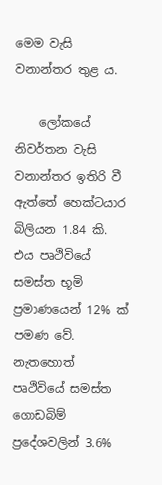මෙම වැසි වනාන්තර තුළ ය.

    ලෝකයේ නිවර්තන වැසි වනාන්තර ඉතිරි වී ඇත්තේ හෙක්ටයාර බිලියන 1.84 කි. එය පෘථිවියේ සමස්ත භූමි ප්‍රමාණයෙන් 12% ක් පමණ වේ. නැතහොත් පෘථිවියේ සමස්ත ගොඩබිම් ප්‍රදේශවලින් 3.6%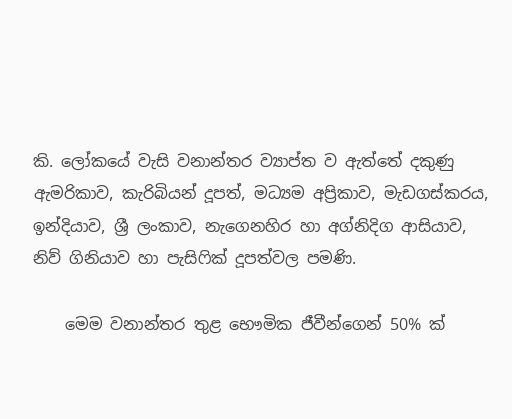කි. ලෝකයේ වැසි වනාන්තර ව්‍යාප්ත ව ඇත්තේ දකුණු ඇමරිකාව, කැරිබියන් දූපත්, මධ්‍යම අප්‍රිකාව, මැඩගස්කරය, ඉන්දියාව, ශ්‍රී ලංකාව, නැගෙනහිර හා අග්නිදිග ආසියාව, නිව් ගිනියාව හා පැසිෆික් දූපත්වල පමණි.

    මෙම වනාන්තර තුළ භෞමික ජීවීන්ගෙන් 50% ක්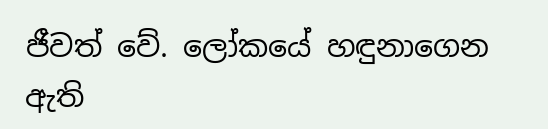ජීවත් වේ. ලෝකයේ හඳුනාගෙන ඇති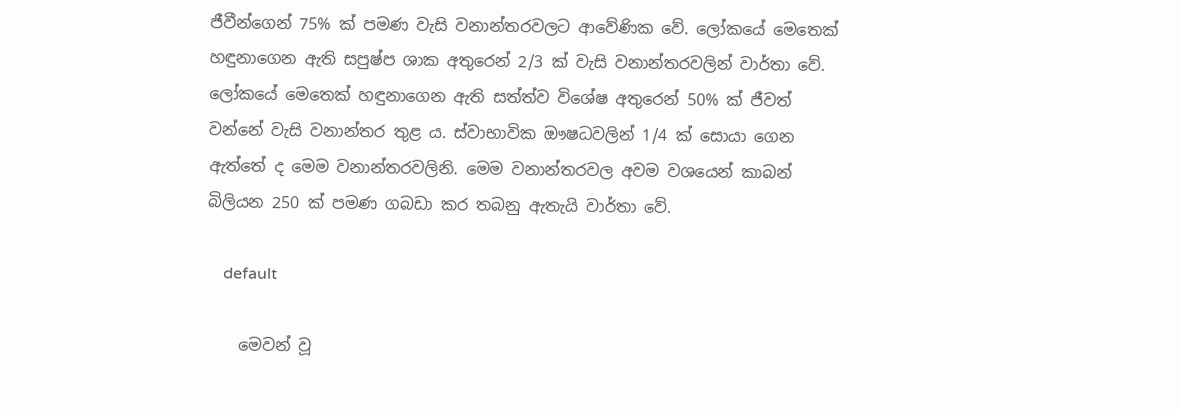ජීවීන්ගෙන් 75% ක් පමණ වැසි වනාන්තරවලට ආවේණික වේ. ලෝකයේ මෙතෙක් හඳුනාගෙන ඇති සපුෂ්ප ශාක අතුරෙන් 2/3 ක් වැසි වනාන්තරවලින් වාර්තා වේ. ලෝකයේ මෙතෙක් හඳුනාගෙන ඇති සත්ත්ව විශේෂ අතුරෙන් 50% ක් ජීවත් වන්නේ වැසි වනාන්තර තුළ ය. ස්වාභාවික ඖෂධවලින් 1/4 ක් සොයා ගෙන ඇත්තේ ද මෙම වනාන්තරවලිනි. මෙම වනාන්තරවල අවම වශයෙන් කාබන් බිලියන 250 ක් පමණ ගබඩා කර තබනු ඇතැයි වාර්තා වේ.

    default

    මෙවන් වූ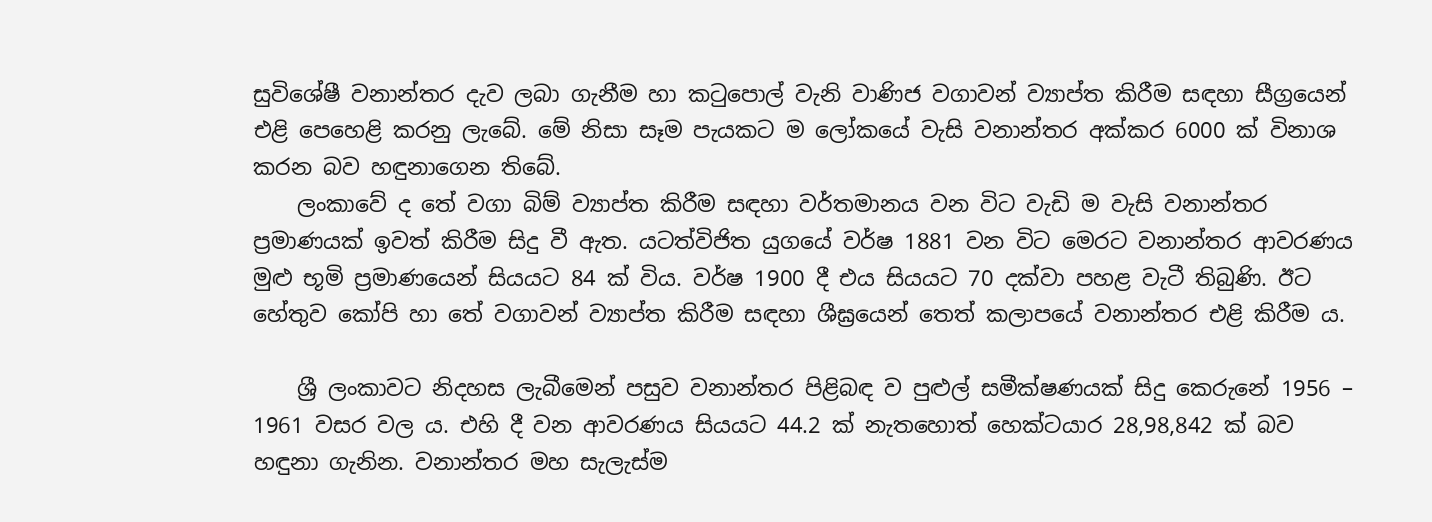සුවිශේෂී වනාන්තර දැව ලබා ගැනීම හා කටුපොල් වැනි වාණිජ වගාවන් ව්‍යාප්ත කිරීම සඳහා සීග්‍රයෙන් එළි පෙහෙළි කරනු ලැබේ. මේ නිසා සෑම පැයකට ම ලෝකයේ වැසි වනාන්තර අක්කර 6000 ක් විනාශ කරන බව හඳුනාගෙන තිබේ.
    ලංකාවේ ද තේ වගා බිම් ව්‍යාප්ත කිරීම සඳහා වර්තමානය වන විට වැඩි ම වැසි වනාන්තර ප්‍රමාණයක් ඉවත් කිරීම සිදු වී ඇත. යටත්විජිත යුගයේ වර්ෂ 1881 වන විට මෙරට වනාන්තර ආවරණය මුළු භූමි ප්‍රමාණයෙන් සියයට 84 ක් විය. වර්ෂ 1900 දී එය සියයට 70 දක්වා පහළ වැටී තිබුණි. ඊට හේතුව කෝපි හා තේ වගාවන් ව්‍යාප්ත කිරීම සඳහා ශීඝ්‍රයෙන් තෙත් කලාපයේ වනාන්තර එළි කිරීම ය.

    ශ්‍රී ලංකාවට නිදහස ලැබීමෙන් පසුව වනාන්තර පිළිබඳ ව පුළුල් සමීක්ෂණයක් සිදු කෙරුනේ 1956 – 1961 වසර වල ය. එහි දී වන ආවරණය සියයට 44.2 ක් නැතහොත් හෙක්ටයාර 28,98,842 ක් බව හඳුනා ගැනින. වනාන්තර මහ සැලැස්ම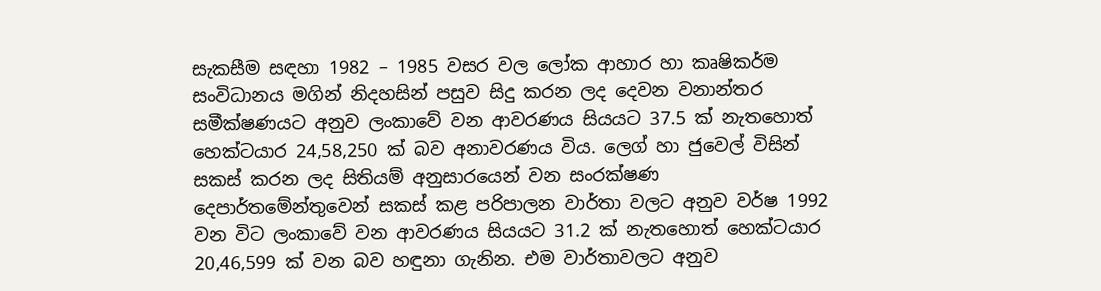සැකසීම සඳහා 1982 – 1985 වසර වල ලෝක ආහාර හා කෘෂිකර්ම සංවිධානය මගින් නිදහසින් පසුව සිදු කරන ලද දෙවන වනාන්තර සමීක්ෂණයට අනුව ලංකාවේ වන ආවරණය සියයට 37.5 ක් නැතහොත් හෙක්ටයාර 24,58,250 ක් බව අනාවරණය විය. ලෙග් හා ජුවෙල් විසින් සකස් කරන ලද සිතියම් අනුසාරයෙන් වන සංරක්ෂණ දෙපාර්තමේන්තුවෙන් සකස් කළ පරිපාලන වාර්තා වලට අනුව වර්ෂ 1992 වන විට ලංකාවේ වන ආවරණය සියයට 31.2 ක් නැතහොත් හෙක්ටයාර 20,46,599 ක් වන බව හඳුනා ගැනින. එම වාර්තාවලට අනුව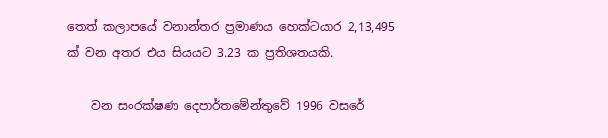තෙත් කලාපයේ වනාන්තර ප්‍රමාණය හෙක්ටයාර 2,13,495 ක් වන අතර එය සියයට 3.23 ක ප්‍රතිශතයකි.

    වන සංරක්ෂණ දෙපාර්තමේන්තුවේ 1996 වසරේ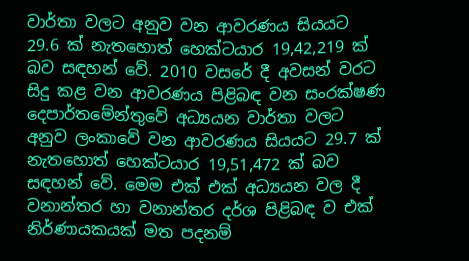වාර්තා වලට අනුව වන ආවරණය සියයට 29.6 ක් නැතහොත් හෙක්ටයාර 19,42,219 ක් බව සඳහන් වේ. 2010 වසරේ දී අවසන් වරට සිදු කළ වන ආවරණය පිළිබඳ වන සංරක්ෂණ දෙපාර්තමේන්තුවේ අධ්‍යයන වාර්තා වලට අනුව ලංකාවේ වන ආවරණය සියයට 29.7 ක් නැතහොත් හෙක්ටයාර 19,51,472 ක් බව සඳහන් වේ. මෙම එක් එක් අධ්‍යයන වල දී වනාන්තර හා වනාන්තර දර්ශ පිළිබඳ ව එක් නිර්ණායකයක් මත පදනම්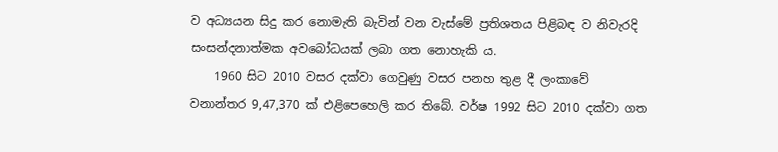ව අධ්‍යයන සිදු කර නොමැති බැවින් වන වැස්මේ ප්‍රතිශතය පිළිබඳ ව නිවැරදි සංසන්දනාත්මක අවබෝධයක් ලබා ගත නොහැකි ය.
    1960 සිට 2010 වසර දක්වා ගෙවුණු වසර පනහ තුළ දී ලංකාවේ වනාන්තර 9,47,370 ක් එළිපෙහෙලි කර තිබේ. වර්ෂ 1992 සිට 2010 දක්වා ගත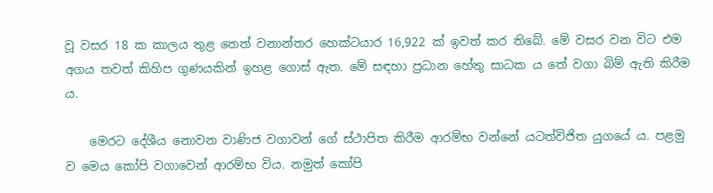වූ වසර 18 ක කාලය තුළ තෙත් වනාන්තර හෙක්ටයාර 16,922 ක් ඉවත් කර තිබේ. මේ වසර වන විට එම අගය තවත් කිහිප ගුණයකින් ඉහළ ගොස් ඇත. මේ සඳහා ප්‍රධාන හේතු සාධක ය තේ වගා බිම් ඇති කිරීම ය.

    මෙරට දේශීය නොවන වාණිජ වගාවන් ගේ ස්ථාපිත කිරීම ආරම්භ වන්නේ යටත්විජිත යුගයේ ය. පළමු ව මෙය කෝපි වගාවෙන් ආරම්භ විය. නමුත් කෝපි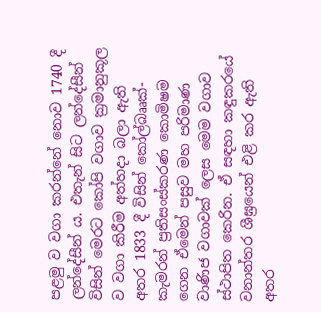පළමු ව වගා කරන්නේ නොව 1740 දී ලන්දේසීන් ය. එතැන් සිට ලන්දේසීන් විසින් මෙරට කෝපි වගාව ක්‍රමානුකූල ව වගා කිරීම අත්හදා බලා ඇති අතර 1833 දී විසින් කෝල්බෲක්-කැමරන් ප්‍රතිසංස්කරණ කොමිෂම ගෙන ඒමෙන් පසුව මහ පරිමාණ වාණිජ වගාවක් ලෙස මෙම වගාව ස්ථාපිත කෙරින. ඒ සඳහා කඳුකරයේ වනාන්තර ශීඝ්‍රයෙන් එළි කර ඇති අතර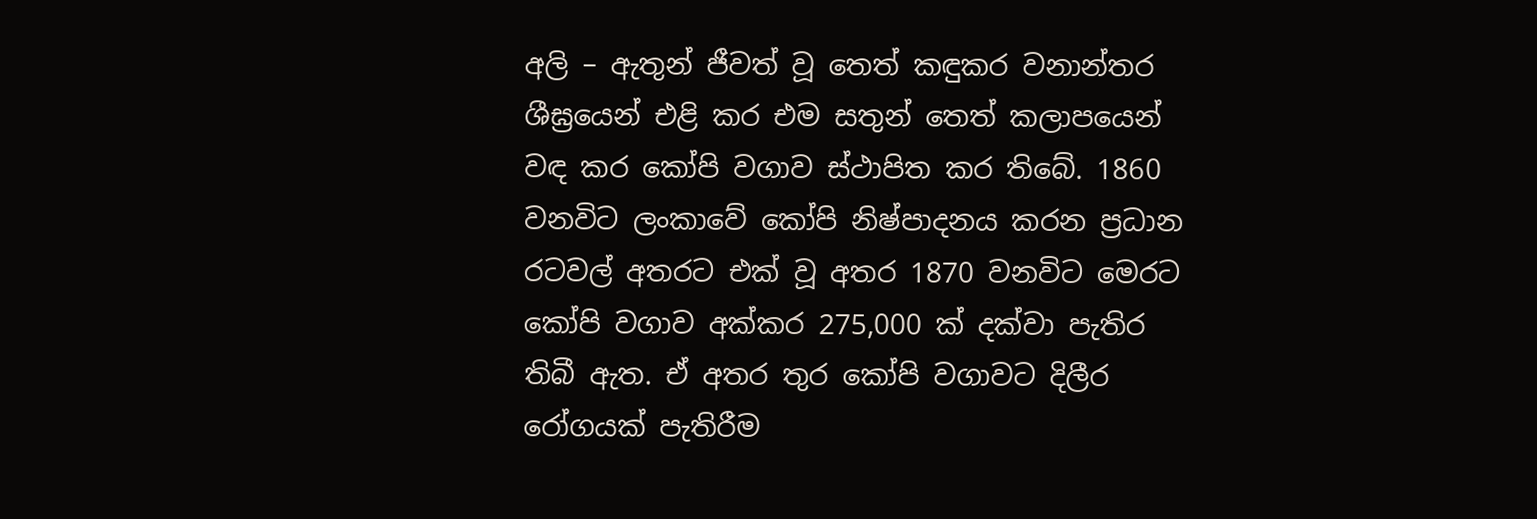අලි – ඇතුන් ජීවත් වූ තෙත් කඳුකර වනාන්තර ශීඝ්‍රයෙන් එළි කර එම සතුන් තෙත් කලාපයෙන් වඳ කර කෝපි වගාව ස්ථාපිත කර තිබේ. 1860 වනවිට ලංකාවේ කෝපි නිෂ්පාදනය කරන ප්‍රධාන රටවල් අතරට එක් වූ අතර 1870 වනවිට මෙරට කෝපි වගාව අක්කර 275,000 ක් දක්වා පැතිර තිබී ඇත. ඒ අතර තුර කෝපි වගාවට දිලීර රෝගයක් පැතිරීම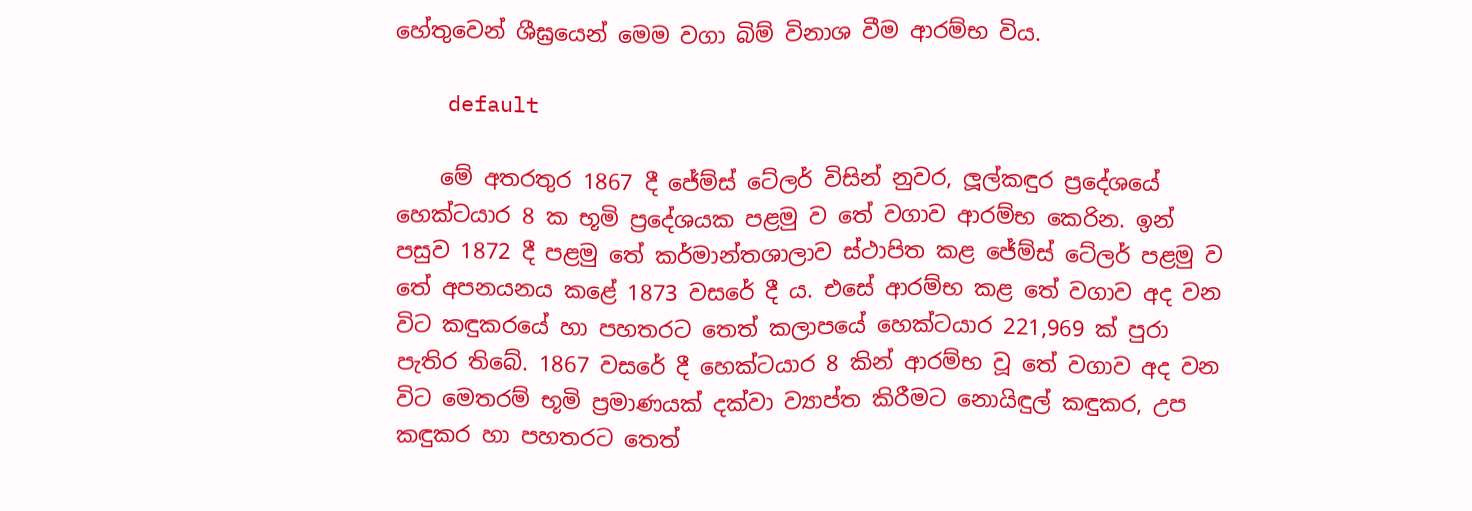හේතුවෙන් ශීඝ්‍රයෙන් මෙම වගා බිම් විනාශ වීම ආරම්භ විය.

    default

    මේ අතරතුර 1867 දී ජේම්ස් ටේලර් විසින් නුවර, ලූල්කඳුර ප්‍රදේශයේ හෙක්ටයාර 8 ක භූමි ප්‍රදේශයක පළමු ව තේ වගාව ආරම්භ කෙරින. ඉන් පසුව 1872 දී පළමු තේ කර්මාන්තශාලාව ස්ථාපිත කළ ජේම්ස් ටේලර් පළමු ව තේ අපනයනය කළේ 1873 වසරේ දී ය. එසේ ආරම්භ කළ තේ වගාව අද වන විට කඳුකරයේ හා පහතරට තෙත් කලාපයේ හෙක්ටයාර 221,969 ක් පුරා පැතිර තිබේ. 1867 වසරේ දී හෙක්ටයාර 8 කින් ආරම්භ වූ තේ වගාව අද වන විට මෙතරම් භූමි ප්‍රමාණයක් දක්වා ව්‍යාප්ත කිරීමට නොයිඳුල් කඳුකර, උප කඳුකර හා පහතරට තෙත්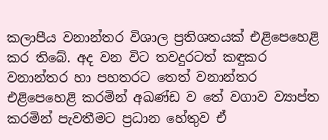කලාපීය වනාන්තර විශාල ප්‍රතිශතයක් එළිපෙහෙළි කර තිබේ. අද වන විට තවදුරටත් කඳුකර වනාන්තර හා පහතරට තෙත් වනාන්තර එළිපෙහෙළි කරමින් අඛණ්ඩ ව තේ වගාව ව්‍යාප්ත කරමින් පැවතීමට ප්‍රධාන හේතුව ඒ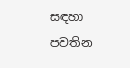සඳහා පවතින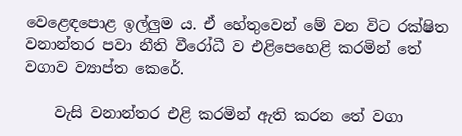වෙළෙඳපොළ ඉල්ලුම ය. ඒ හේතුවෙන් මේ වන විට රක්ෂිත වනාන්තර පවා නීති වීරෝධී ව එළිපෙහෙළි කරමින් තේ වගාව ව්‍යාප්ත කෙරේ.

    වැසි වනාන්තර එළි කරමින් ඇති කරන තේ වගා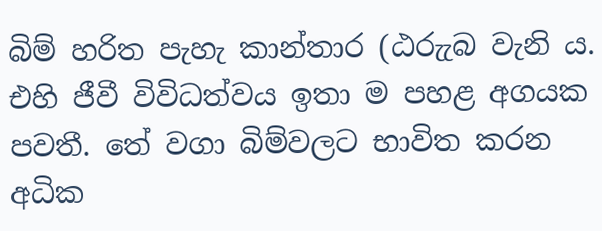බිම් හරිත පැහැ කාන්තාර (ඨරුැබ වැනි ය. එහි ජීවී විවිධත්වය ඉතා ම පහළ අගයක පවතී. තේ වගා බිම්වලට භාවිත කරන අධික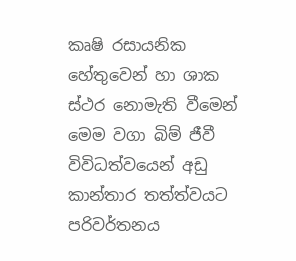කෘෂි රසායනික හේතුවෙන් හා ශාක ස්ථර නොමැති වීමෙන් මෙම වගා බිම් ජීවී විවිධත්වයෙන් අඩු කාන්තාර තත්ත්වයට පරිවර්තනය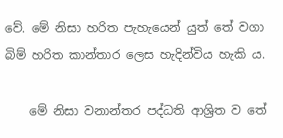වේ. මේ නිසා හරිත පැහැයෙන් යුත් තේ වගා බිම් හරිත කාන්තාර ලෙස හැදින්විය හැකි ය.

    මේ නිසා වනාන්තර පද්ධති ආශ්‍රිත ව තේ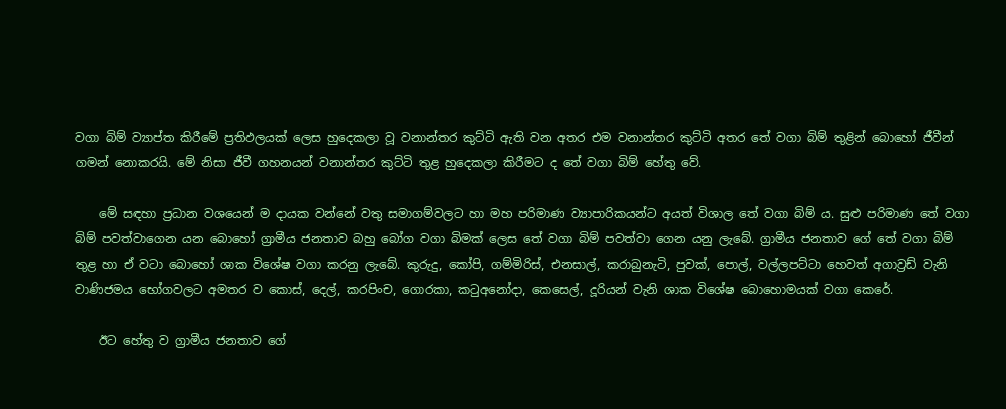වගා බිම් ව්‍යාප්ත කිරීමේ ප්‍රතිඵලයක් ලෙස හුදෙකලා වූ වනාන්තර කුට්ටි ඇති වන අතර එම වනාන්තර කුට්ටි අතර තේ වගා බිම් තුළින් බොහෝ ජීවීන් ගමන් නොකරයි. මේ නිසා ජීවී ගහනයන් වනාන්තර කුට්ටි තුළ හුදෙකලා කිරීමට ද තේ වගා බිම් හේතු වේ.

    මේ සඳහා ප්‍රධාන වශයෙන් ම දායක වන්නේ වතු සමාගම්වලට හා මහ පරිමාණ ව්‍යාපාරිකයන්ට අයත් විශාල තේ වගා බිම් ය. සුළු පරිමාණ තේ වගා බිම් පවත්වාගෙන යන බොහෝ ග්‍රාමීය ජනතාව බහු බෝග වගා බිමක් ලෙස තේ වගා බිම් පවත්වා ගෙන යනු ලැබේ. ග්‍රාමීය ජනතාව ගේ තේ වගා බිම් තුළ හා ඒ වටා බොහෝ ශාක විශේෂ වගා කරනු ලැබේ. කුරුදු, කෝපි, ගම්මිරිස්, එනසාල්, කරාබුනැටි, පුවක්, පොල්, වල්ලපට්ටා හෙවත් අගාව්‍රඩ් වැනි වාණිජමය භෝගවලට අමතර ව කොස්, දෙල්, කරපිංච, ගොරකා, කටුඅනෝදා, කෙසෙල්, දූරියන් වැනි ශාක විශේෂ බොහොමයක් වගා කෙරේ.

    ඊට හේතු ව ග්‍රාමීය ජනතාව ගේ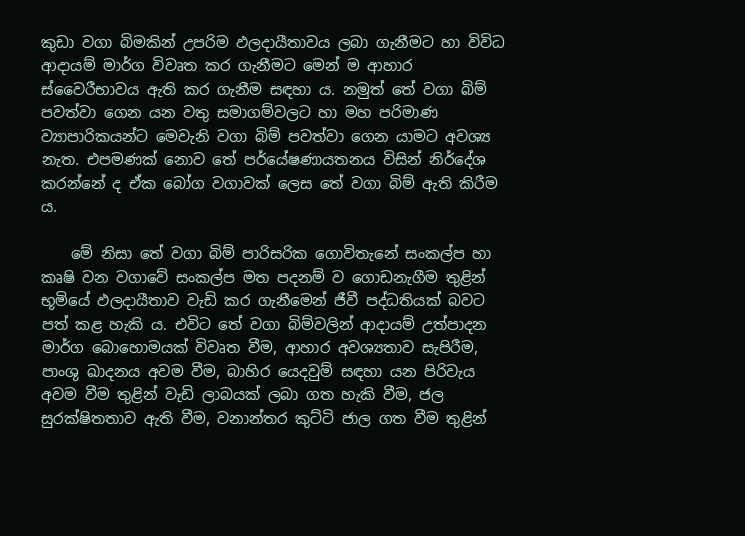කුඩා වගා බිමකින් උපරිම ඵලදායීතාවය ලබා ගැනීමට හා විවිධ ආදායම් මාර්ග විවෘත කර ගැනීමට මෙන් ම ආහාර ස්වෛරීභාවය ඇති කර ගැනීම සඳහා ය. නමුත් තේ වගා බිම් පවත්වා ගෙන යන වතු සමාගම්වලට හා මහ පරිමාණ ව්‍යාපාරිකයන්ට මෙවැනි වගා බිම් පවත්වා ගෙන යාමට අවශ්‍ය නැත. එපමණක් නොව තේ පර්යේෂණායතනය විසින් නිර්දේශ කරන්නේ ද ඒක බෝග වගාවක් ලෙස තේ වගා බිම් ඇති කිරීම ය.

    මේ නිසා තේ වගා බිම් පාරිසරික ගොවිතැනේ සංකල්ප හා කෘෂි වන වගාවේ සංකල්ප මත පදනම් ව ගොඩනැගීම තුළින් භූමියේ ඵලදායීතාව වැඩි කර ගැනීමෙන් ජීවී පද්ධතියක් බවට පත් කළ හැකි ය. එවිට තේ වගා බිම්වලින් ආදායම් උත්පාදන මාර්ග බොහොමයක් විවෘත වීම, ආහාර අවශ්‍යතාව සැපිරීම, පාංශු ඛාදනය අවම වීම, බාහිර යෙදවුම් සඳහා යන පිරිවැය අවම වීම තුළින් වැඩි ලාබයක් ලබා ගත හැකි වීම, ජල සුරක්ෂිතතාව ඇති වීම, වනාන්තර කුට්ටි ජාල ගත වීම තුළින්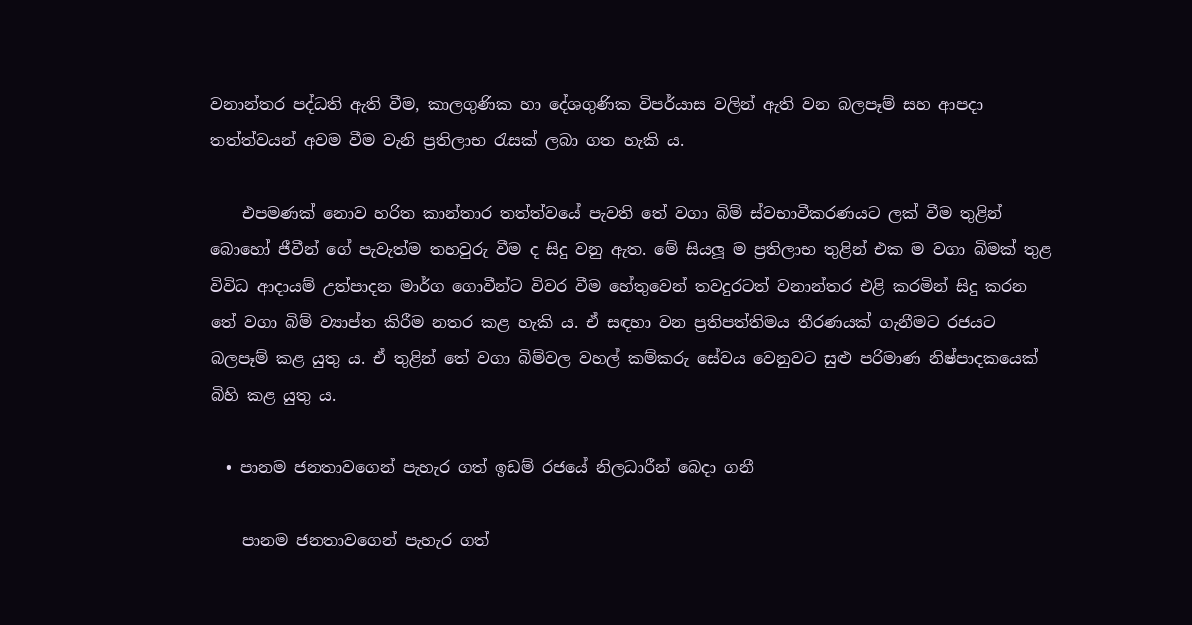වනාන්තර පද්ධති ඇති වීම, කාලගුණික හා දේශගුණික විපර්යාස වලින් ඇති වන බලපෑම් සහ ආපදා තත්ත්වයන් අවම වීම වැනි ප්‍රතිලාභ රැසක් ලබා ගත හැකි ය.

    එපමණක් නොව හරිත කාන්තාර තත්ත්වයේ පැවති තේ වගා බිම් ස්වභාවීකරණයට ලක් වීම තුළින් බොහෝ ජීවීන් ගේ පැවැත්ම තහවුරු වීම ද සිදු වනු ඇත. මේ සියලූ ම ප්‍රතිලාභ තුළින් එක ම වගා බිමක් තුළ විවිධ ආදායම් උත්පාදන මාර්ග ගොවීන්ට විවර වීම හේතුවෙන් තවදුරටත් වනාන්තර එළි කරමින් සිදු කරන තේ වගා බිම් ව්‍යාප්ත කිරීම නතර කළ හැකි ය. ඒ සඳහා වන ප්‍රතිපත්තිමය තීරණයක් ගැනීමට රජයට බලපෑම් කළ යුතු ය. ඒ තුළින් තේ වගා බිම්වල වහල් කම්කරු සේවය වෙනුවට සුළු පරිමාණ නිෂ්පාදකයෙක් බිහි කළ යුතු ය.

  • පානම ජනතාවගෙන් පැහැර ගත් ඉඩම් රජයේ නිලධාරීන් බෙදා ගනී

    පානම ජනතාවගෙන් පැහැර ගත්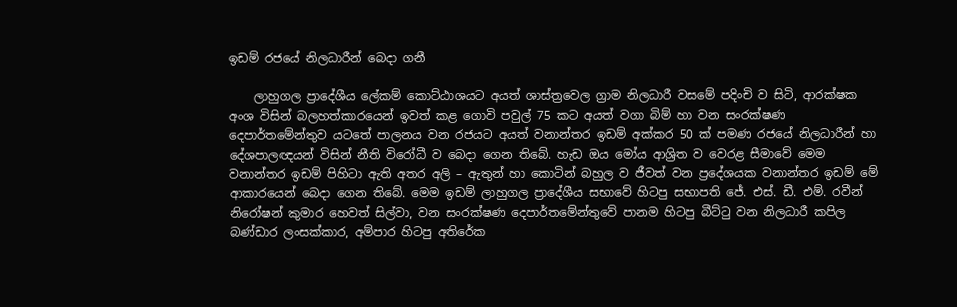ඉඩම් රජයේ නිලධාරීන් බෙදා ගනී

    ලාහුගල ප්‍රාදේශීය ලේකම් කොට්ඨාශයට අයත් ශාස්ත්‍රවෙල ග්‍රාම නිලධාරී වසමේ පදිංචි ව සිටි, ආරක්ෂක අංශ විසින් බලහත්කාරයෙන් ඉවත් කළ ගොවි පවුල් 75 කට අයත් වගා බිම් හා වන සංරක්ෂණ දෙපාර්තමේන්තුව යටතේ පාලනය වන රජයට අයත් වනාන්තර ඉඩම් අක්කර 50 ක් පමණ රජයේ නිලධාරීන් හා දේශපාලඥයන් විසින් නීති විරෝධී ව බෙදා ගෙන තිබේ. හැඩ ඔය මෝය ආශ්‍රිත ව වෙරළ සීමාවේ මෙම වනාන්තර ඉඩම් පිහිටා ඇති අතර අලි – ඇතුන් හා කොටින් බහුල ව ජීවත් වන ප්‍රදේශයක වනාන්තර ඉඩම් මේ ආකාරයෙන් බෙදා ගෙන තිබේ. මෙම ඉඩම් ලාහුගල ප්‍රාදේශීය සභාවේ හිටපු සභාපති ජේ. එස්. ඩී. එම්. රවීන් නිරෝෂන් කුමාර හෙවත් සිල්වා, වන සංරක්ෂණ දෙපාර්තමේන්තුවේ පානම හිටපු බීට්ටු වන නිලධාරී කපිල බණ්ඩාර ලංසක්කාර, අම්පාර හිටපු අතිරේක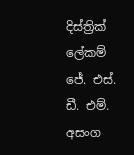දිස්ත්‍රික් ලේකම් ජේ. එස්. ඩී. එම්. අසංග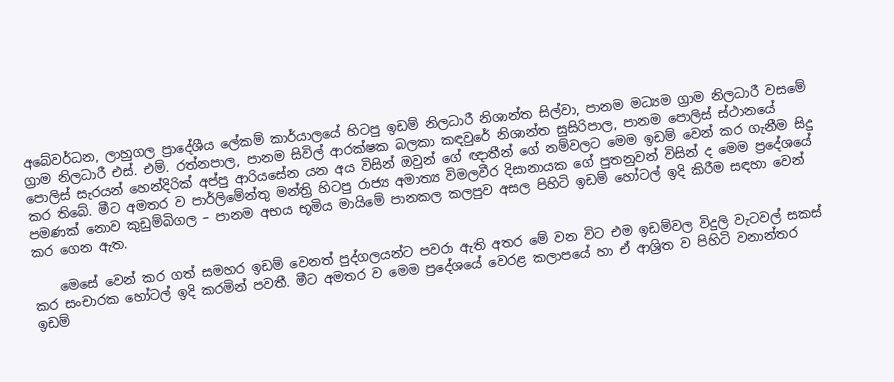අබේවර්ධන, ලාහුගල ප්‍රාදේශීය ලේකම් කාර්යාලයේ හිටපු ඉඩම් නිලධාරී නිශාන්ත සිල්වා, පානම මධ්‍යම ග්‍රාම නිලධාරී වසමේ ග්‍රාම නිලධාරී එස්. එම්. රත්නපාල, පානම සිවිල් ආරක්ෂක බලකා කඳවුරේ නිශාන්ත සුසිරිපාල, පානම පොලිස් ස්ථානයේ පොලිස් සැරයන් හෙන්දිරික් අප්පු ආරියසේන යන අය විසින් ඔවුන් ගේ ඥාතීන් ගේ නම්වලට මෙම ඉඩම් වෙන් කර ගැනීම සිදු කර තිබේ. මීට අමතර ව පාර්ලිමේන්තු මන්ත්‍රි හිටපු රාජ්‍ය අමාත්‍ය විමලවීර දිසානායක ගේ පුතනුවන් විසින් ද මෙම ප්‍රදේශයේ පමණක් නොව කුඩුම්බිගල – පානම අභය භූමිය මායිමේ පානකල කලපුව අසල පිහිටි ඉඩම් හෝටල් ඉදි කිරීම සඳහා වෙන් කර ගෙන ඇත.

    මෙසේ වෙන් කර ගත් සමහර ඉඩම් වෙනත් පුද්ගලයන්ට පවරා ඇති අතර මේ වන විට එම ඉඩම්වල විදුලි වැටවල් සකස් කර සංචාරක හෝටල් ඉදි කරමින් පවතී. මීට අමතර ව මෙම ප්‍රදේශයේ වෙරළ කලාපයේ හා ඒ ආශ්‍රිත ව පිහිටි වනාන්තර ඉඩම්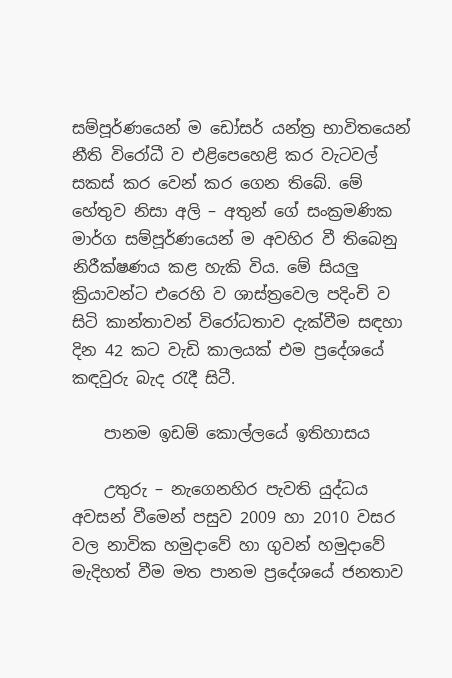සම්පූර්ණයෙන් ම ඩෝසර් යන්ත්‍ර භාවිතයෙන් නීති විරෝධී ව එළිපෙහෙළි කර වැටවල් සකස් කර වෙන් කර ගෙන තිබේ. මේ හේතුව නිසා අලි – අතුන් ගේ සංක්‍රමණික මාර්ග සම්පූර්ණයෙන් ම අවහිර වී තිබෙනු නිරීක්ෂණය කළ හැකි විය. මේ සියලු ක්‍රියාවන්ට එරෙහි ව ශාස්ත්‍රවෙල පදිංචි ව සිටි කාන්තාවන් විරෝධතාව දැක්වීම සඳහා දින 42 කට වැඩි කාලයක් එම ප්‍රදේශයේ කඳවුරු බැද රැදී සිටී.

    පානම ඉඩම් කොල්ලයේ ඉතිහාසය

    උතුරු – නැගෙනහිර පැවති යුද්ධය අවසන් වීමෙන් පසුව 2009 හා 2010 වසර වල නාවික හමුදාවේ හා ගුවන් හමුදාවේ මැදිහත් වීම මත පානම ප්‍රදේශයේ ජනතාව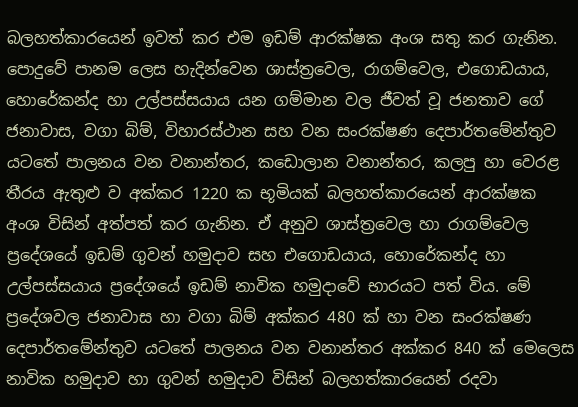බලහත්කාරයෙන් ඉවත් කර එම ඉඩම් ආරක්ෂක අංශ සතු කර ගැනින. පොදුවේ පානම ලෙස හැදින්වෙන ශාස්ත්‍රවෙල, රාගම්වෙල, එගොඩයාය, හොරේකන්ද හා උල්පස්සයාය යන ගම්මාන වල ජීවත් වූ ජනතාව ගේ ජනාවාස, වගා බිම්, විහාරස්ථාන සහ වන සංරක්ෂණ දෙපාර්තමේන්තුව යටතේ පාලනය වන වනාන්තර, කඩොලාන වනාන්තර, කලපු හා වෙරළ තීරය ඇතුළු ව අක්කර 1220 ක භූමියක් බලහත්කාරයෙන් ආරක්ෂක අංශ විසින් අත්පත් කර ගැනින. ඒ අනුව ශාස්ත්‍රවෙල හා රාගම්වෙල ප්‍රදේශයේ ඉඩම් ගුවන් හමුදාව සහ එගොඩයාය, හොරේකන්ද හා උල්පස්සයාය ප්‍රදේශයේ ඉඩම් නාවික හමුදාවේ භාරයට පත් විය. මේ ප්‍රදේශවල ජනාවාස හා වගා බිම් අක්කර 480 ක් හා වන සංරක්ෂණ දෙපාර්තමේන්තුව යටතේ පාලනය වන වනාන්තර අක්කර 840 ක් මෙලෙස නාවික හමුදාව හා ගුවන් හමුදාව විසින් බලහත්කාරයෙන් රදවා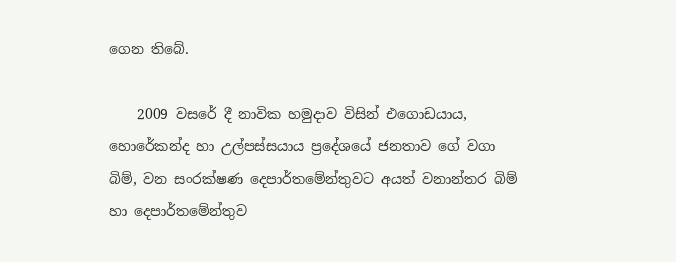ගෙන තිබේ.

    2009 වසරේ දී නාවික හමුදාව විසින් එගොඩයාය, හොරේකන්ද හා උල්පස්සයාය ප්‍රදේශයේ ජනතාව ගේ වගා බිම්, වන සංරක්ෂණ දෙපාර්තමේන්තුවට අයත් වනාන්තර බිම් හා දෙපාර්තමේන්තුව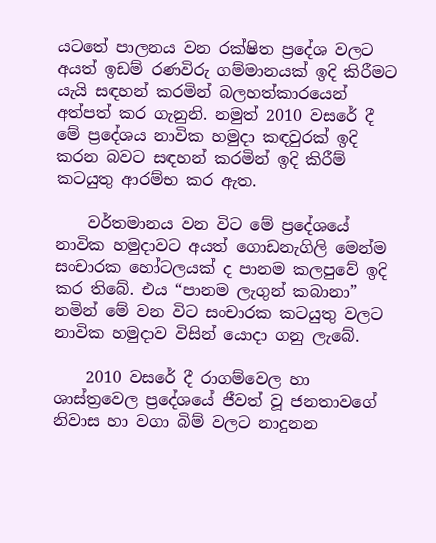යටතේ පාලනය වන රක්ෂිත ප්‍රදේශ වලට අයත් ඉඩම් රණවිරු ගම්මානයක් ඉදි කිරීමට යැයි සඳහන් කරමින් බලහත්කාරයෙන් අත්පත් කර ගැනුනි. නමුත් 2010 වසරේ දී මේ ප්‍රදේශය නාවික හමුදා කඳවුරක් ඉදි කරන බවට සඳහන් කරමින් ඉදි කිරීම් කටයුතු ආරම්භ කර ඇත.

    වර්තමානය වන විට මේ ප්‍රදේශයේ නාවික හමුදාවට අයත් ගොඩනැගිලි මෙන්ම සංචාරක හෝටලයක් ද පානම කලපුවේ ඉදි කර තිබේ. එය “පානම ලැගුන් කබානා” නමින් මේ වන විට සංචාරක කටයුතු වලට නාවික හමුදාව විසින් යොදා ගනු ලැබේ.

    2010 වසරේ දී රාගම්වෙල හා ශාස්ත්‍රවෙල ප්‍රදේශයේ ජීවත් වූ ජනතාවගේ නිවාස හා වගා බිම් වලට නාදුනන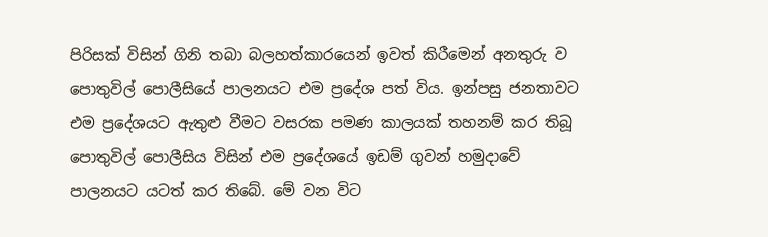පිරිසක් විසින් ගිනි තබා බලහත්කාරයෙන් ඉවත් කිරීමෙන් අනතුරු ව පොතුවිල් පොලීසියේ පාලනයට එම ප්‍රදේශ පත් විය. ඉන්පසු ජනතාවට එම ප්‍රදේශයට ඇතුළු වීමට වසරක පමණ කාලයක් තහනම් කර තිබූ පොතුවිල් පොලීසිය විසින් එම ප්‍රදේශයේ ඉඩම් ගුවන් හමුදාවේ පාලනයට යටත් කර තිබේ. මේ වන විට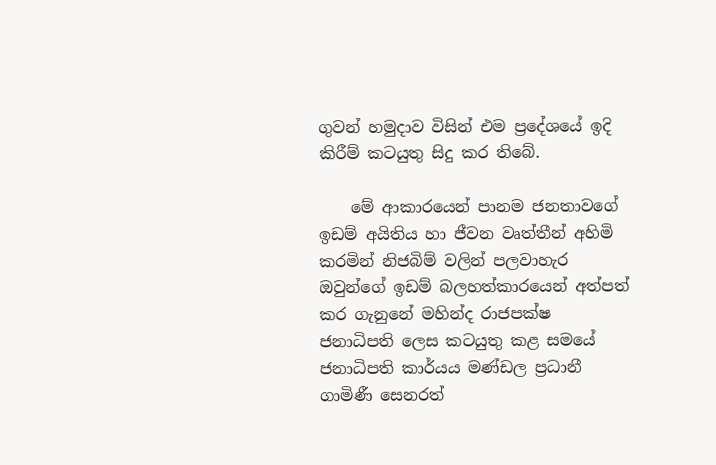ගුවන් හමුදාව විසින් එම ප්‍රදේශයේ ඉදි කිරීම් කටයුතු සිදු කර තිබේ.

    මේ ආකාරයෙන් පානම ජනතාවගේ ඉඩම් අයිතිය හා ජීවන වෘත්තීන් අහිමි කරමින් නිජබිම් වලින් පලවාහැර ඔවුන්ගේ ඉඩම් බලහත්කාරයෙන් අත්පත් කර ගැනුනේ මහින්ද රාජපක්ෂ ජනාධිපති ලෙස කටයුතු කළ සමයේ ජනාධිපති කාර්යය මණ්ඩල ප්‍රධානී ගාමිණී සෙනරත්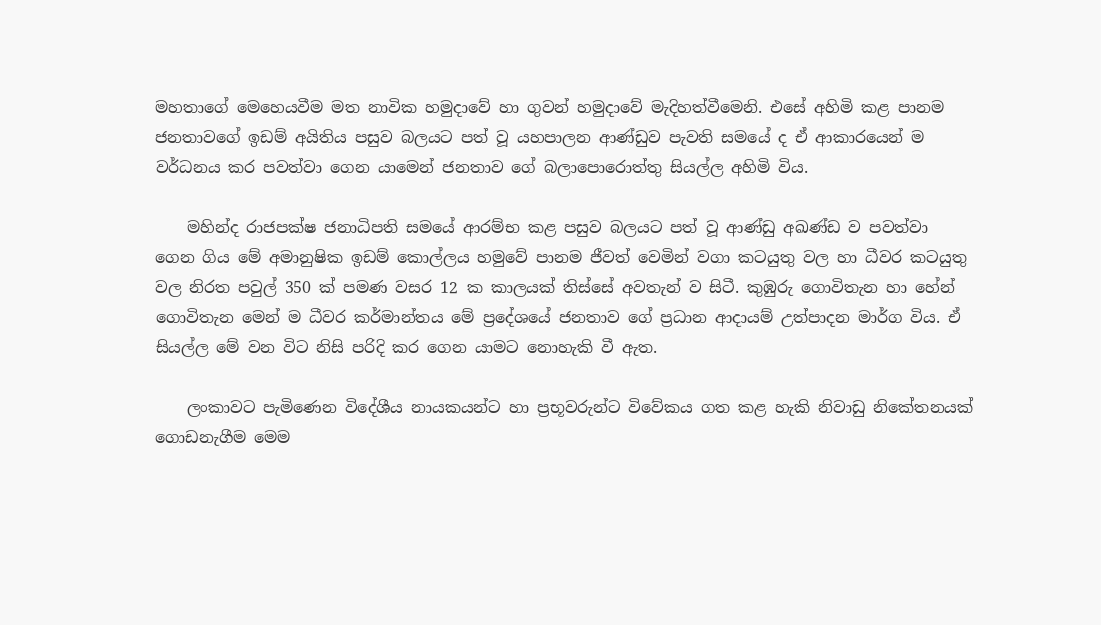මහතාගේ මෙහෙයවීම මත නාවික හමුදාවේ හා ගුවන් හමුදාවේ මැදිහත්වීමෙනි. එසේ අහිමි කළ පානම ජනතාවගේ ඉඩම් අයිතිය පසුව බලයට පත් වූ යහපාලන ආණ්ඩුව පැවති සමයේ ද ඒ ආකාරයෙන් ම වර්ධනය කර පවත්වා ගෙන යාමෙන් ජනතාව ගේ බලාපොරොත්තු සියල්ල අහිමි විය.

    මහින්ද රාජපක්ෂ ජනාධිපති සමයේ ආරම්භ කළ පසුව බලයට පත් වූ ආණ්ඩු අඛණ්ඩ ව පවත්වා ගෙන ගිය මේ අමානුෂික ඉඩම් කොල්ලය හමුවේ පානම ජීවත් වෙමින් වගා කටයුතු වල හා ධීවර කටයුතු වල නිරත පවුල් 350 ක් පමණ වසර 12 ක කාලයක් තිස්සේ අවතැන් ව සිටී. කුඹුරු ගොවිතැන හා හේන් ගොවිතැන මෙන් ම ධීවර කර්මාන්තය මේ ප්‍රදේශයේ ජනතාව ගේ ප්‍රධාන ආදායම් උත්පාදන මාර්ග විය. ඒ සියල්ල මේ වන විට නිසි පරිදි කර ගෙන යාමට නොහැකි වී ඇත.

    ලංකාවට පැමිණෙන විදේශීය නායකයන්ට හා ප්‍රභූවරුන්ට විවේකය ගත කළ හැකි නිවාඩු නිකේතනයක් ගොඩනැගීම මෙම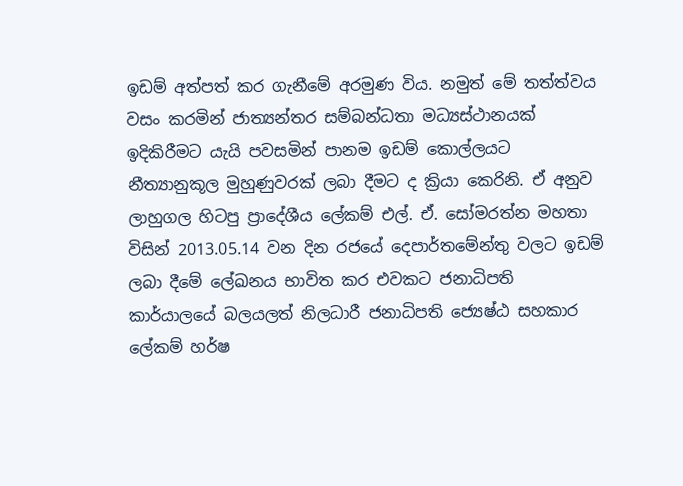ඉඩම් අත්පත් කර ගැනීමේ අරමුණ විය. නමුත් මේ තත්ත්වය වසං කරමින් ජාත්‍යන්තර සම්බන්ධතා මධ්‍යස්ථානයක් ඉදිකිරීමට යැයි පවසමින් පානම ඉඩම් කොල්ලයට නීත්‍යානුකූල මුහුණුවරක් ලබා දීමට ද ක්‍රියා කෙරිනි. ඒ අනුව ලාහුගල හිටපු ප්‍රාදේශීය ලේකම් එල්. ඒ. සෝමරත්න මහතා විසින් 2013.05.14 වන දින රජයේ දෙපාර්තමේන්තු වලට ඉඩම් ලබා දීමේ ලේඛනය භාවිත කර එවකට ජනාධිපති කාර්යාලයේ බලයලත් නිලධාරී ජනාධිපති ජ්‍යෙෂ්ඨ සහකාර ලේකම් හර්ෂ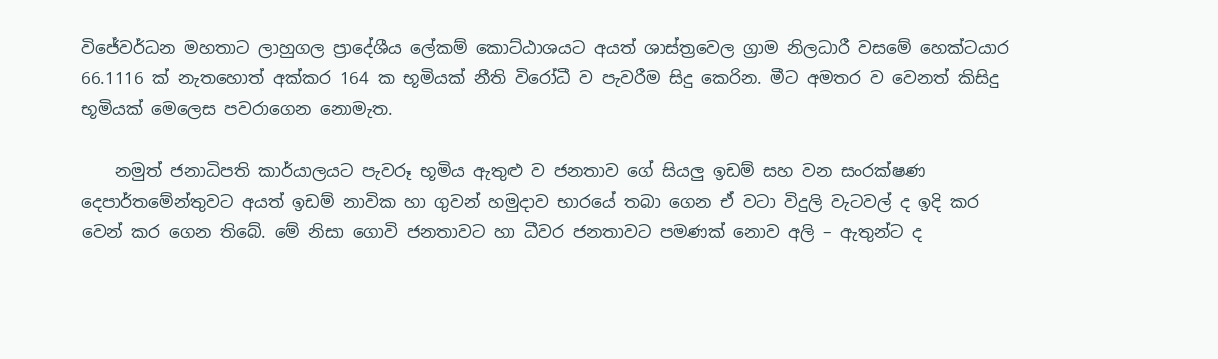විජේවර්ධන මහතාට ලාහුගල ප්‍රාදේශීය ලේකම් කොට්ඨාශයට අයත් ශාස්ත්‍රවෙල ග්‍රාම නිලධාරී වසමේ හෙක්ටයාර 66.1116 ක් නැතහොත් අක්කර 164 ක භූමියක් නීති විරෝධී ව පැවරීම සිදු කෙරින. මීට අමතර ව වෙනත් කිසිදු භූමියක් මෙලෙස පවරාගෙන නොමැත.

    නමුත් ජනාධිපති කාර්යාලයට පැවරූ භූමිය ඇතුළු ව ජනතාව ගේ සියලු ඉඩම් සහ වන සංරක්ෂණ දෙපාර්තමේන්තුවට අයත් ඉඩම් නාවික හා ගුවන් හමුදාව භාරයේ තබා ගෙන ඒ වටා විදුලි වැටවල් ද ඉදි කර වෙන් කර ගෙන තිබේ. මේ නිසා ගොවි ජනතාවට හා ධීවර ජනතාවට පමණක් නොව අලි – ඇතුන්ට ද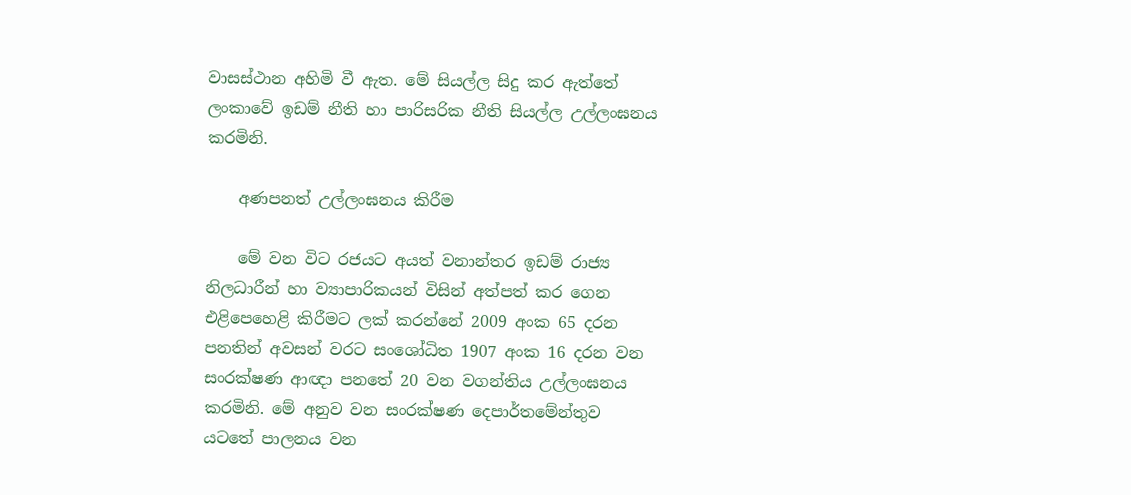වාසස්ථාන අහිමි වී ඇත. මේ සියල්ල සිදු කර ඇත්තේ ලංකාවේ ඉඩම් නීති හා පාරිසරික නීති සියල්ල උල්ලංඝනය කරමිනි.

    අණපනත් උල්ලංඝනය කිරීම

    මේ වන විට රජයට අයත් වනාන්තර ඉඩම් රාජ්‍ය නිලධාරීන් හා ව්‍යාපාරිකයන් විසින් අත්පත් කර ගෙන එළිපෙහෙළි කිරීමට ලක් කරන්නේ 2009 අංක 65 දරන පනතින් අවසන් වරට සංශෝධිත 1907 අංක 16 දරන වන සංරක්ෂණ ආඥා පනතේ 20 වන වගන්තිය උල්ලංඝනය කරමිනි. මේ අනුව වන සංරක්ෂණ දෙපාර්තමේන්තුව යටතේ පාලනය වන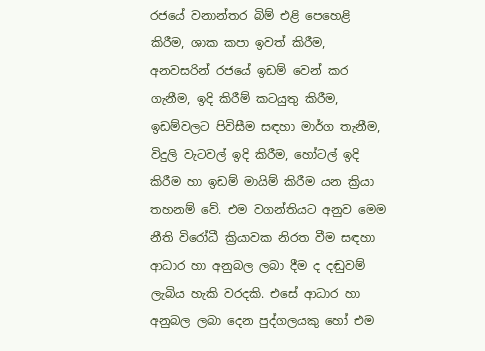රජයේ වනාන්තර බිම් එළි පෙහෙළි කිරීම, ශාක කපා ඉවත් කිරීම, අනවසරින් රජයේ ඉඩම් වෙන් කර ගැනීම, ඉදි කිරීම් කටයුතු කිරීම, ඉඩම්වලට පිවිසීම සඳහා මාර්ග තැනීම, විදුලි වැටවල් ඉදි කිරීම, හෝටල් ඉදි කිරීම හා ඉඩම් මායිම් කිරීම යන ක්‍රියා තහනම් වේ. එම වගන්තියට අනුව මෙම නීති විරෝධී ක්‍රියාවක නිරත වීම සඳහා ආධාර හා අනුබල ලබා දීම ද දඬුවම් ලැබිය හැකි වරදකි. එසේ ආධාර හා අනුබල ලබා දෙන පුද්ගලයකු හෝ එම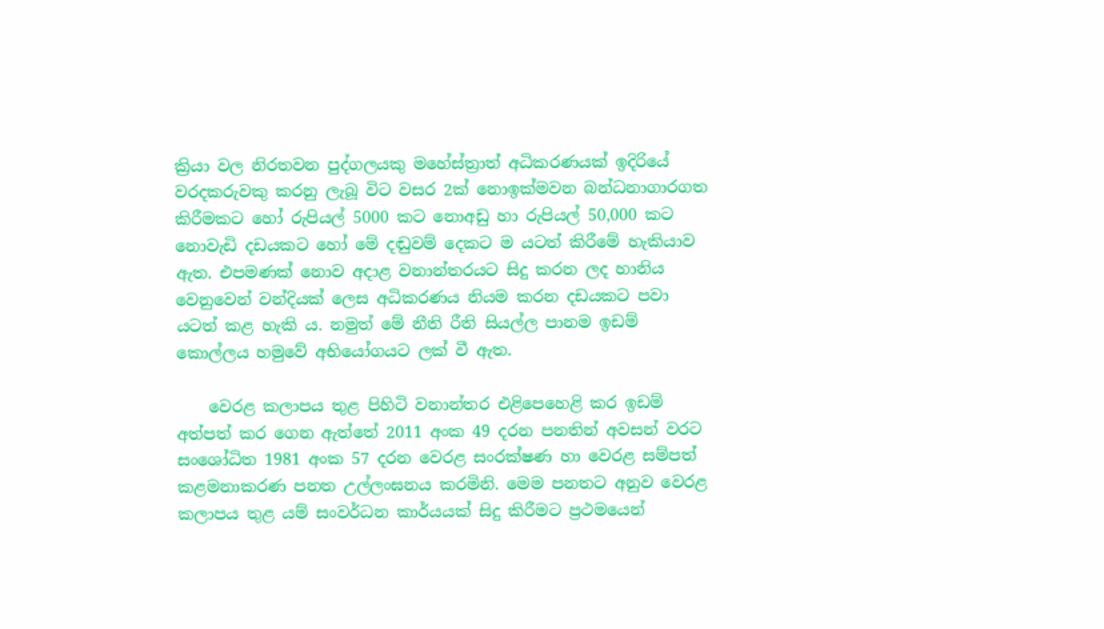ක්‍රියා වල නිරතවන පුද්ගලයකු මහේස්ත්‍රාත් අධිකරණයක් ඉදිරියේ වරදකරුවකු කරනු ලැබූ විට වසර 2ක් නොඉක්මවන බන්ධනාගාරගත කිරීමකට හෝ රුපියල් 5000 කට නොඅඩු හා රුපියල් 50,000 කට නොවැඩි දඩයකට හෝ මේ දඬුවම් දෙකට ම යටත් කිරීමේ හැකියාව ඇත. එපමණක් නොව අදාළ වනාන්තරයට සිදු කරන ලද හානිය වෙනුවෙන් වන්දියක් ලෙස අධිකරණය නියම කරන දඩයකට පවා යටත් කළ හැකි ය. නමුත් මේ නීති රීති සියල්ල පානම ඉඩම් කොල්ලය හමුවේ අභියෝගයට ලක් වී ඇත.

    වෙරළ කලාපය තුළ පිහිටි වනාන්තර එළිපෙහෙළි කර ඉඩම් අත්පත් කර ගෙන ඇත්තේ 2011 අංක 49 දරන පනතින් අවසන් වරට සංශෝධිත 1981 අංක 57 දරන වෙරළ සංරක්ෂණ හා වෙරළ සම්පත් කළමනාකරණ පනත උල්ලංඝනය කරමිනි. මෙම පනතට අනුව වෙරළ කලාපය තුළ යම් සංවර්ධන කාර්යයක් සිදු කිරීමට ප්‍රථමයෙන්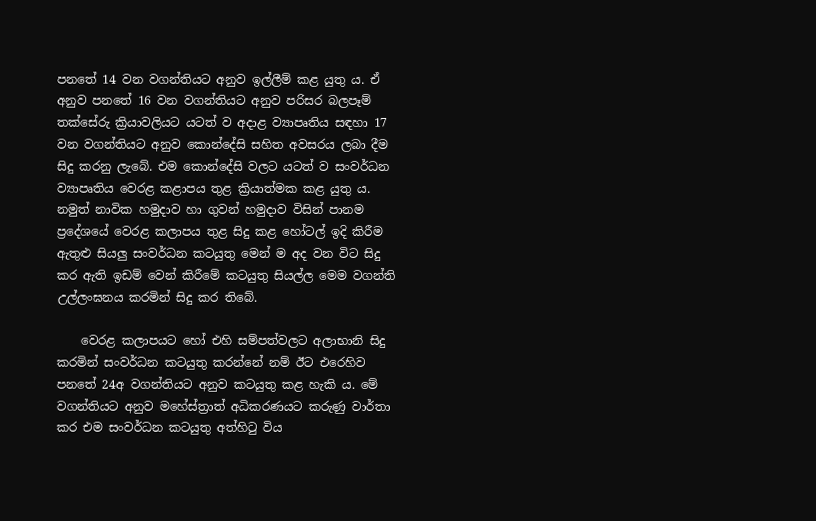පනතේ 14 වන වගන්තියට අනුව ඉල්ලීම් කළ යුතු ය. ඒ අනුව පනතේ 16 වන වගන්තියට අනුව පරිසර බලපෑම් තක්සේරු ක්‍රියාවලියට යටත් ව අදාළ ව්‍යාපෘතිය සඳහා 17 වන වගන්තියට අනුව කොන්දේසි සහිත අවසරය ලබා දීම සිදු කරනු ලැබේ. එම කොන්දේසි වලට යටත් ව සංවර්ධන ව්‍යාපෘතිය වෙරළ කළාපය තුළ ක්‍රියාත්මක කළ යුතු ය. නමුත් නාවික හමුදාව හා ගුවන් හමුදාව විසින් පානම ප්‍රදේශයේ වෙරළ කලාපය තුළ සිදු කළ හෝටල් ඉදි කිරීම ඇතුළු සියලු සංවර්ධන කටයුතු මෙන් ම අද වන විට සිදු කර ඇති ඉඩම් වෙන් කිරීමේ කටයුතු සියල්ල මෙම වගන්ති උල්ලංඝනය කරමින් සිදු කර තිබේ.

    වෙරළ කලාපයට හෝ එහි සම්පත්වලට අලාභානි සිදු කරමින් සංවර්ධන කටයුතු කරන්නේ නම් ඊට එරෙහිව පනතේ 24අ වගන්තියට අනුව කටයුතු කළ හැකි ය. මේ වගන්තියට අනුව මහේස්ත්‍රාත් අධිකරණයට කරුණු වාර්තා කර එම සංවර්ධන කටයුතු අත්හිටු විය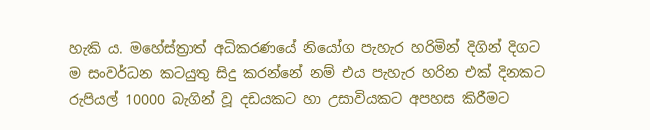හැකි ය. මහේස්ත්‍රාත් අධිකරණයේ නියෝග පැහැර හරිමින් දිගින් දිගට ම සංවර්ධන කටයුතු සිදු කරන්නේ නම් එය පැහැර හරින එක් දිනකට රුපියල් 10000 බැගින් වූ දඩයකට හා උසාවියකට අපහස කිරීමට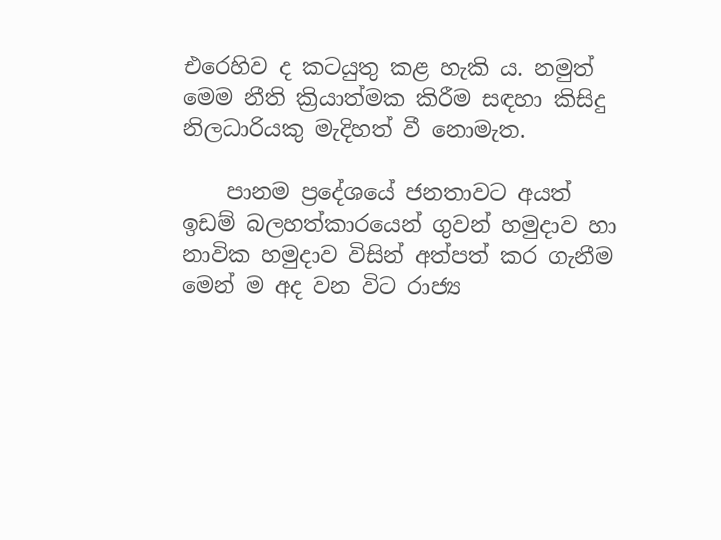එරෙහිව ද කටයුතු කළ හැකි ය. නමුත් මෙම නීති ක්‍රියාත්මක කිරීම සඳහා කිසිදු නිලධාරියකු මැදිහත් වී නොමැත.

    පානම ප්‍රදේශයේ ජනතාවට අයත් ඉඩම් බලහත්කාරයෙන් ගුවන් හමුදාව හා නාවික හමුදාව විසින් අත්පත් කර ගැනීම මෙන් ම අද වන විට රාජ්‍ය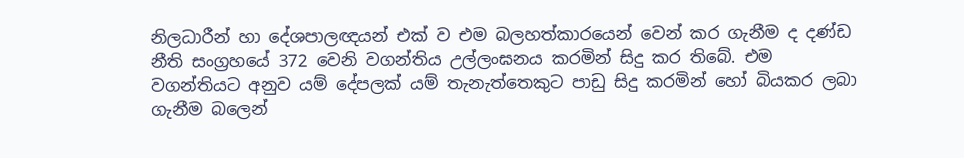නිලධාරීන් හා දේශපාලඥයන් එක් ව එම බලහත්කාරයෙන් වෙන් කර ගැනීම ද දණ්ඩ නීති සංග්‍රහයේ 372 වෙනි වගන්තිය උල්ලංඝනය කරමින් සිදු කර තිබේ. එම වගන්තියට අනුව යම් දේපලක් යම් තැනැත්තෙකුට පාඩු සිදු කරමින් හෝ බියකර ලබා ගැනීම බලෙන්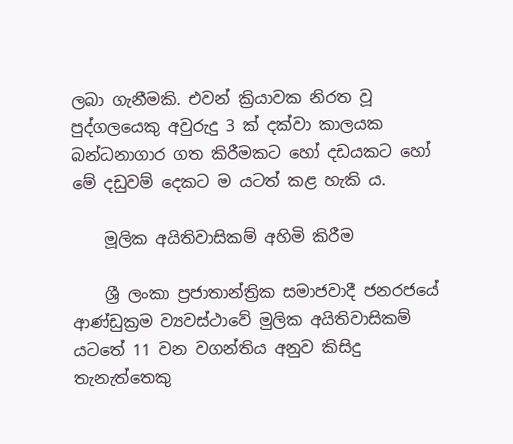ලබා ගැනීමකි. එවන් ක්‍රියාවක නිරත වූ පුද්ගලයෙකු අවුරුදු 3 ක් දක්වා කාලයක බන්ධනාගාර ගත කිරීමකට හෝ දඩයකට හෝ මේ දඩුවම් දෙකට ම යටත් කළ හැකි ය.

    මූලික අයිතිවාසිකම් අහිමි කිරීම

    ශ්‍රී ලංකා ප්‍රජාතාන්ත්‍රික සමාජවාදී ජනරජයේ ආණ්ඩුක්‍රම ව්‍යවස්ථාවේ මුලික අයිතිවාසිකම් යටතේ 11 වන වගන්තිය අනුව කිසිදු තැනැත්තෙකු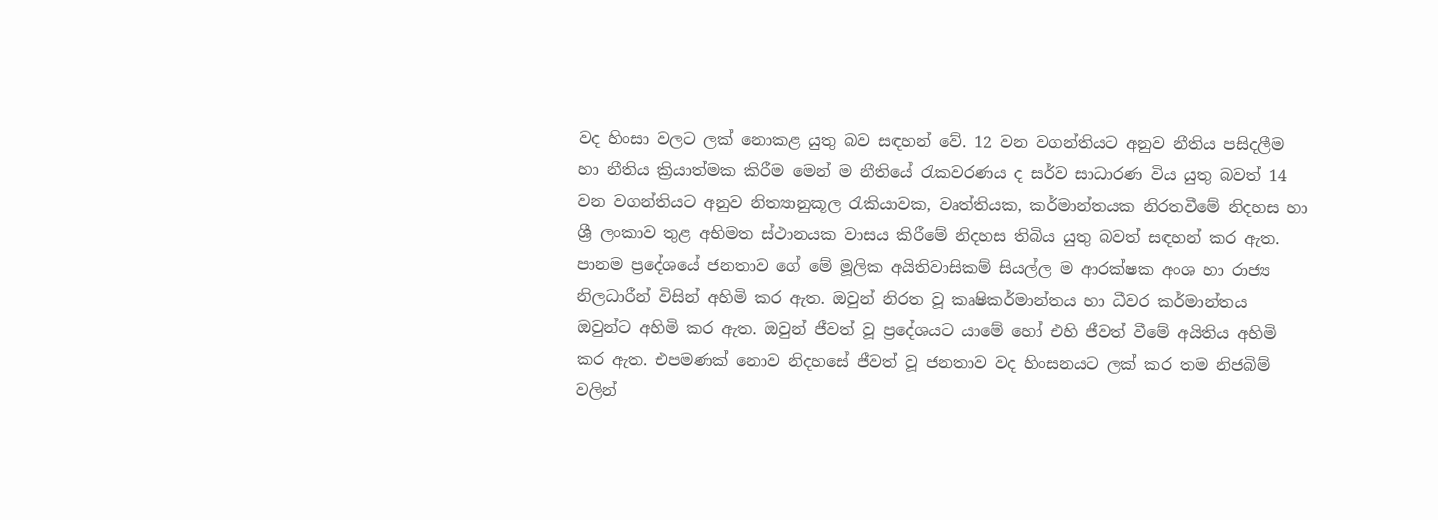වද හිංසා වලට ලක් නොකළ යුතු බව සඳහන් වේ. 12 වන වගන්තියට අනුව නීතිය පසිදලීම හා නීතිය ක්‍රියාත්මක කිරීම මෙන් ම නීතියේ රැකවරණය ද සර්ව සාධාරණ විය යුතු බවත් 14 වන වගන්තියට අනුව නිත්‍යානුකූල රැකියාවක, වෘත්තියක, කර්මාන්තයක නිරතවීමේ නිදහස හා ශ්‍රී ලංකාව තුළ අභිමත ස්ථානයක වාසය කිරීමේ නිදහස තිබිය යුතු බවත් සඳහන් කර ඇත. පානම ප්‍රදේශයේ ජනතාව ගේ මේ මූලික අයිතිවාසිකම් සියල්ල ම ආරක්ෂක අංශ හා රාජ්‍ය නිලධාරීන් විසින් අහිමි කර ඇත. ඔවුන් නිරත වූ කෘෂිකර්මාන්තය හා ධීවර කර්මාන්තය ඔවුන්ට අහිමි කර ඇත. ඔවුන් ජීවත් වූ ප්‍රදේශයට යාමේ හෝ එහි ජීවත් වීමේ අයිතිය අහිමි කර ඇත. එපමණක් නොව නිදහසේ ජීවත් වූ ජනතාව වද හිංසනයට ලක් කර තම නිජබිම් වලින්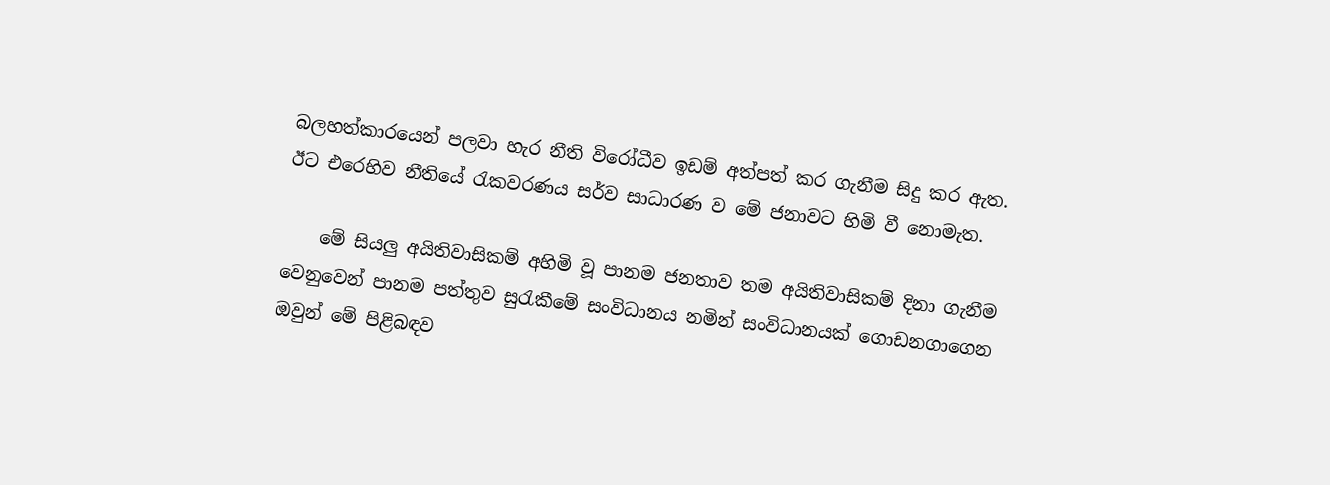බලහත්කාරයෙන් පලවා හැර නීති විරෝධීව ඉඩම් අත්පත් කර ගැනීම සිදු කර ඇත. ඊට එරෙහිව නීතියේ රැකවරණය සර්ව සාධාරණ ව මේ ජනාවට හිමි වී නොමැත.

    මේ සියලු අයිතිවාසිකම් අහිමි වූ පානම ජනතාව තම අයිතිවාසිකම් දිනා ගැනීම වෙනුවෙන් පානම පත්තුව සුරැකීමේ සංවිධානය නමින් සංවිධානයක් ගොඩනගාගෙන ඔවුන් මේ පිළිබඳව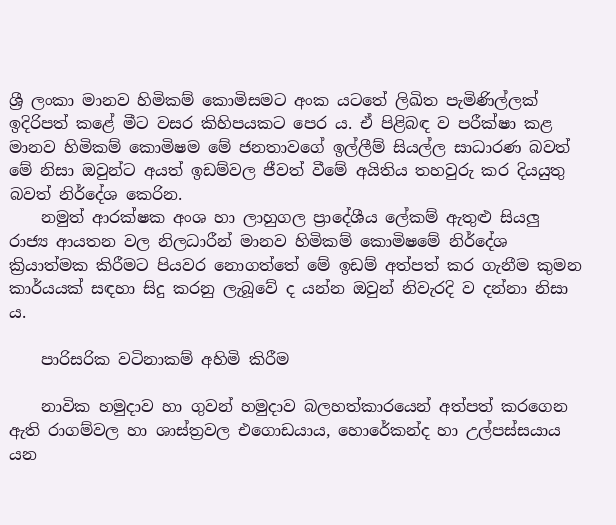ශ්‍රී ලංකා මානව හිමිකම් කොමිසමට අංක යටතේ ලිඛිත පැමිණිල්ලක් ඉදිරිපත් කළේ මීට වසර කිහිපයකට පෙර ය. ඒ පිළිබඳ ව පරීක්ෂා කළ මානව හිමිකම් කොමිෂම මේ ජනතාවගේ ඉල්ලීම් සියල්ල සාධාරණ බවත් මේ නිසා ඔවුන්ට අයත් ඉඩම්වල ජීවත් වීමේ අයිතිය තහවුරු කර දියයුතු බවත් නිර්දේශ කෙරින.
    නමුත් ආරක්ෂක අංශ හා ලාහුගල ප්‍රාදේශීය ලේකම් ඇතුළු සියලු රාජ්‍ය ආයතන වල නිලධාරීන් මානව හිමිකම් කොමිෂමේ නිර්දේශ ක්‍රියාත්මක කිරීමට පියවර නොගත්තේ මේ ඉඩම් අත්පත් කර ගැනීම කුමන කාර්යයක් සඳහා සිදු කරනු ලැබූවේ ද යන්න ඔවුන් නිවැරදි ව දන්නා නිසා ය.

    පාරිසරික වටිනාකම් අහිමි කිරීම

    නාවික හමුදාව හා ගුවන් හමුදාව බලහත්කාරයෙන් අත්පත් කරගෙන ඇති රාගම්වල හා ශාස්ත්‍රවල එගොඩයාය, හොරේකන්ද හා උල්පස්සයාය යන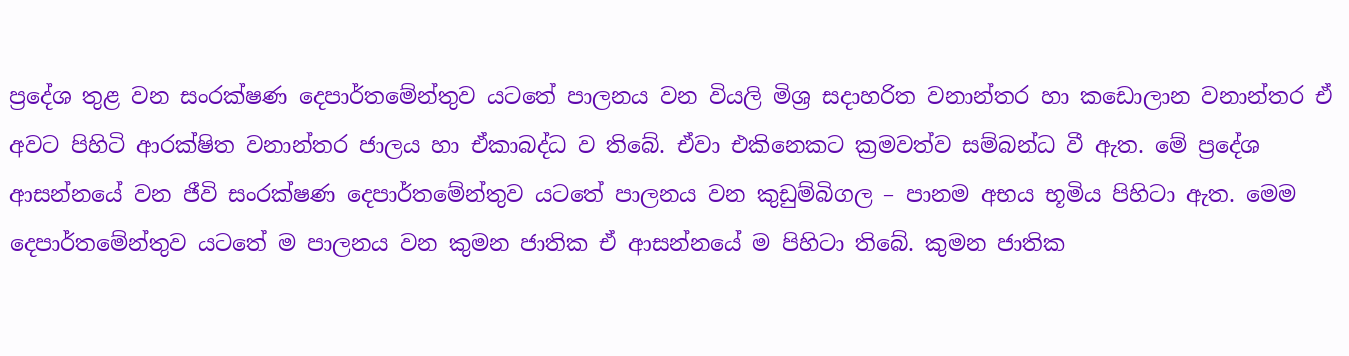ප්‍රදේශ තුළ වන සංරක්ෂණ දෙපාර්තමේන්තුව යටතේ පාලනය වන වියලි මිශ්‍ර සදාහරිත වනාන්තර හා කඩොලාන වනාන්තර ඒ අවට පිහිටි ආරක්ෂිත වනාන්තර ජාලය හා ඒකාබද්ධ ව තිබේ. ඒවා එකිනෙකට ක්‍රමවත්ව සම්බන්ධ වී ඇත. මේ ප්‍රදේශ ආසන්නයේ වන ජීවි සංරක්ෂණ දෙපාර්තමේන්තුව යටතේ පාලනය වන කුඩුම්බිගල – පානම අභය භූමිය පිහිටා ඇත. මෙම දෙපාර්තමේන්තුව යටතේ ම පාලනය වන කුමන ජාතික ඒ ආසන්නයේ ම පිහිටා තිබේ. කුමන ජාතික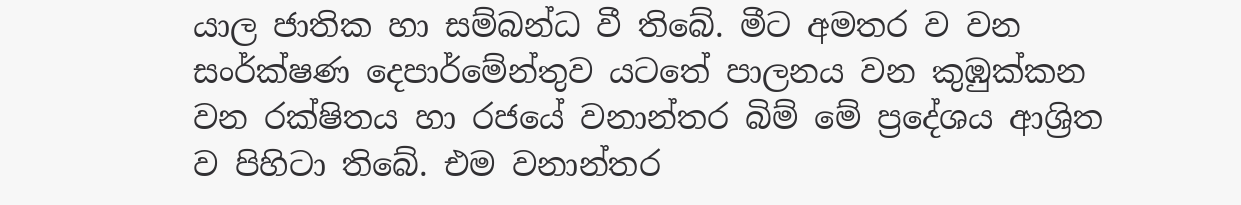යාල ජාතික හා සම්බන්ධ වී තිබේ. මීට අමතර ව වන සංර්ක්ෂණ දෙපාර්මේන්තුව යටතේ පාලනය වන කුඹුක්කන වන රක්ෂිතය හා රජයේ වනාන්තර බිම් මේ ප්‍රදේශය ආශ්‍රිත ව පිහිටා තිබේ. එම වනාන්තර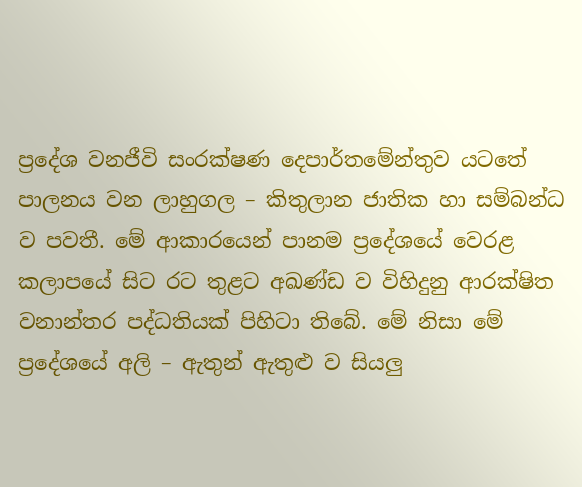ප්‍රදේශ වනජීවි සංරක්ෂණ දෙපාර්තමේන්තුව යටතේ පාලනය වන ලාහුගල – කිතුලාන ජාතික හා සම්බන්ධ ව පවතී. මේ ආකාරයෙන් පානම ප්‍රදේශයේ වෙරළ කලාපයේ සිට රට තුළට අඛණ්ඩ ව විහිදුනු ආරක්ෂිත වනාන්තර පද්ධතියක් පිහිටා තිබේ. මේ නිසා මේ ප්‍රදේශයේ අලි – ඇතුන් ඇතුළු ව සියලු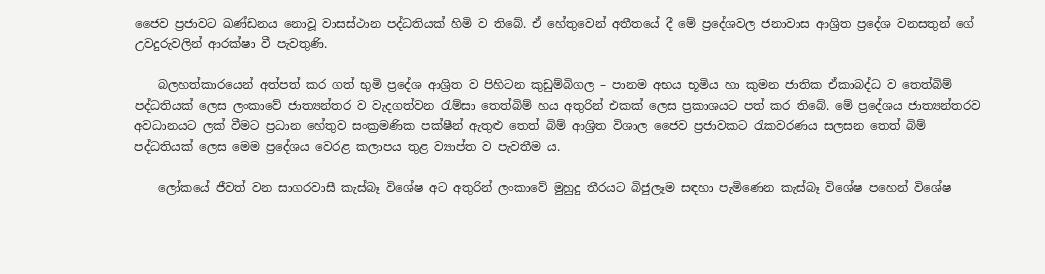ජෛව ප්‍රජාවට ඛණ්ඩනය නොවූ වාසස්ථාන පද්ධතියක් හිමි ව තිබේ. ඒ හේතුවෙන් අතීතයේ දී මේ ප්‍රදේශවල ජනාවාස ආශ්‍රිත ප්‍රදේශ වනසතුන් ගේ උවදුරුවලින් ආරක්ෂා වී පැවතුණි.

    බලහත්කාරයෙන් අත්පත් කර ගත් භුමි ප්‍රදේශ ආශ්‍රිත ව පිහිටන කුඩුම්බිගල – පානම අභය භූමිය හා කුමන ජාතික ඒකාබද්ධ ව තෙත්බිම් පද්ධතියක් ලෙස ලංකාවේ ජාත්‍යන්තර ව වැදගත්වන රැම්සා තෙත්බිම් හය අතුරින් එකක් ලෙස ප්‍රකාශයට පත් කර තිබේ. මේ ප්‍රදේශය ජාත්‍යන්තරව අවධානයට ලක් වීමට ප්‍රධාන හේතුව සංක්‍රමණික පක්ෂීන් ඇතුළු තෙත් බිම් ආශ්‍රිත විශාල ජෛව ප්‍රජාවකට රැකවරණය සලසන තෙත් බිම් පද්ධතියක් ලෙස මෙම ප්‍රදේශය වෙරළ කලාපය තුළ ව්‍යාප්ත ව පැවතීම ය.

    ලෝකයේ ජීවත් වන සාගරවාසී කැස්බෑ විශේෂ අට අතුරින් ලංකාවේ මුහුදු තීරයට බිජුලෑම සඳහා පැමිණෙන කැස්බෑ විශේෂ පහෙන් විශේෂ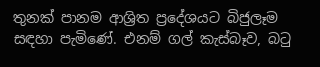තුනක් පානම ආශ්‍රිත ප්‍රදේශයට බිජුලෑම සඳහා පැමිණේ. එනම් ගල් කැස්බෑව, බටු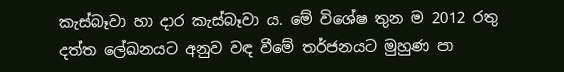කැස්බෑවා හා දාර කැස්බෑවා ය. මේ විශේෂ තුන ම 2012 රතු දත්ත ලේඛනයට අනුව වඳ වීමේ තර්ජනයට මුහුණ පා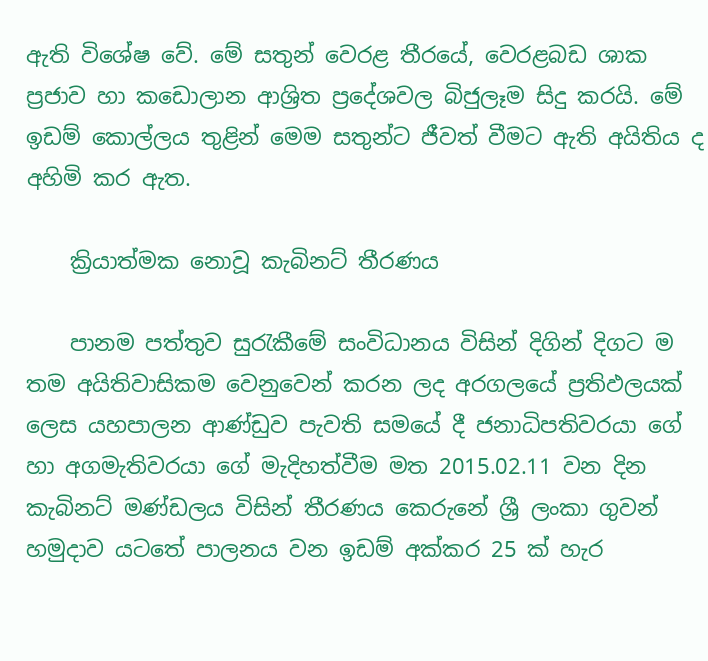ඇති විශේෂ වේ. මේ සතුන් වෙරළ තීරයේ, වෙරළබඩ ශාක ප්‍රජාව හා කඩොලාන ආශ්‍රිත ප්‍රදේශවල බිජුලෑම සිදු කරයි. මේ ඉඩම් කොල්ලය තුළින් මෙම සතුන්ට ජීවත් වීමට ඇති අයිතිය ද අහිමි කර ඇත.

    ක්‍රියාත්මක නොවූ කැබිනට් තීරණය

    පානම පත්තුව සුරැකීමේ සංවිධානය විසින් දිගින් දිගට ම තම අයිතිවාසිකම වෙනුවෙන් කරන ලද අරගලයේ ප්‍රතිඵලයක් ලෙස යහපාලන ආණ්ඩුව පැවති සමයේ දී ජනාධිපතිවරයා ගේ හා අගමැතිවරයා ගේ මැදිහත්වීම මත 2015.02.11 වන දින කැබිනට් මණ්ඩලය විසින් තීරණය කෙරුනේ ශ්‍රී ලංකා ගුවන් හමුදාව යටතේ පාලනය වන ඉඩම් අක්කර 25 ක් හැර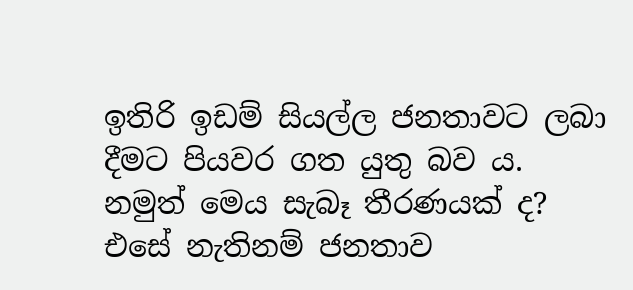ඉතිරි ඉඩම් සියල්ල ජනතාවට ලබා දීමට පියවර ගත යුතු බව ය. නමුත් මෙය සැබෑ තීරණයක් ද? එසේ නැතිනම් ජනතාව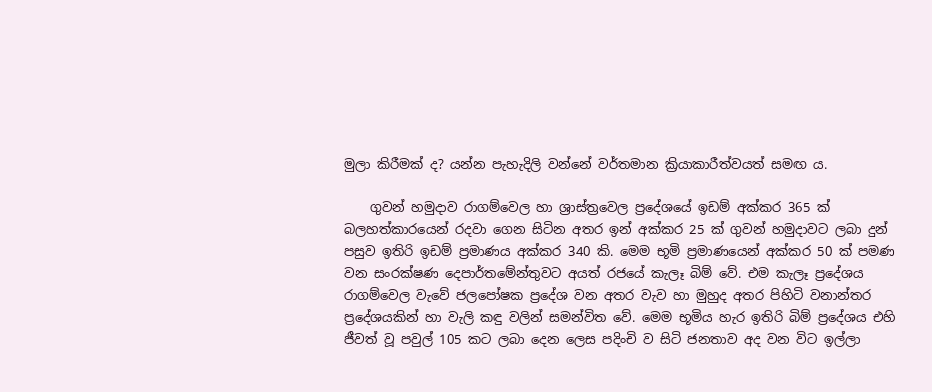මුලා කිරීමක් ද? යන්න පැහැදිලි වන්නේ වර්තමාන ක්‍රියාකාරීත්වයත් සමඟ ය.

    ගුවන් හමුදාව රාගම්වෙල හා ශ්‍රාස්ත්‍රවෙල ප්‍රදේශයේ ඉඩම් අක්කර 365 ක් බලහත්කාරයෙන් රදවා ගෙන සිටින අතර ඉන් අක්කර 25 ක් ගුවන් හමුදාවට ලබා දුන් පසුව ඉතිරි ඉඩම් ප්‍රමාණය අක්කර 340 කි. මෙම භූමි ප්‍රමාණයෙන් අක්කර 50 ක් පමණ වන සංරක්ෂණ දෙපාර්තමේන්තුවට අයත් රජයේ කැලෑ බිම් වේ. එම කැලෑ ප්‍රදේශය රාගම්වෙල වැවේ ජලපෝෂක ප්‍රදේශ වන අතර වැව හා මුහුද අතර පිහිටි වනාන්තර ප්‍රදේශයකින් හා වැලි කඳු වලින් සමන්විත වේ. මෙම භූමිය හැර ඉතිරි බිම් ප්‍රදේශය එහි ජීවත් වූ පවුල් 105 කට ලබා දෙන ලෙස පදිංචි ව සිටි ජනතාව අද වන විට ඉල්ලා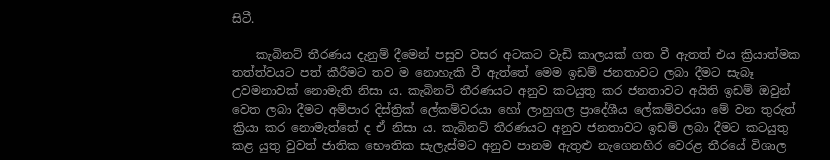සිටී.

    කැබිනට් තීරණය දැනුම් දීමෙන් පසුව වසර අටකට වැඩි කාලයක් ගත වී ඇතත් එය ක්‍රියාත්මක තත්ත්වයට පත් කීරීමට තව ම නොහැකි වී ඇත්තේ මෙම ඉඩම් ජනතාවට ලබා දීමට සැබෑ උවමනාවක් නොමැති නිසා ය. කැබිනට් තීරණයට අනුව කටයුතු කර ජනතාවට අයිති ඉඩම් ඔවුන් වෙත ලබා දීමට අම්පාර දිස්ත්‍රික් ලේකම්වරයා හෝ ලාහුගල ප්‍රාදේශීය ලේකම්වරයා මේ වන තුරුත් ක්‍රියා කර නොමැත්තේ ද ඒ නිසා ය. කැබිනට් තීරණයට අනුව ජනතාවට ඉඩම් ලබා දීමට කටයුතු කළ යුතු වුවත් ජාතික භෞතික සැලැස්මට අනුව පානම ඇතුළු නැගෙනහිර වෙරළ තීරයේ විශාල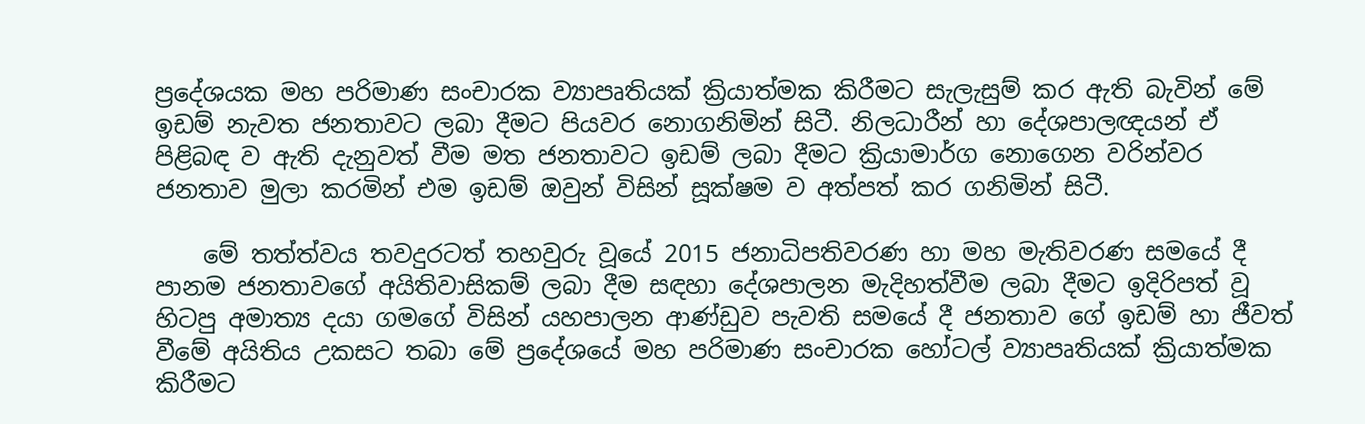ප්‍රදේශයක මහ පරිමාණ සංචාරක ව්‍යාපෘතියක් ක්‍රියාත්මක කිරීමට සැලැසුම් කර ඇති බැවින් මේ ඉඩම් නැවත ජනතාවට ලබා දීමට පියවර නොගනිමින් සිටී. නිලධාරීන් හා දේශපාලඥයන් ඒ පිළිබඳ ව ඇති දැනුවත් වීම මත ජනතාවට ඉඩම් ලබා දීමට ක්‍රියාමාර්ග නොගෙන වරින්වර ජනතාව මුලා කරමින් එම ඉඩම් ඔවුන් විසින් සූක්ෂම ව අත්පත් කර ගනිමින් සිටී.

    මේ තත්ත්වය තවදුරටත් තහවුරු වූයේ 2015 ජනාධිපතිවරණ හා මහ මැතිවරණ සමයේ දී පානම ජනතාවගේ අයිතිවාසිකම් ලබා දීම සඳහා දේශපාලන මැදිහත්වීම ලබා දීමට ඉදිරිපත් වූ හිටපු අමාත්‍ය දයා ගමගේ විසින් යහපාලන ආණ්ඩුව පැවති සමයේ දී ජනතාව ගේ ඉඩම් හා ජීවත් වීමේ අයිතිය උකසට තබා මේ ප්‍රදේශයේ මහ පරිමාණ සංචාරක හෝටල් ව්‍යාපෘතියක් ක්‍රියාත්මක කිරීමට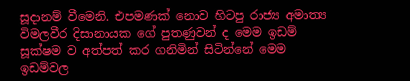සූදානම් වීමෙනි. එපමණක් නොව හිටපු රාජ්‍ය අමාත්‍ය විමලවීර දිසානායක ගේ පුතණුවන් ද මෙම ඉඩම් සූක්ෂම ව අත්පත් කර ගනිමින් සිටින්නේ මෙම ඉඩම්වල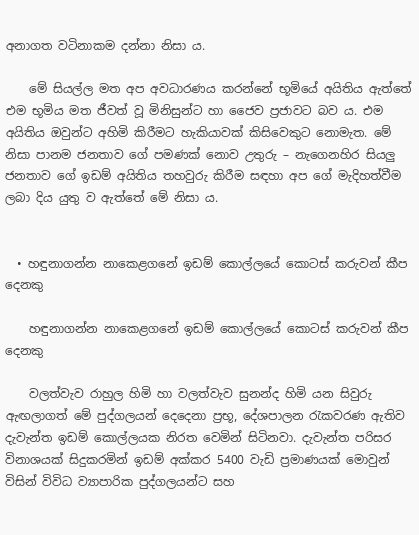අනාගත වටිනාකම දන්නා නිසා ය.

    මේ සියල්ල මත අප අවධාරණය කරන්නේ භූමියේ අයිතිය ඇත්තේ එම භූමිය මත ජීවත් වූ මිනිසුන්ට හා ජෛව ප්‍රජාවට බව ය. එම අයිතිය ඔවුන්ට අහිමි කිරීමට හැකියාවක් කිසිවෙකුට නොමැත. මේ නිසා පානම ජනතාව ගේ පමණක් නොව උතුරු – නැගෙනහිර සියලු ජනතාව ගේ ඉඩම් අයිතිය තහවුරු කිරීම සඳහා අප ගේ මැදිහත්වීම ලබා දිය යුතු ව ඇත්තේ මේ නිසා ය.


  • හඳුනාගන්න නාකෙළගනේ ඉඩම් කොල්ලයේ කොටස් කරුවන් කීප දෙනකු

    හඳුනාගන්න නාකෙළගනේ ඉඩම් කොල්ලයේ කොටස් කරුවන් කීප දෙනකු

    වලත්වැව රාහුල හිමි හා වලත්වැව සුනන්ද හිමි යන සිවුරු ඇඟලාගත් මේ පුද්ගලයන් දෙදෙනා ප්‍රභූ, දේශපාලන රැකවරණ ඇතිව දැවැන්ත ඉඩම් කොල්ලයක නිරත වෙමින් සිටිනවා. දැවැන්ත පරිසර විනාශයක් සිදුකරමින් ඉඩම් අක්කර 5400 වැඩි ප්‍රමාණයක් මොවුන් විසින් විවිධ ව්‍යාපාරික පුද්ගලයන්ට සහ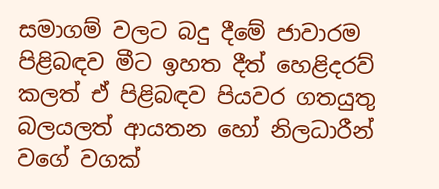සමාගම් වලට බදු දීමේ ජාවාරම පිළිබඳව මීට ඉහත දීත් හෙළිදරව් කලත් ඒ පිළිබඳව පියවර ගතයුතු බලයලත් ආයතන හෝ නිලධාරීන් වගේ වගක්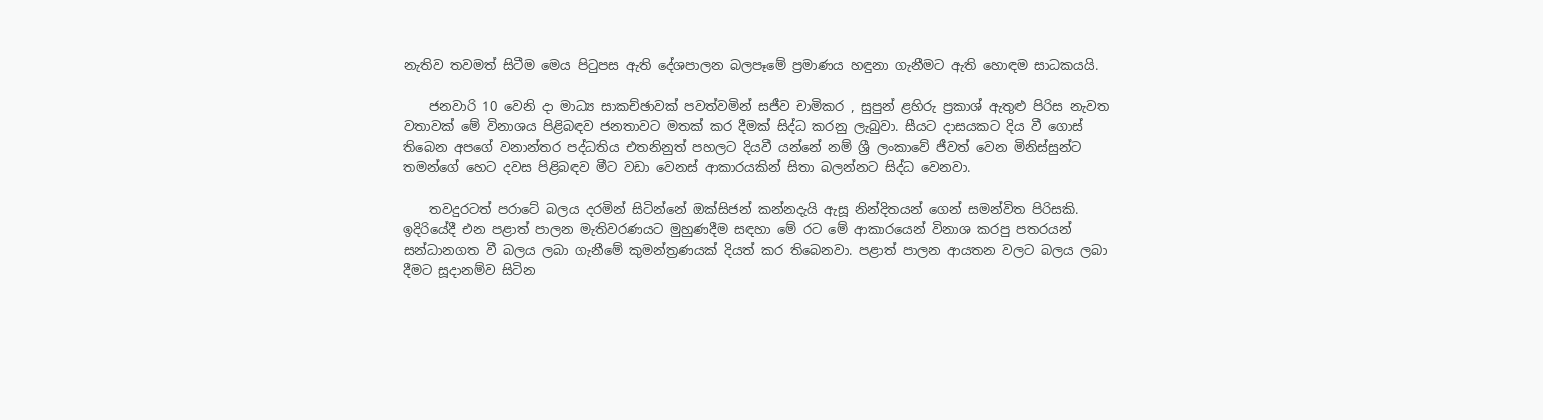නැතිව තවමත් සිටීම මෙය පිටුපස ඇති දේශපාලන බලපෑමේ ප්‍රමාණය හඳුනා ගැනීමට ඇති හොඳම සාධකයයි.

    ජනවාරි 10 වෙනි දා මාධ්‍ය සාකච්ඡාවක් පවත්වමින් සජීව චාමිකර , සුපුන් ළහිරු ප්‍රකාශ් ඇතුළු පිරිස නැවත වතාවක් මේ විනාශය පිළිබඳව ජනතාවට මතක් කර දීමක් සිද්ධ කරනු ලැබුවා. සීයට දාසයකට දිය වී ගොස් තිබෙන අපගේ වනාන්තර පද්ධතිය එතනිනුත් පහලට දියවී යන්නේ නම් ශ්‍රී ලංකාවේ ජීවත් වෙන මිනිස්සුන්ට තමන්ගේ හෙට දවස පිළිබඳව මීට වඩා වෙනස් ආකාරයකින් සිතා බලන්නට සිද්ධ වෙනවා.

    තවදුරටත් පරාටේ බලය දරමින් සිටින්නේ ඔක්සිජන් කන්නදැයි ඇසූ නින්දිතයන් ගෙන් සමන්විත පිරිසකි. ඉදිරියේදී එන පළාත් පාලන මැතිවරණයට මුහුණදීම සඳහා මේ රට මේ ආකාරයෙන් විනාශ කරපු පතරයන් සන්ධානගත වී බලය ලබා ගැනීමේ කුමන්ත්‍රණයක් දියත් කර තිබෙනවා. පළාත් පාලන ආයතන වලට බලය ලබා දීමට සූදානම්ව සිටින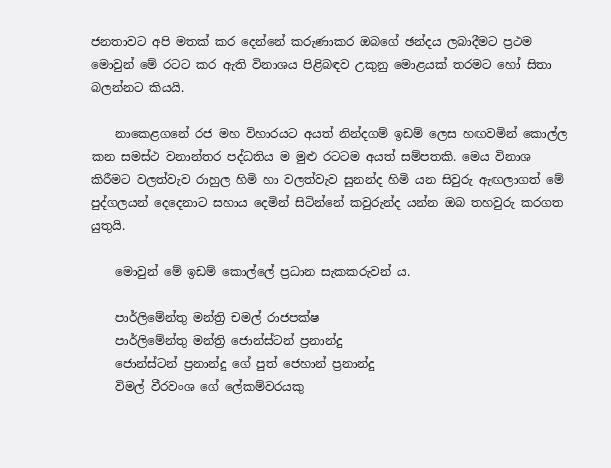ජනතාවට අපි මතක් කර දෙන්නේ කරුණාකර ඔබගේ ඡන්දය ලබාදීමට ප්‍රථම මොවුන් මේ රටට කර ඇති විනාශය පිළිබඳව උකුනු මොළයක් තරමට හෝ සිතා බලන්නට කියයි.

    නාකෙළගනේ රජ මහ විහාරයට අයත් නින්දගම් ඉඩම් ලෙස හඟවමින් කොල්ල කන සමස්ථ වනාන්තර පද්ධතිය ම මුළු රටටම අයත් සම්පතකි. මෙය විනාශ කිරීමට වලත්වැව රාහුල හිමි හා වලත්වැව සුනන්ද හිමි යන සිවුරු ඇඟලාගත් මේ පුද්ගලයන් දෙදෙනාට සහාය දෙමින් සිටින්නේ කවුරුන්ද යන්න ඔබ තහවුරු කරගත යුතුයි.

    මොවුන් මේ ඉඩම් කොල්ලේ ප්‍රධාන සැකකරුවන් ය.

    පාර්ලිමේන්තු මන්ත්‍රි චමල් රාජපක්ෂ
    පාර්ලිමේන්තු මන්ත්‍රි ජොන්ස්ටන් ප්‍රනාන්දු
    ජොන්ස්ටන් ප්‍රනාන්දු ගේ පුත් ජෙහාන් ප්‍රනාන්දු
    විමල් වීරවංශ ගේ ලේකම්වරයකු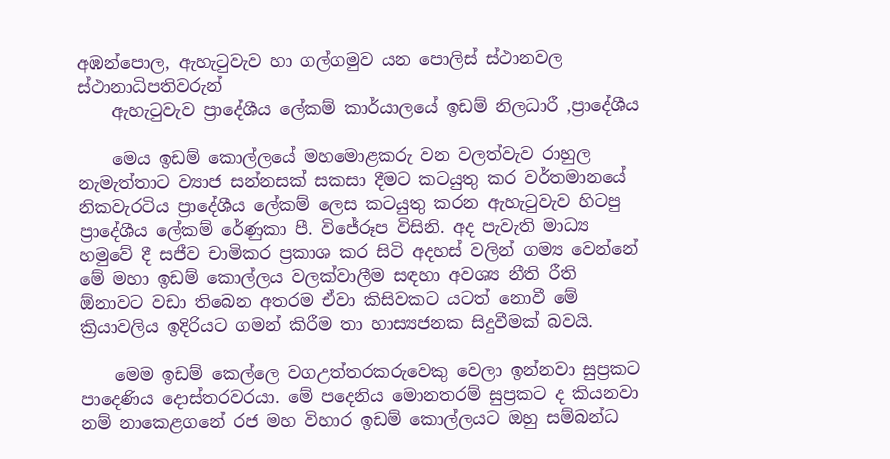අඹන්පොල, ඇහැටුවැව හා ගල්ගමුව යන පොලිස් ස්ථානවල ස්ථානාධිපතිවරුන්
    ඇහැටුවැව ප්‍රාදේශීය ලේකම් කාර්යාලයේ ඉඩම් නිලධාරී ,ප්‍රාදේශීය

    මෙය ඉඩම් කොල්ලයේ මහමොළකරු වන වලත්වැව රාහුල නැමැත්තාට ව්‍යාජ සන්නසක් සකසා දීමට කටයුතු කර වර්තමානයේ නිකවැරටිය ප්‍රාදේශීය ලේකම් ලෙස කටයුතු කරන ඇහැටුවැව හිටපු ප්‍රාදේශීය ලේකම් රේණුකා පී. විජේරූප විසිනි. අද පැවැති මාධ්‍ය හමුවේ දී සජීව චාමිකර ප්‍රකාශ කර සිටි අදහස් වලින් ගම්‍ය වෙන්නේ මේ මහා ඉඩම් කොල්ලය වලක්වාලීම සඳහා අවශ්‍ය නීති රීති ඕනාවට වඩා තිබෙන අතරම ඒවා කිසිවකට යටත් නොවී මේ ක්‍රියාවලිය ඉදිරියට ගමන් කිරීම තා හාස්‍යජනක සිදුවීමක් බවයි.

    මෙම ඉඩම් කෙල්ලෙ වගඋත්තරකරුවෙකු වෙලා ඉන්නවා සුප්‍රකට පාදෙණිය දොස්තරවරයා. මේ පදෙනිය මොනතරම් සුප්‍රකට ද කියනවා නම් නාකෙළගනේ රජ මහ විහාර ඉඩම් කොල්ලයට ඔහු සම්බන්ධ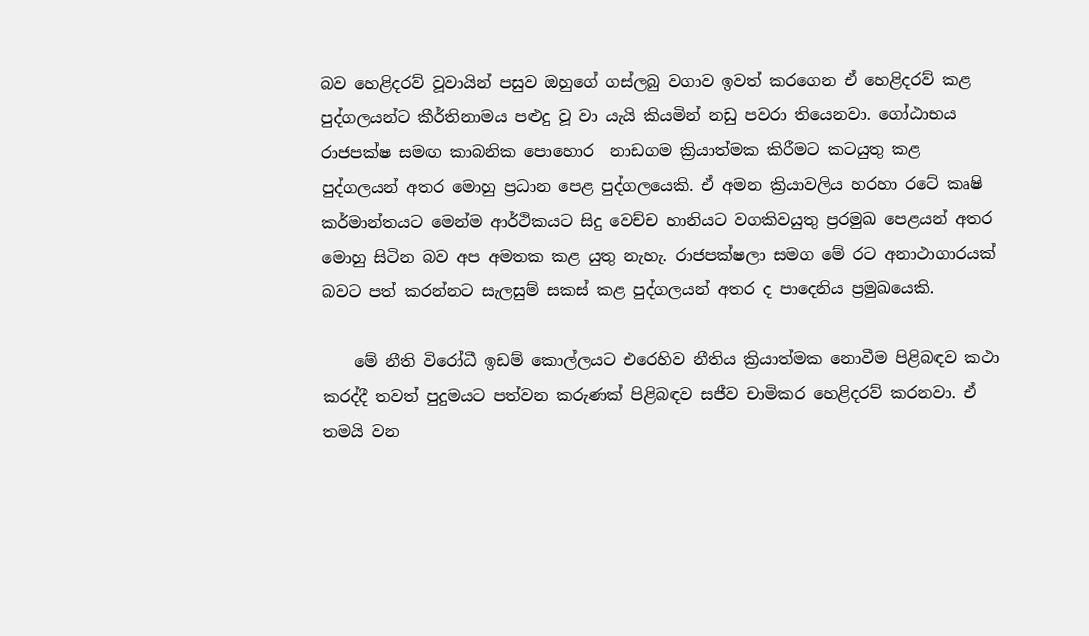බව හෙළිදරව් වූවායින් පසුව ඔහුගේ ගස්ලබු වගාව ඉවත් කරගෙන ඒ හෙළිදරව් කළ පුද්ගලයන්ට කීර්තිනාමය පළුදු වූ වා යැයි කියමින් නඩු පවරා තියෙනවා. ගෝඨාභය රාජපක්ෂ සමඟ කාබනික පොහොර ‍ නාඩගම ක්‍රියාත්මක කිරීමට කටයුතු කළ පුද්ගලයන් අතර මොහු ප්‍රධාන පෙළ පුද්ගලයෙකි. ඒ අමන ක්‍රියාවලිය හරහා රටේ කෘෂි කර්මාන්තයට මෙන්ම ආර්ථිකයට සිදු වෙච්ච හානියට වගකිවයුතු ප්‍රරමුඛ පෙළයන් අතර මොහු සිටින බව අප අමතක කළ යුතු නැහැ. රාජපක්ෂලා සමග මේ රට අනාථාගාරයක් බවට පත් කරන්නට සැලසුම් සකස් කළ පුද්ගලයන් අතර ද පාදෙනිය ප්‍රමුඛයෙකි.

    මේ නීති විරෝධී ඉඩම් කොල්ලයට එරෙහිව නීතිය ක්‍රියාත්මක නොවීම පිළිබඳව කථා කරද්දී තවත් පුදුමයට පත්වන කරුණක් පිළිබඳව සජීව චාමිකර හෙළිදරව් කරනවා. ඒ තමයි වන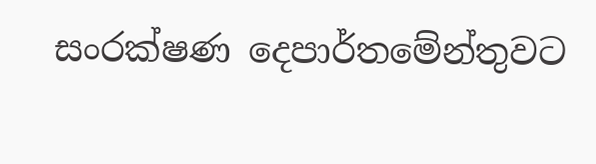සංරක්ෂණ දෙපාර්තමේන්තුවට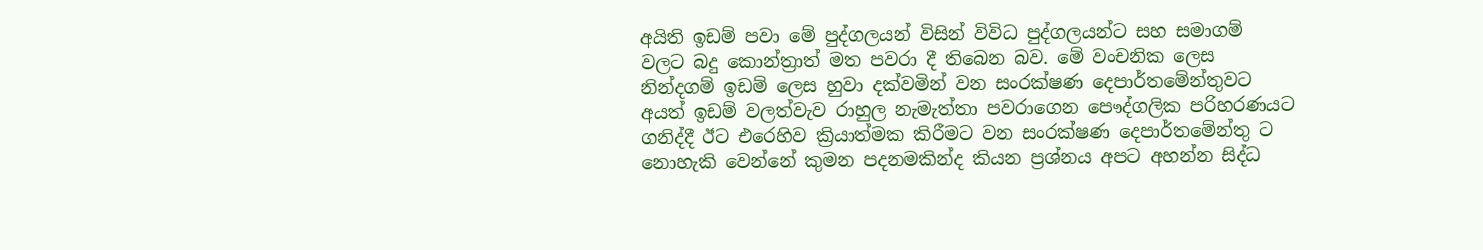අයිති ඉඩම් පවා මේ පුද්ගලයන් විසින් විවිධ පුද්ගලයන්ට සහ සමාගම් වලට බදු කොන්ත්‍රාත් මත පවරා දී තිබෙන බව. මේ වංචනික ලෙස නින්දගම් ඉඩම් ලෙස හුවා දක්වමින් වන සංරක්ෂණ දෙපාර්තමේන්තුවට අයත් ඉඩම් වලත්වැව රාහුල නැමැත්තා පවරාගෙන පෞද්ගලික පරිහරණයට ගනිද්දී ඊට එරෙහිව ක්‍රියාත්මක කිරීමට වන සංරක්ෂණ දෙපාර්තමේන්තු ට නොහැකි වෙන්නේ කුමන පදනමකින්ද කියන ප්‍රශ්නය අපට අහන්න සිද්ධ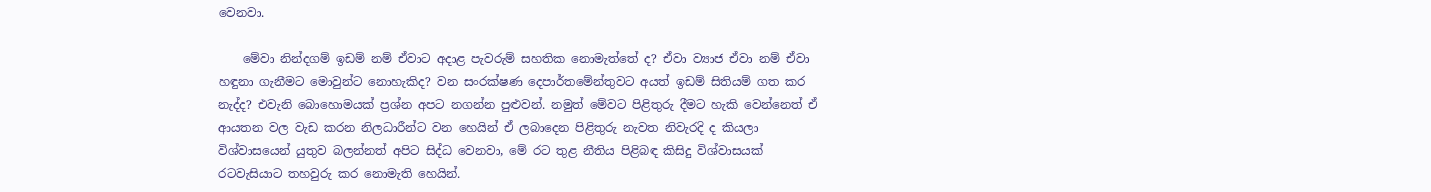වෙනවා.

    මේවා නින්දගම් ඉඩම් නම් ඒවාට අදාළ පැවරුම් සහතික නොමැත්තේ ද? ඒවා ව්‍යාජ ඒවා නම් ඒවා හඳුනා ගැනීමට මොවුන්ට නොහැකිද? වන සංරක්ෂණ දෙපාර්තමේන්තුවට අයත් ඉඩම් සිතියම් ගත කර නැද්ද? එවැනි බොහොමයක් ප්‍රශ්න අපට නගන්න පුළුවන්. නමුත් මේවට පිළිතුරු දීමට හැකි වෙන්නෙත් ඒ ආයතන වල වැඩ කරන නිලධාරීන්ට වන හෙයින් ඒ ලබාදෙන පිළිතුරු නැවත නිවැරදි ද කියලා විශ්වාසයෙන් යුතුව බලන්නත් අපිට සිද්ධ වෙනවා, මේ රට තුළ නීතිය පිළිබඳ කිසිදු විශ්වාසයක් රටවැසියාට තහවුරු කර නොමැති හෙයින්.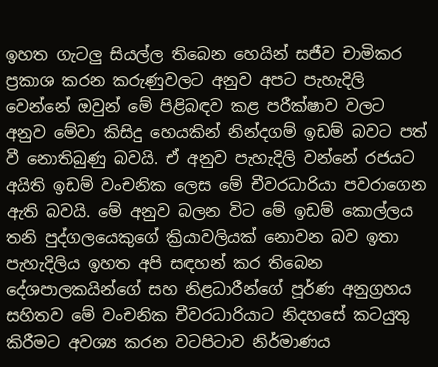ඉහත ගැටලු සියල්ල තිබෙන හෙයින් සජීව චාමිකර ප්‍රකාශ කරන කරුණුවලට අනුව අපට පැහැදිලි වෙන්නේ ඔවුන් මේ පිළිබඳව කළ පරීක්ෂාව වලට අනුව මේවා කිසිදු හෙයකින් නින්දගම් ඉඩම් බවට පත් වී නොතිබුණු බවයි. ඒ අනුව පැහැදිලි වන්නේ රජයට අයිති ඉඩම් වංචනික ලෙස මේ චීවරධාරියා පවරාගෙන ඇති බවයි. මේ අනුව බලන විට මේ ඉඩම් කොල්ලය තනි පුද්ගලයෙකුගේ ක්‍රියාවලියක් නොවන බව ඉතා පැහැදිලිය ඉහත අපි සඳහන් කර තිබෙන දේශපාලකයින්ගේ සහ නිළධාරීන්ගේ පූර්ණ අනුග්‍රහය සහිතව මේ වංචනික චීවරධාරියාට නිදහසේ කටයුතු කිරීමට අවශ්‍ය කරන වටපිටාව නිර්මාණය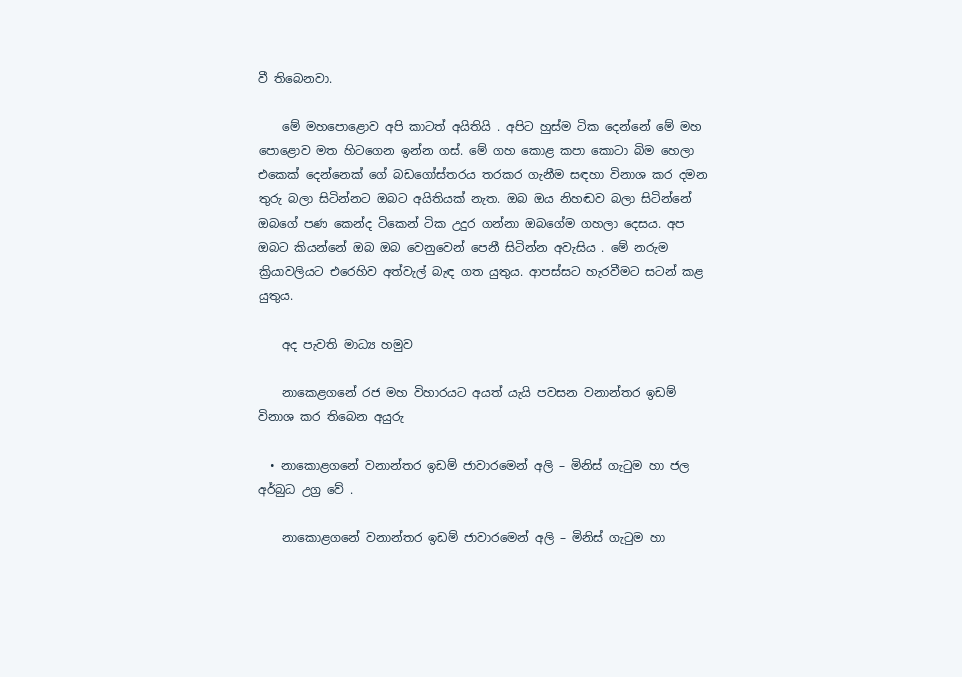වී තිබෙනවා.

    මේ මහපොළොව අපි කාටත් අයිතියි . අපිට හුස්ම ටික දෙන්නේ මේ මහ පොළොව මත හිටගෙන ඉන්න ගස්. මේ ගහ කොළ කපා කොටා බිම හෙලා එකෙක් දෙන්නෙක් ගේ බඩගෝස්තරය තරකර ගැනීම සඳහා විනාශ කර දමන තුරු බලා සිටින්නට ඔබට අයිතියක් නැත. ඔබ ඔය නිහඬව බලා සිටින්නේ ඔබගේ පණ කෙන්ද ටිකෙන් ටික උදුර ගන්නා ඔබගේම ගහලා දෙසය. අප ඔබට කියන්නේ ඔබ ඔබ වෙනුවෙන් පෙනී සිටින්න අවැසිය . මේ නරුම ක්‍රියාවලියට එරෙහිව අත්වැල් බැඳ ගත යුතුය. ආපස්සට හැරවීමට සටන් කළ යුතුය.

    අද පැවති මාධ්‍ය හමුව

    නාකෙළගනේ රජ මහ විහාරයට අයත් යැයි පවසන වනාන්තර ඉඩම් විනාශ කර තිබෙන අයුරු

  • නාකොළගනේ වනාන්තර ඉඩම් ජාවාරමෙන් අලි – මිනිස් ගැටුම හා ජල අර්බුධ උග්‍ර වේ .

    නාකොළගනේ වනාන්තර ඉඩම් ජාවාරමෙන් අලි – මිනිස් ගැටුම හා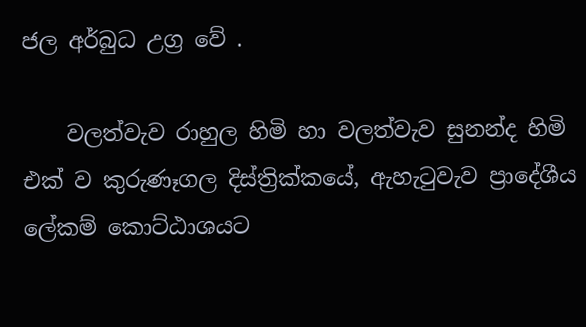ජල අර්බුධ උග්‍ර වේ .

    වලත්වැව රාහුල හිමි හා වලත්වැව සුනන්ද හිමි එක් ව කුරුණෑගල දිස්ත්‍රික්කයේ, ඇහැටුවැව ප්‍රාදේශීය ලේකම් කොට්ඨාශයට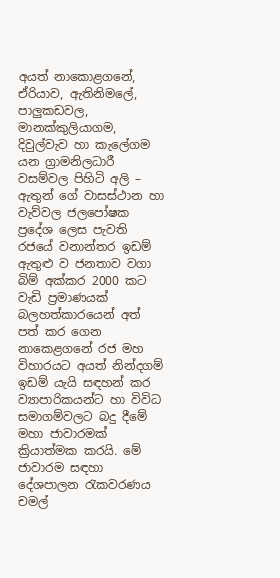අයත් නාකොළගනේ, ඒරියාව, ඇතිනිමලේ, පාලුකඩවල, මානක්කුලියාගම, දිවුල්වැව හා කැලේගම යන ග්‍රාමනිලධාරී වසම්වල පිහිටි අලි – ඇතුන් ගේ වාසස්ථාන හා වැව්වල ජලපෝෂක ප්‍රදේශ ලෙස පැවති රජයේ වනාන්තර ඉඩම් ඇතුළු ව ජනතාව වගා බිම් අක්කර 2000 කට වැඩි ප්‍රමාණයක් බලහත්කාරයෙන් අත් පත් කර ගෙන නාකෙළගනේ රජ මහ විහාරයට අයත් නින්දගම් ඉඩම් යැයි සඳහන් කර ව්‍යාපාරිකයන්ට හා විවිධ සමාගම්වලට බදු දීමේ මහා ජාවාරමක් ක්‍රියාත්මක කරයි. මේ ජාවාරම සඳහා දේශපාලන රැකවරණය චමල්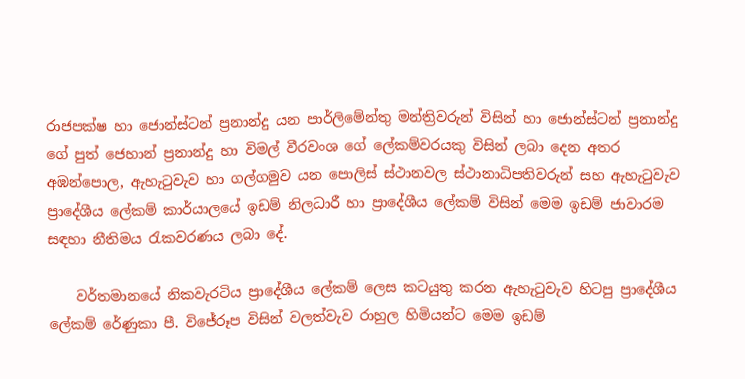රාජපක්ෂ හා ජොන්ස්ටන් ප්‍රනාන්දු යන පාර්ලිමේන්තු මන්ත්‍රිවරුන් විසින් හා ජොන්ස්ටන් ප්‍රනාන්දු ගේ පුත් ජෙහාන් ප්‍රනාන්දු හා විමල් වීරවංශ ගේ ලේකම්වරයකු විසින් ලබා දෙන අතර අඹන්පොල, ඇහැටුවැව හා ගල්ගමුව යන පොලිස් ස්ථානවල ස්ථානාධිපතිවරුන් සහ ඇහැටුවැව ප්‍රාදේශීය ලේකම් කාර්යාලයේ ඉඩම් නිලධාරී හා ප්‍රාදේශීය ලේකම් විසින් මෙම ඉඩම් ජාවාරම සඳහා නීතිමය රැකවරණය ලබා දේ.

    වර්තමානයේ නිකවැරටිය ප්‍රාදේශීය ලේකම් ලෙස කටයුතු කරන ඇහැටුවැව හිටපු ප්‍රාදේශීය ලේකම් රේණුකා පී. විජේරූප විසින් වලත්වැව රාහුල හිමියන්ට මෙම ඉඩම්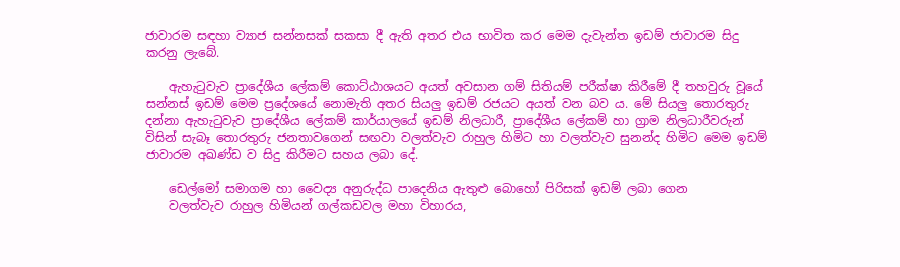ජාවාරම සඳහා ව්‍යාජ සන්නසක් සකසා දී ඇති අතර එය භාවිත කර මෙම දැවැන්ත ඉඩම් ජාවාරම සිදු කරනු ලැබේ.

    ඇහැටුවැව ප්‍රාදේශීය ලේකම් කොට්ඨාශයට අයත් අවසාන ගම් සිතියම් පරීක්ෂා කිරීමේ දී තහවුරු වූයේ සන්නස් ඉඩම් මෙම ප්‍රදේශයේ නොමැති අතර සියලු ඉඩම් රජයට අයත් වන බව ය. මේ සියලු තොරතුරු දන්නා ඇහැටුවැව ප්‍රාදේශීය ලේකම් කාර්යාලයේ ඉඩම් නිලධාරී, ප්‍රාදේශීය ලේකම් හා ග්‍රාම නිලධාරීවරුන් විසින් සැබෑ තොරතුරු ජනතාවගෙන් සඟවා වලත්වැව රාහුල හිමිට හා වලත්වැව සුනන්ද හිමිට මෙම ඉඩම් ජාවාරම අඛණ්ඩ ව සිදු කිරීමට සහය ලබා දේ.

    ඩෙල්මෝ සමාගම හා වෛද්‍ය අනුරුද්ධ පාදෙනිය ඇතුළු බොහෝ පිරිසක් ඉඩම් ලබා ගෙන
    වලත්වැව රාහුල හිමියන් ගල්කඩවල මහා විහාරය,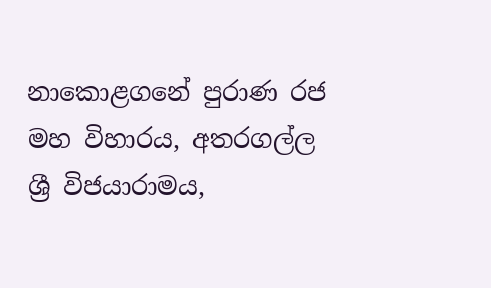නාකොළගනේ පුරාණ රජ මහ විහාරය, අතරගල්ල ශ්‍රී විජයාරාමය,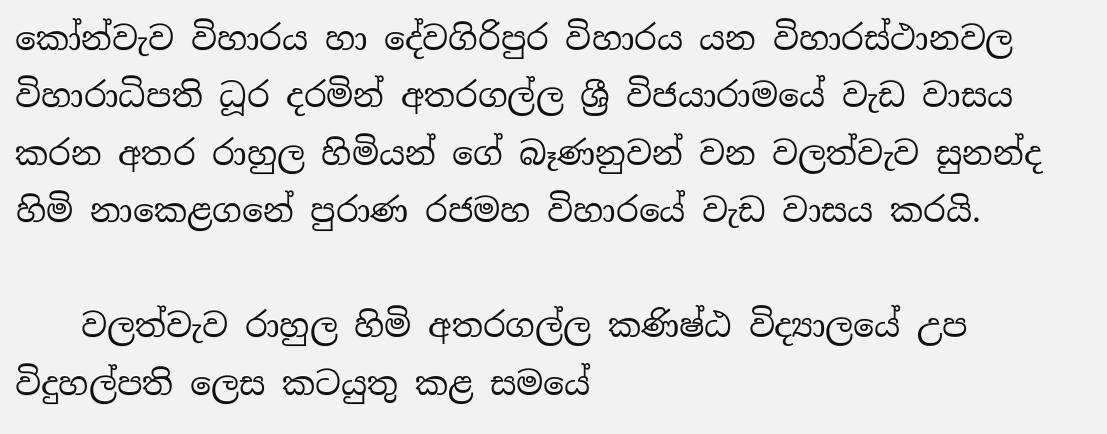කෝන්වැව විහාරය හා දේවගිරිපුර විහාරය යන විහාරස්ථානවල විහාරාධිපති ධූර දරමින් අතරගල්ල ශ්‍රී විජයාරාමයේ වැඩ වාසය කරන අතර රාහුල හිමියන් ගේ බෑණනුවන් වන වලත්වැව සුනන්ද හිමි නාකෙළගනේ පුරාණ රජමහ විහාරයේ වැඩ වාසය කරයි.

    වලත්වැව රාහුල හිමි අතරගල්ල කණිෂ්ඨ විද්‍යාලයේ උප විදුහල්පති ලෙස කටයුතු කළ සමයේ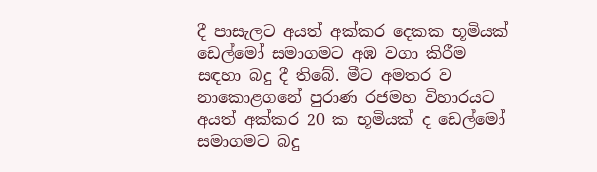දී පාසැලට අයත් අක්කර දෙකක භූමියක් ඩෙල්මෝ සමාගමට අඹ වගා කිරීම සඳහා බදු දී තිබේ. මීට අමතර ව නාකොළගනේ පුරාණ රජමහ විහාරයට අයත් අක්කර 20 ක භූමියක් ද ඩෙල්මෝ සමාගමට බදු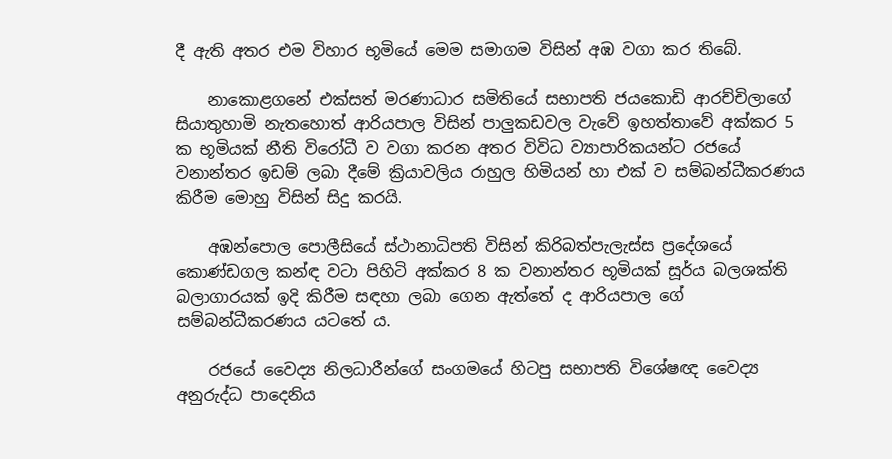දී ඇති අතර එම විහාර භූමියේ මෙම සමාගම විසින් අඹ වගා කර තිබේ.

    නාකොළගනේ එක්සත් මරණාධාර සමිතියේ සභාපති ජයකොඩි ආරච්චිලාගේ සියාතුහාමි නැතහොත් ආරියපාල විසින් පාලුකඩවල වැවේ ඉහත්තාවේ අක්කර 5 ක භූමියක් නීති විරෝධී ව වගා කරන අතර විවිධ ව්‍යාපාරිකයන්ට රජයේ වනාන්තර ඉඩම් ලබා දීමේ ක්‍රියාවලිය රාහුල හිමියන් හා එක් ව සම්බන්ධීකරණය කිරීම මොහු විසින් සිදු කරයි.

    අඹන්පොල පොලීසියේ ස්ථානාධිපති විසින් කිරිබත්පැලැස්ස ප්‍රදේශයේ කොණ්ඩගල කන්ඳ වටා පිහිටි අක්කර 8 ක වනාන්තර භූමියක් සූර්ය බලශක්ති බලාගාරයක් ඉදි කිරීම සඳහා ලබා ගෙන ඇත්තේ ද ආරියපාල ගේ සම්බන්ධීකරණය යටතේ ය.

    රජයේ වෛද්‍ය නිලධාරීන්ගේ සංගමයේ හිටපු සභාපති විශේෂඥ වෛද්‍ය අනුරුද්ධ පාදෙනිය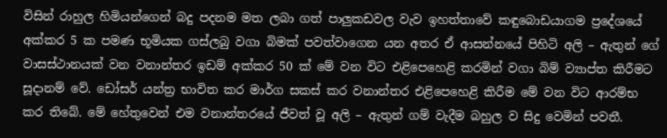විසින් රාහුල හිමියන්ගෙන් බදු පදනම මත ලබා ගත් පාලුකඩවල වැව ඉහත්තාවේ කඳුබොඩයාගම ප්‍රදේශයේ අක්කර 5 ක පමණ භූමියක ගස්ලබු වගා බිමක් පවත්වාගෙන යන අතර ඒ ආසන්නයේ පිහිටි අලි – ඇතුන් ගේ වාසස්ථානයක් වන වනාන්තර ඉඩම් අක්කර 50 ක් මේ වන විට එළිපෙහෙළි කරමින් වගා බිම් ව්‍යාප්ත කිරීමට සූදානම් වේ. ඩෝසර් යන්ත්‍ර භාවිත කර මාර්ග සකස් කර වනාන්තර එළිපෙහෙළි කිරීම මේ වන විට ආරම්භ කර තිබේ. මේ හේතුවෙන් එම වනාන්තරයේ ජීවත් වූ අලි – ඇතුන් ගම් වැදීම බහුල ව සිදු වෙමින් පවතී.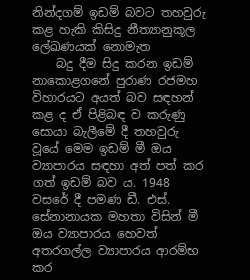නින්දගම් ඉඩම් බවට තහවුරු කළ හැකි කිසිදු නීත්‍යානුකූල ලේඛණයක් නොමැත
    බදු දීම සිදු කරන ඉඩම් නාකොළගනේ පුරාණ රජමහ විහාරයට අයත් බව සඳහන් කළ ද ඒ පිළිබඳ ව කරුණු සොයා බැලීමේ දී තහවුරු වූයේ මෙම ඉඩම් මී ඔය ව්‍යාපාරය සඳහා අත් පත් කර ගත් ඉඩම් බව ය. 1948 වසරේ දී පමණ ඩී. එස්. සේනානායක මහතා විසින් මී ඔය ව්‍යාපාරය හෙවත් අතරගල්ල ව්‍යාපාරය ආරම්භ කර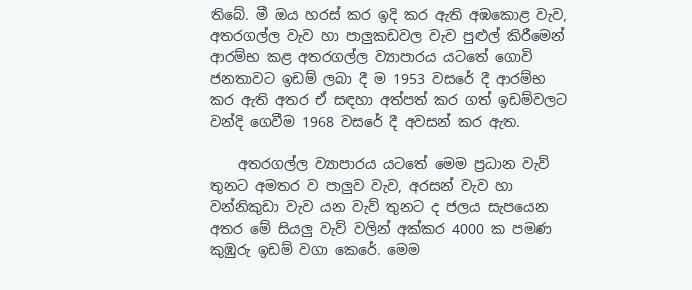තිබේ. මී ඔය හරස් කර ඉදි කර ඇති අඹකොළ වැව, අතරගල්ල වැව හා පාලුකඩවල වැව පුළුල් කිරීමෙන් ආරම්භ කළ අතරගල්ල ව්‍යාපාරය යටතේ ගොවි ජනතාවට ඉඩම් ලබා දී ම 1953 වසරේ දී ආරම්භ කර ඇති අතර ඒ සඳහා අත්පත් කර ගත් ඉඩම්වලට වන්දි ගෙවීම 1968 වසරේ දී අවසන් කර ඇත.

    අතරගල්ල ව්‍යාපාරය යටතේ මෙම ප්‍රධාන වැව් තුනට අමතර ව පාලුව වැව, අරසන් වැව හා වන්නිකුඩා වැව යන වැව් තුනට ද ජලය සැපයෙන අතර මේ සියලු වැව් වලින් අක්කර 4000 ක පමණ කුඹුරු ඉඩම් වගා කෙරේ. මෙම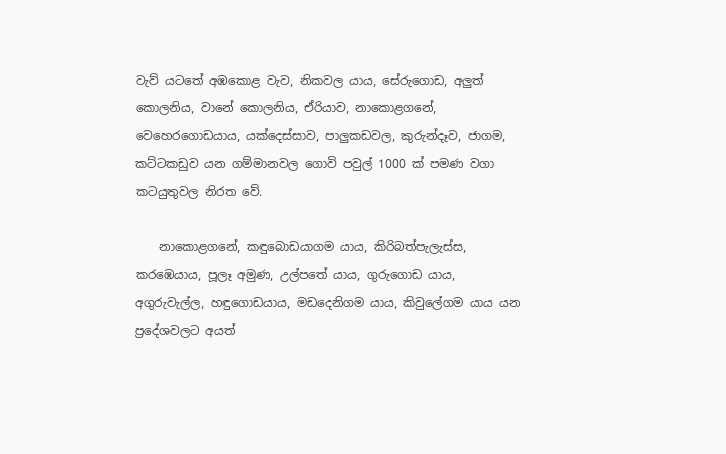වැව් යටතේ අඹකොළ වැව, නිකවල යාය, සේරුගොඩ, අලුත් කොලනිය, වානේ කොලනිය, ඒරියාව, නාකොළගනේ, වෙහෙරගොඩයාය, යක්දෙස්සාව, පාලුකඩවල, කුරුන්දෑව, ජාගම, කට්ටකඩුව යන ගම්මානවල ගොවි පවුල් 1000 ක් පමණ වගා කටයුතුවල නිරත වේ.

    නාකොළගනේ, කඳුබොඩයාගම යාය, කිරිබත්පැලැස්ස, කරඹෙයාය, පූලෑ අමුණ, උල්පතේ යාය, ගුරුගොඩ යාය, අගුරුවැල්ල, හඳුගොඩයාය, මඩදෙනිගම යාය, කිවුලේගම යාය යන ප්‍රදේශවලට අයත්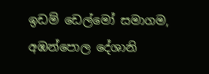ඉඩම් ඩෙල්මෝ සමාගම, අඹන්පොල දේශානි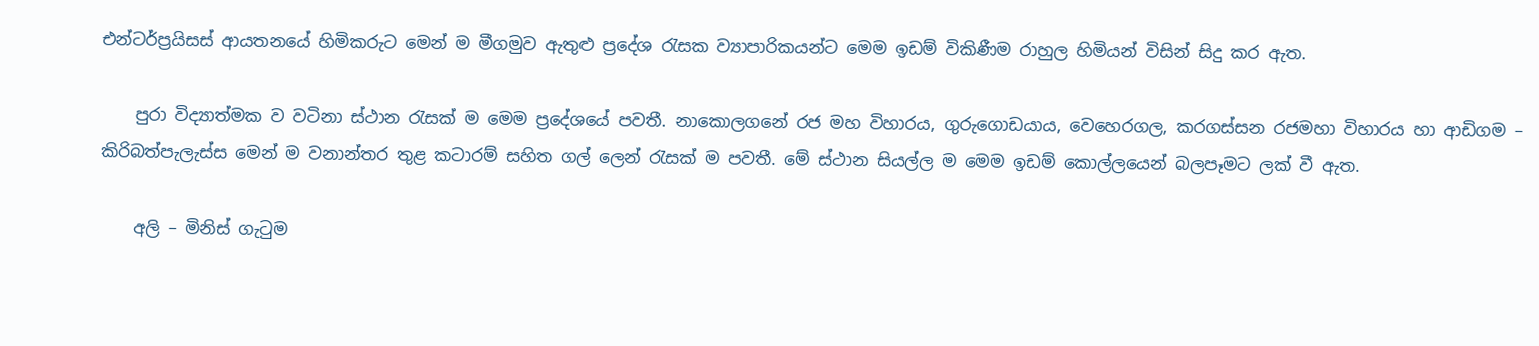එන්ටර්ප්‍රයිසස් ආයතනයේ හිමිකරුට මෙන් ම මීගමුව ඇතුළු ප්‍රදේශ රැසක ව්‍යාපාරිකයන්ට මෙම ඉඩම් විකිණීම රාහුල හිමියන් විසින් සිදු කර ඇත.

    පුරා විද්‍යාත්මක ව වටිනා ස්ථාන රැසක් ම මෙම ප්‍රදේශයේ පවතී. නාකොලගනේ රජ මහ විහාරය, ගුරුගොඩයාය, වෙහෙරගල, කරගස්සන රජමහා විහාරය හා ආඩිගම – කිරිබත්පැලැස්ස මෙන් ම වනාන්තර තුළ කටාරම් සහිත ගල් ලෙන් රැසක් ම පවතී. මේ ස්ථාන සියල්ල ම මෙම ඉඩම් කොල්ලයෙන් බලපෑමට ලක් වී ඇත.

    අලි – මිනිස් ගැටුම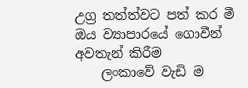උග්‍ර තත්ත්වට පත් කර මී ඔය ව්‍යාපාරයේ ගොවීන් අවතැන් කිරීම
    ලංකාවේ වැඩි ම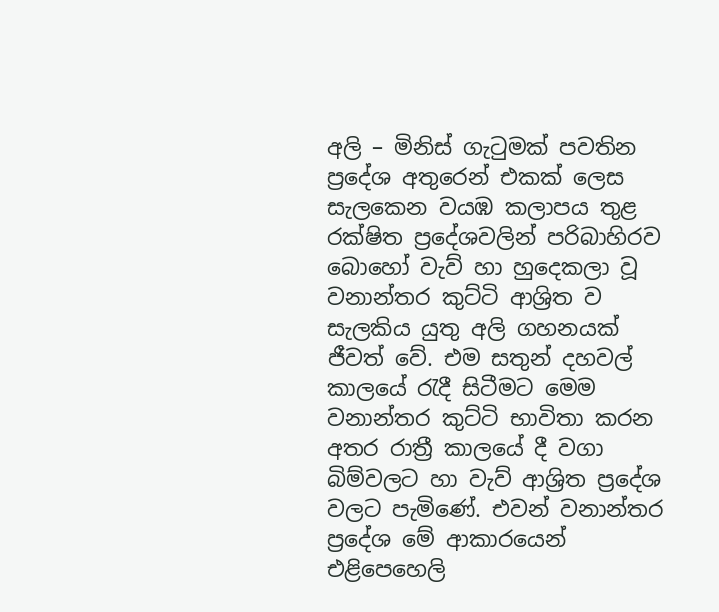අලි – මිනිස් ගැටුමක් පවතින ප්‍රදේශ අතුරෙන් එකක් ලෙස සැලකෙන වයඹ කලාපය තුළ රක්ෂිත ප්‍රදේශවලින් පරිබාහිරව බොහෝ වැව් හා හුදෙකලා වූ වනාන්තර කුට්ටි ආශ්‍රිත ව සැලකිය යුතු අලි ගහනයක් ජීවත් වේ. එම සතුන් දහවල් කාලයේ රැදී සිටීමට මෙම වනාන්තර කුට්ටි භාවිතා කරන අතර රාත්‍රී කාලයේ දී වගා බිම්වලට හා වැව් ආශ්‍රිත ප්‍රදේශ වලට පැමිණේ. එවන් වනාන්තර ප්‍රදේශ මේ ආකාරයෙන් එළිපෙහෙලි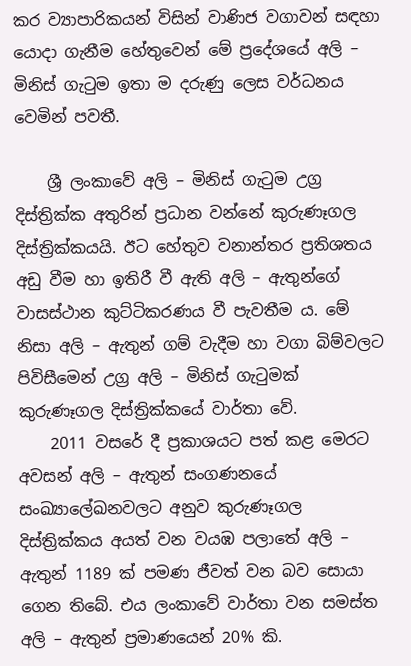කර ව්‍යාපාරිකයන් විසින් වාණිජ වගාවන් සඳහා යොදා ගැනීම හේතුවෙන් මේ ප්‍රදේශයේ අලි – මිනිස් ගැටුම ඉතා ම දරුණු ලෙස වර්ධනය වෙමින් පවතී.

    ශ්‍රී ලංකාවේ අලි – මිනිස් ගැටුම උග්‍ර දිස්ත්‍රික්ක අතුරින් ප්‍රධාන වන්නේ කුරුණෑගල දිස්ත්‍රික්කයයි. ඊට හේතුව වනාන්තර ප්‍රතිශතය අඩු වීම හා ඉතිරී වී ඇති අලි – ඇතුන්ගේ වාසස්ථාන කුට්ටිකරණය වී පැවතීම ය. මේ නිසා අලි – ඇතුන් ගම් වැදීම හා වගා බිම්වලට පිවිසීමෙන් උග්‍ර අලි – මිනිස් ගැටුමක් කුරුණෑගල දිස්ත්‍රික්කයේ වාර්තා වේ.
    2011 වසරේ දී ප්‍රකාශයට පත් කළ මෙරට අවසන් අලි – ඇතුන් සංගණනයේ සංඛ්‍යාලේඛනවලට අනුව කුරුණෑගල දිස්ත්‍රික්කය අයත් වන වයඹ පලාතේ අලි – ඇතුන් 1189 ක් පමණ ජීවත් වන බව සොයා ගෙන තිබේ. එය ලංකාවේ වාර්තා වන සමස්ත අලි – ඇතුන් ප්‍රමාණයෙන් 20% කි.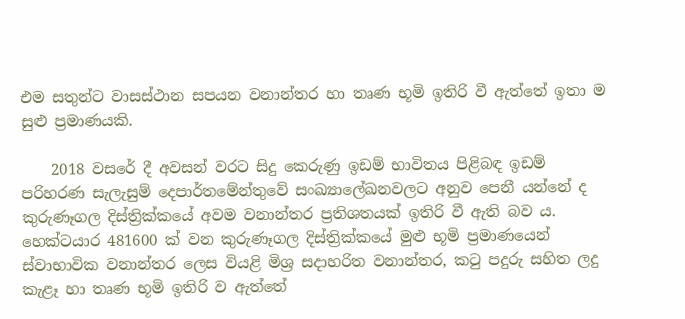එම සතුන්ට වාසස්ථාන සපයන වනාන්තර හා තෘණ භූමි ඉතිරි වී ඇත්තේ ඉතා ම සුළු ප්‍රමාණයකි.

    2018 වසරේ දී අවසන් වරට සිදු කෙරුණු ඉඩම් භාවිතය පිළිබඳ ඉඩම් පරිහරණ සැලැසුම් දෙපාර්තමේන්තුවේ සංඛ්‍යාලේඛනවලට අනුව පෙනී යන්නේ ද කුරුණෑගල දිස්ත්‍රික්කයේ අවම වනාන්තර ප්‍රතිශතයක් ඉතිරි වී ඇති බව ය. හෙක්ටයාර 481600 ක් වන කුරුණෑගල දිස්ත්‍රික්කයේ මුළු භූමි ප්‍රමාණයෙන් ස්වාභාවික වනාන්තර ලෙස වියළි මිශ්‍ර සදාහරිත වනාන්තර, කටු පදුරු සහිත ලදු කැළෑ හා තෘණ භූමි ඉතිරි ව ඇත්තේ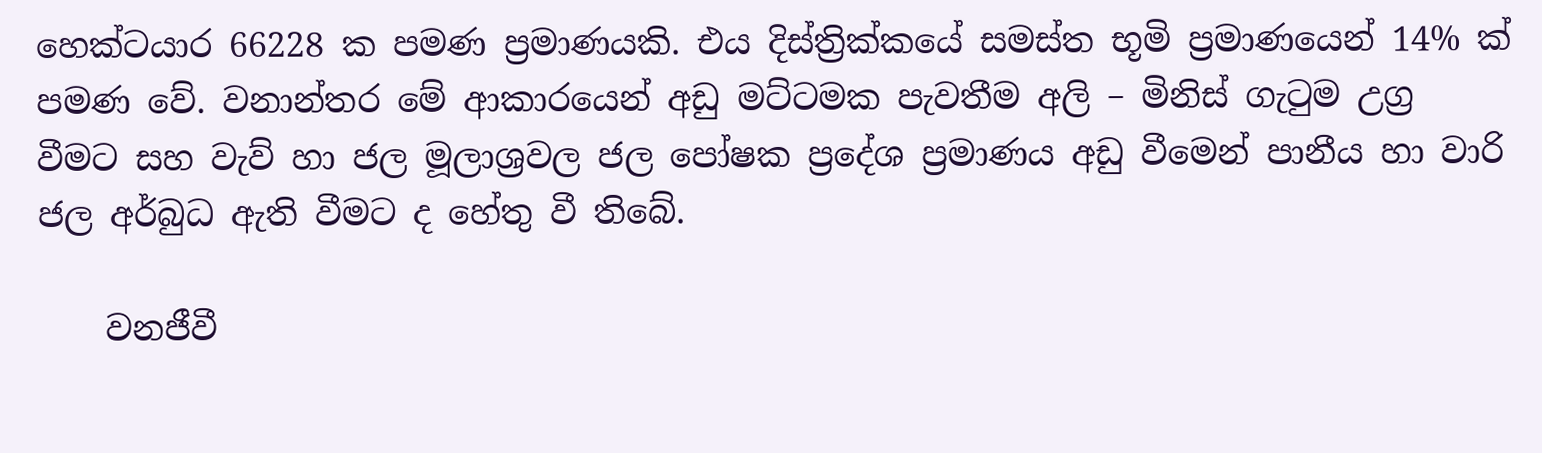හෙක්ටයාර 66228 ක පමණ ප්‍රමාණයකි. එය දිස්ත්‍රික්කයේ සමස්ත භූමි ප්‍රමාණයෙන් 14% ක් පමණ වේ. වනාන්තර මේ ආකාරයෙන් අඩු මට්ටමක පැවතීම අලි – මිනිස් ගැටුම උග්‍ර වීමට සහ වැව් හා ජල මූලාශ්‍රවල ජල පෝෂක ප්‍රදේශ ප්‍රමාණය අඩු වීමෙන් පානීය හා වාරි ජල අර්බුධ ඇති වීමට ද හේතු වී තිබේ.

    වනජීවී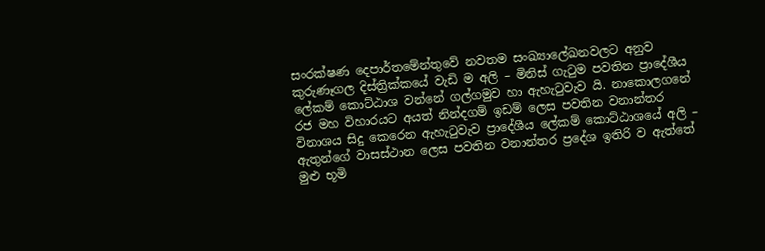සංරක්ෂණ දෙපාර්තමේන්තුවේ නවතම සංඛ්‍යාලේඛනවලට අනුව කුරුණෑගල දිස්ත්‍රික්කයේ වැඩි ම අලි – මිනිස් ගැටුම පවතින ප්‍රාදේශීය ලේකම් කොට්ඨාශ වන්නේ ගල්ගමුව හා ඇහැටුවැව යි. නාකොලගනේ රජ මහ විහාරයට අයත් නින්දගම් ඉඩම් ලෙස පවතින වනාන්තර විනාශය සිදු කෙරෙන ඇහැටුවැව ප්‍රාදේශීය ලේකම් කොට්ඨාශයේ අලි – ඇතුන්ගේ වාසස්ථාන ලෙස පවතින වනාන්තර ප්‍රදේශ ඉතිරි ව ඇත්තේ මුළු භූමි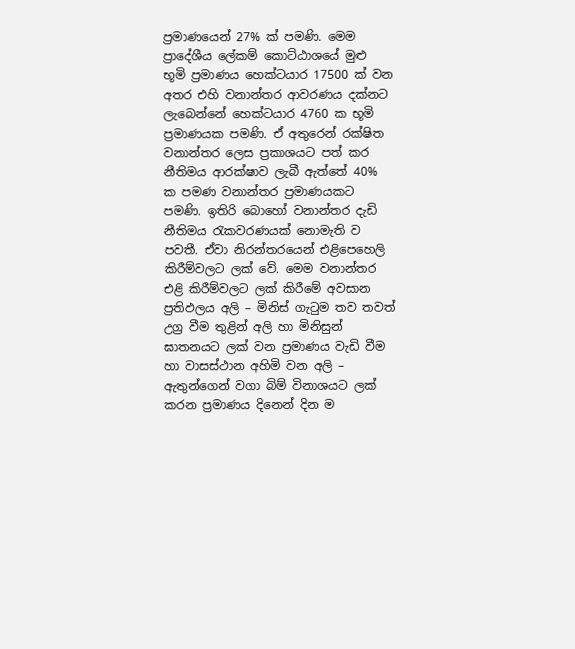ප්‍රමාණයෙන් 27% ක් පමණි. මෙම ප්‍රාදේශීය ලේකම් කොට්ඨාශයේ මුළු භූමි ප්‍රමාණය හෙක්ටයාර 17500 ක් වන අතර එහි වනාන්තර ආවරණය දක්නට ලැබෙන්නේ හෙක්ටයාර 4760 ක භූමි ප්‍රමාණයක පමණි. ඒ අතුරෙන් රක්ෂිත වනාන්තර ලෙස ප්‍රකාශයට පත් කර නීතිමය ආරක්ෂාව ලැබී ඇත්තේ 40% ක පමණ වනාන්තර ප්‍රමාණයකට පමණි. ඉතිරි බොහෝ වනාන්තර දැඩි නීතිමය රැකවරණයක් නොමැති ව පවතී. ඒවා නිරන්තරයෙන් එළිපෙහෙලි කිරීම්වලට ලක් වේ. මෙම වනාන්තර එළි කිරීම්වලට ලක් කිරීමේ අවසාන ප්‍රතිඵලය අලි – මිනිස් ගැටුම තව තවත් උග්‍ර වීම තුළින් අලි හා මිනිසුන් ඝාතනයට ලක් වන ප්‍රමාණය වැඩි වීම හා වාසස්ථාන අහිමි වන අලි – ඇතුන්ගෙන් වගා බිම් විනාශයට ලක් කරන ප්‍රමාණය දිනෙන් දින ම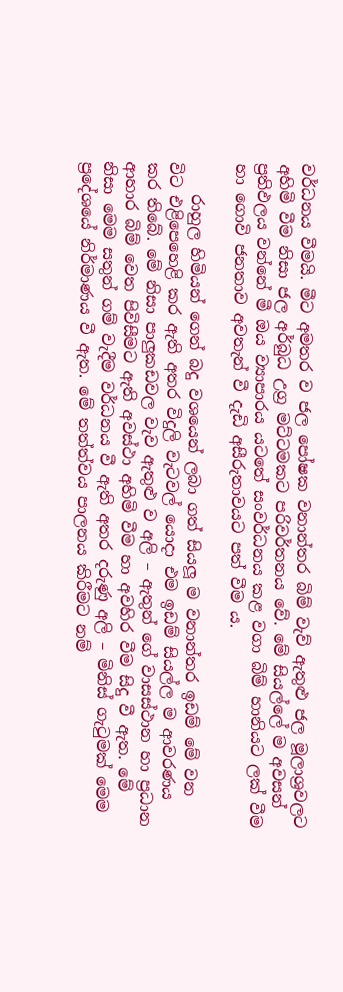වර්ධනය වීමයි. මීට අමතර ව ජල පෝෂක වනාන්තර බිම් වැව් ඇතුළු ජල මූලාශ්‍රවලට අහිමි වීම නිසා ජල අර්බුධ උග්‍ර මට්ටමකට පරිවර්තනය වේ. මේ සියල්ලේ ම අවසන් ප්‍රතිඵලය වන්නේ මී ඔය ව්‍යාපාරය යටතේ සංවර්ධනය කළ වගා බිම් හානියට ලක් වීම හා ගොවි ජනතාව අවතැන් වී දැඩි අසීරුතාවයට පත් වීම ය.

    රාහුල හිමියන් ගෙන් බදු වශයෙන් ලබා ගත් සියලූ ම වනාන්තර ඉඩම් මේ වන විට එළිපෙහෙළි කර ඇති අතර විදුලි වැටවල් යොදා එම ඉඩම් සියල්ල ම ආවරණය කර තිබේ. මේ නිසා පාලුකඩවල වැව ඇතුළු ව අලි – ඇතුන් ගේ වාසස්ථාන හා ප්‍රධාන ආහාර බිම් වෙත පිවිසීමට ඇති අවස්ථා අහිමි වීම හා අවහිර වීම සිදු වී ඇත. මේ නිසා මෙම සතුන් ගම් වැදීම වර්ධනය වී ඇති අතර දරුණු අලි – මිනිස් ගැටුමක් මෙම ප්‍රදේශයේ නිර්මාණය වී ඇත. මේ තත්ත්වය පාලනය කිරීමට නම්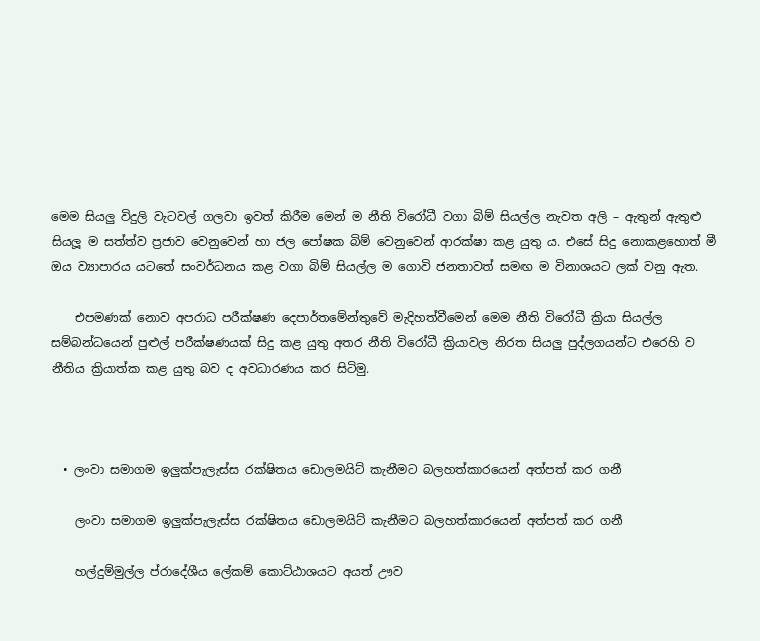මෙම සියලු විදුලි වැටවල් ගලවා ඉවත් කිරීම මෙන් ම නීති විරෝධී වගා බිම් සියල්ල නැවත අලි – ඇතුන් ඇතුළු සියලූ ම සත්ත්ව ප්‍රජාව වෙනුවෙන් හා ජල පෝෂක බිම් වෙනුවෙන් ආරක්ෂා කළ යුතු ය. එසේ සිදු නොකළහොත් මී ඔය ව්‍යාපාරය යටතේ සංවර්ධනය කළ වගා බිම් සියල්ල ම ගොවි ජනතාවත් සමඟ ම විනාශයට ලක් වනු ඇත.

    එපමණක් නොව අපරාධ පරීක්ෂණ දෙපාර්තමේන්තුවේ මැදිහත්වීමෙන් මෙම නීති විරෝධී ක්‍රියා සියල්ල සම්බන්ධයෙන් පුළුල් පරීක්ෂණයක් සිදු කළ යුතු අතර නීති විරෝධී ක්‍රියාවල නිරත සියලු පුද්ලගයන්ට එරෙහි ව නීතිය ක්‍රියාත්ක කළ යුතු බව ද අවධාරණය කර සිටිමු.



  • ලංවා සමාගම ඉලුක්පැලැස්ස රක්ෂිතය ඩොලමයිට් කැනීමට බලහත්කාරයෙන් අත්පත් කර ගනී

    ලංවා සමාගම ඉලුක්පැලැස්ස රක්ෂිතය ඩොලමයිට් කැනීමට බලහත්කාරයෙන් අත්පත් කර ගනී

    හල්දුම්මුල්ල ප්රාදේශීය ලේකම් කොට්ඨාශයට අයත් ඌව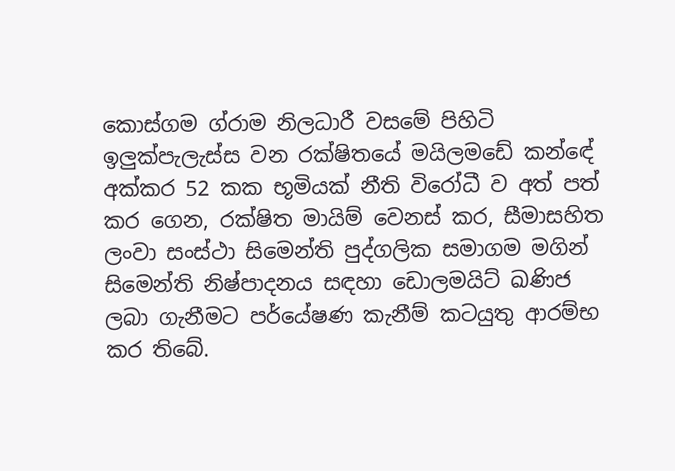කොස්ගම ග්රාම නිලධාරී වසමේ පිහිටි ඉලුක්පැලැස්ස වන රක්ෂිතයේ මයිලමඩේ කන්ඳේ අක්කර 52 කක භූමියක් නීති විරෝධී ව අත් පත් කර ගෙන, රක්ෂිත මායිම් වෙනස් කර, සීමාසහිත ලංවා සංස්ථා සිමෙන්ති පුද්ගලික සමාගම මගින් සිමෙන්ති නිෂ්පාදනය සඳහා ඩොලමයිට් ඛණිජ ලබා ගැනීමට පර්යේෂණ කැනීම් කටයුතු ආරම්භ කර තිබේ.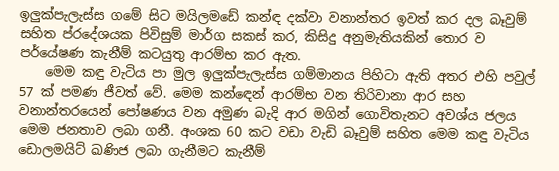ඉලුක්පැලැස්ස ගමේ සිට මයිලමඩේ කන්ඳ දක්වා වනාන්තර ඉවත් කර දල බෑවුම් සහිත ප්රදේශයක පිවිසුම් මාර්ග සකස් කර, කිසිදු අනුමැතියකින් තොර ව පර්යේෂණ කැනීම් කටයුතු ආරම්භ කර ඇත.
    මෙම කඳු වැටිය පා මුල ඉලුක්පැලැස්ස ගම්මානය පිහිටා ඇති අතර එහි පවුල් 57 ක් පමණ ජීවත් වේ. මෙම කන්ඳෙන් ආරම්භ වන තිරිවානා ආර සහ වනාන්තරයෙන් පෝෂණය වන අමුණ බැදි ආර මගින් ගොවිතැනට අවශ්ය ජලය මෙම ජනතාව ලබා ගනී. අංශක 60 කට වඩා වැඩි බෑවුම් සහිත මෙම කඳු වැටිය ඩොලමයිට් ඛණිජ ලබා ගැනීමට කැනීම්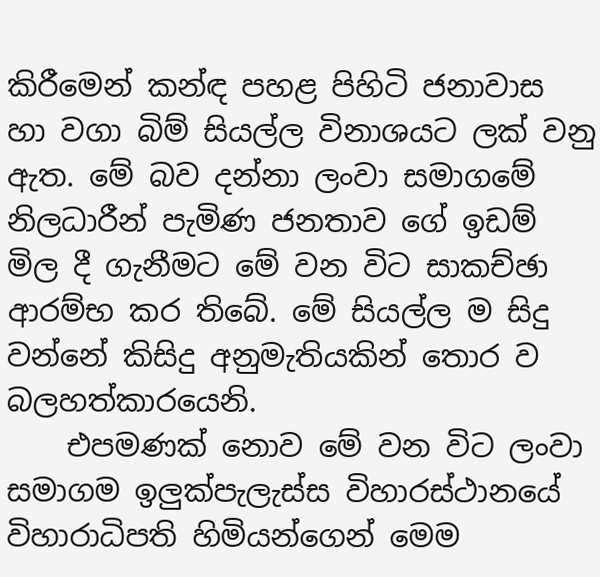කිරීමෙන් කන්ඳ පහළ පිහිටි ජනාවාස හා වගා බිම් සියල්ල විනාශයට ලක් වනු ඇත. මේ බව දන්නා ලංවා සමාගමේ නිලධාරීන් පැමිණ ජනතාව ගේ ඉඩම් මිල දී ගැනීමට මේ වන විට සාකච්ඡා ආරම්භ කර තිබේ. මේ සියල්ල ම සිදු වන්නේ කිසිදු අනුමැතියකින් තොර ව බලහත්කාරයෙනි.
    එපමණක් නොව මේ වන විට ලංවා සමාගම ඉලුක්පැලැස්ස විහාරස්ථානයේ විහාරාධිපති හිමියන්ගෙන් මෙම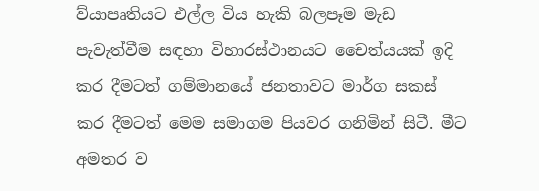ව්යාපෘතියට එල්ල විය හැකි බලපෑම මැඩ පැවැත්වීම සඳහා විහාරස්ථානයට චෛත්යයක් ඉදි කර දීමටත් ගම්මානයේ ජනතාවට මාර්ග සකස් කර දීමටත් මෙම සමාගම පියවර ගනිමින් සිටී. මීට අමතර ව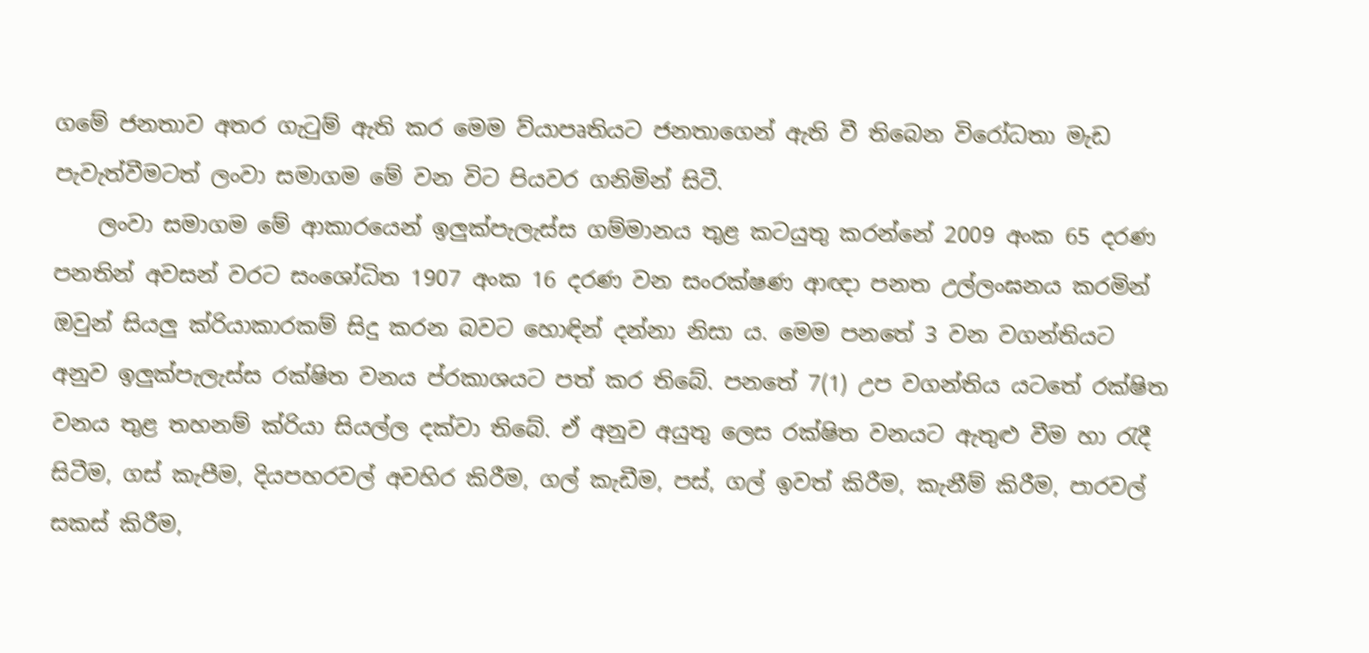ගමේ ජනතාව අතර ගැටුම් ඇති කර මෙම ව්යාපෘතියට ජනතාගෙන් ඇති වී තිබෙන විරෝධතා මැඩ පැවැත්වීමටත් ලංවා සමාගම මේ වන විට පියවර ගනිමින් සිටී.
    ලංවා සමාගම මේ ආකාරයෙන් ඉලුක්පැලැස්ස ගම්මානය තුළ කටයුතු කරන්නේ 2009 අංක 65 දරණ පනතින් අවසන් වරට සංශෝධිත 1907 අංක 16 දරණ වන සංරක්ෂණ ආඥා පනත උල්ලංඝනය කරමින් ඔවුන් සියලු ක්රියාකාරකම් සිදු කරන බවට හොඳින් දන්නා නිසා ය. මෙම පනතේ 3 වන වගන්තියට අනුව ඉලුක්පැලැස්ස රක්ෂිත වනය ප්රකාශයට පත් කර තිබේ. පනතේ 7(1) උප වගන්තිය යටතේ රක්ෂිත වනය තුළ තහනම් ක්රියා සියල්ල දක්වා තිබේ. ඒ අනුව අයුතු ලෙස රක්ෂිත වනයට ඇතුළු වීම හා රැදී සිටීම, ගස් කැපීම, දියපහරවල් අවහිර කිරීම, ගල් කැඩීම, පස්, ගල් ඉවත් කිරීම, කැනීම් කිරීම, පාරවල් සකස් කිරීම,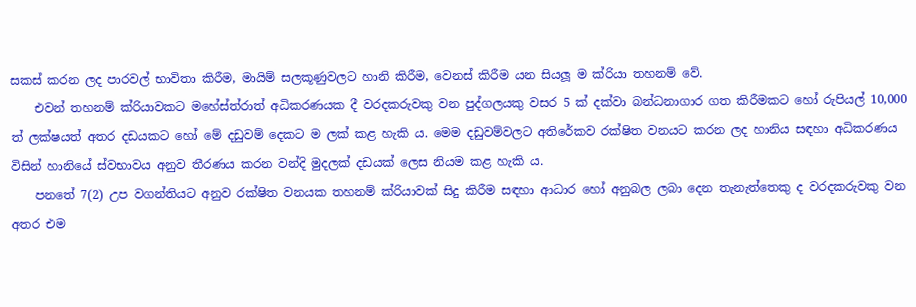සකස් කරන ලද පාරවල් භාවිතා කිරීම, මායිම් සලකූණුවලට හානි කිරීම, වෙනස් කිරීම යන සියලූ ම ක්රියා තහනම් වේ.
    එවන් තහනම් ක්රියාවකට මහේස්ත්රාත් අධිකරණයක දී වරදකරුවකු වන පුද්ගලයකු වසර 5 ක් දක්වා බන්ධනාගාර ගත කිරීමකට හෝ රුපියල් 10,000 ත් ලක්ෂයත් අතර දඩයකට හෝ මේ දඩුවම් දෙකට ම ලක් කළ හැකි ය. මෙම දඩුවම්වලට අතිරේකව රක්ෂිත වනයට කරන ලද හානිය සඳහා අධිකරණය විසින් හානියේ ස්වභාවය අනුව තීරණය කරන වන්දි මුදලක් දඩයක් ලෙස නියම කළ හැකි ය.
    පනතේ 7(2) උප වගන්තියට අනුව රක්ෂිත වනයක තහනම් ක්රියාවක් සිදු කිරීම සඳහා ආධාර හෝ අනුබල ලබා දෙන තැනැත්තෙකු ද වරදකරුවකු වන අතර එම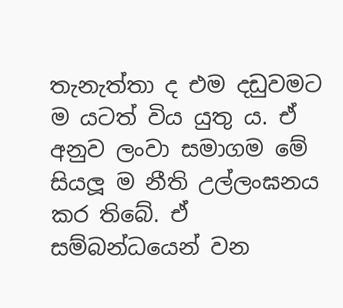තැනැත්තා ද එම දඩුවමට ම යටත් විය යුතු ය. ඒ අනුව ලංවා සමාගම මේ සියලූ ම නීති උල්ලංඝනය කර තිබේ. ඒ සම්බන්ධයෙන් වන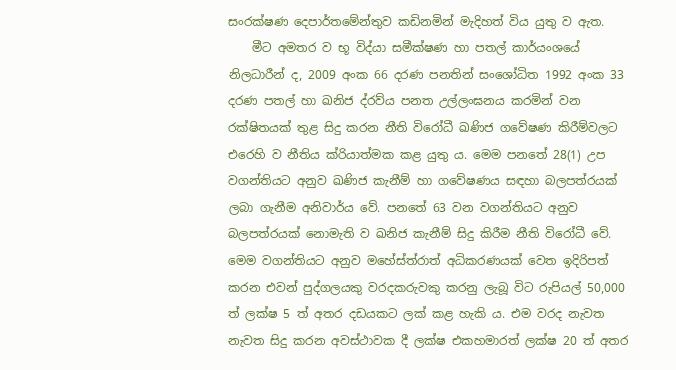සංරක්ෂණ දෙපාර්තමේන්තුව කඩිනමින් මැදිහත් විය යුතු ව ඇත.
    මීට අමතර ව භූ විද්යා සමීක්ෂණ හා පතල් කාර්යංශයේ නිලධාරීන් ද, 2009 අංක 66 දරණ පනතින් සංශෝධිත 1992 අංක 33 දරණ පතල් හා ඛනිජ ද්රව්ය පනත උල්ලංඝනය කරමින් වන රක්ෂිතයක් තුළ සිදු කරන නීති විරෝධී ඛණිජ ගවේෂණ කිරීම්වලට එරෙහි ව නීතිය ක්රියාත්මක කළ යුතු ය. මෙම පනතේ 28(1) උප වගන්තියට අනුව ඛණිජ කැනීම් හා ගවේෂණය සඳහා බලපත්රයක් ලබා ගැනීම අනිවාර්ය වේ. පනතේ 63 වන වගන්තියට අනුව බලපත්රයක් නොමැති ව ඛනිජ කැනීම් සිදු කිරීම නීති විරෝධී වේ. මෙම වගන්තියට අනුව මහේස්ත්රාත් අධිකරණයක් වෙත ඉදිරිපත් කරන එවන් පුද්ගලයකු වරදකරුවකු කරනු ලැබූ විට රුපියල් 50,000 ත් ලක්ෂ 5 ත් අතර දඩයකට ලක් කළ හැකි ය. එම වරද නැවත නැවත සිදු කරන අවස්ථාවක දී ලක්ෂ එකහමාරත් ලක්ෂ 20 ත් අතර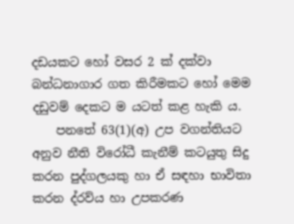දඩයකට හෝ වසර 2 ක් දක්වා බන්ධනාගාර ගත කිරීමකට හෝ මෙම දඩුවම් දෙකට ම යටත් කළ හැකි ය.
    පනතේ 63(1)(අ) උප වගන්තියට අනුව නීති විරෝධී කැනීම් කටයුතු සිදු කරන පුද්ගලයකු හා ඒ සඳහා භාවිතා කරන ද්රව්ය හා උපකරණ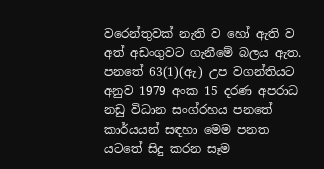වරෙන්තුවක් නැති ව හෝ ඇති ව අත් අඩංගුවට ගැනීමේ බලය ඇත. පනතේ 63(1)(ඇ) උප වගන්තියට අනුව 1979 අංක 15 දරණ අපරාධ නඩු විධාන සංග්රහය පනතේ කාර්යයන් සඳහා මෙම පනත යටතේ සිදු කරන සෑම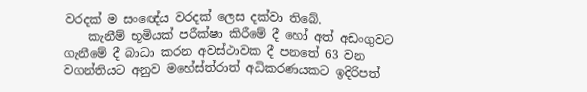වරදක් ම සංඥේය වරදක් ලෙස දක්වා තිබේ.
    කැනීම් භූමියක් පරීක්ෂා කිරීමේ දී හෝ අත් අඩංගුවට ගැනීමේ දී බාධා කරන අවස්ථාවක දී පනතේ 63 වන වගන්තියට අනුව මහේස්ත්රාත් අධිකරණයකට ඉදිරිපත්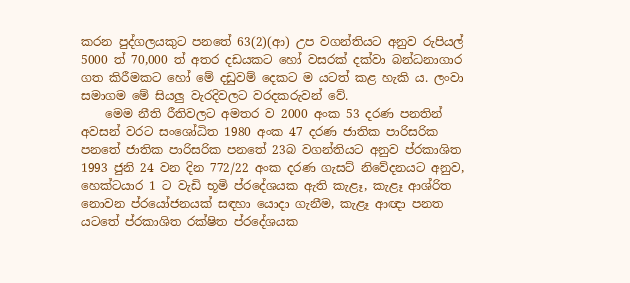කරන පුද්ගලයකුට පනතේ 63(2)(ආ) උප වගන්තියට අනුව රුපියල් 5000 ත් 70,000 ත් අතර දඩයකට හෝ වසරක් දක්වා බන්ධනාගාර ගත කිරීමකට හෝ මේ දඩුවම් දෙකට ම යටත් කළ හැකි ය. ලංවා සමාගම මේ සියලු වැරදිවලට වරදකරුවන් වේ.
    මෙම නීති රීතිවලට අමතර ව 2000 අංක 53 දරණ පනතින් අවසන් වරට සංශෝධිත 1980 අංක 47 දරණ ජාතික පාරිසරික පනතේ ජාතික පාරිසරික පනතේ 23බ වගන්තියට අනුව ප්රකාශිත 1993 ජුනි 24 වන දින 772/22 අංක දරණ ගැසට් නිවේදනයට අනුව, හෙක්ටයාර 1 ට වැඩි භූමි ප්රදේශයක ඇති කැළෑ, කැළෑ ආශ්රිත නොවන ප්රයෝජනයක් සඳහා යොදා ගැනීම, කැළෑ ආඥා පනත යටතේ ප්රකාශිත රක්ෂිත ප්රදේශයක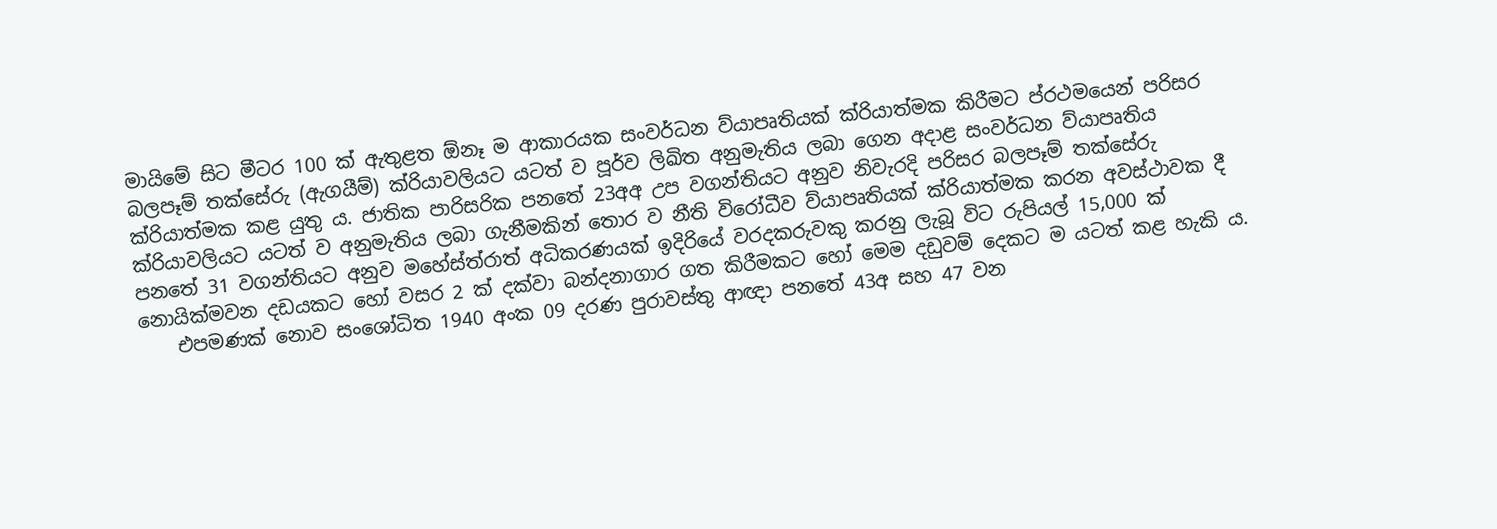මායිමේ සිට මීටර 100 ක් ඇතුළත ඕනෑ ම ආකාරයක සංවර්ධන ව්යාපෘතියක් ක්රියාත්මක කිරීමට ප්රථමයෙන් පරිසර බලපෑම් තක්සේරු (ඇගයීම්) ක්රියාවලියට යටත් ව පූර්ව ලිඛිත අනුමැතිය ලබා ගෙන අදාළ සංවර්ධන ව්යාපෘතිය ක්රියාත්මක කළ යුතු ය. ජාතික පාරිසරික පනතේ 23අඅ උප වගන්තියට අනුව නිවැරදි පරිසර බලපෑම් තක්සේරු ක්රියාවලියට යටත් ව අනුමැතිය ලබා ගැනීමකින් තොර ව නීති විරෝධීව ව්යාපෘතියක් ක්රියාත්මක කරන අවස්ථාවක දී පනතේ 31 වගන්තියට අනුව මහේස්ත්රාත් අධිකරණයක් ඉදිරියේ වරදකරුවකු කරනු ලැබූ විට රුපියල් 15,000 ක් නොයික්මවන දඩයකට හෝ වසර 2 ක් දක්වා බන්දනාගාර ගත කිරීමකට හෝ මෙම දඩුවම් දෙකට ම යටත් කළ හැකි ය.
    එපමණක් නොව සංශෝධිත 1940 අංක 09 දරණ පුරාවස්තු ආඥා පනතේ 43අ සහ 47 වන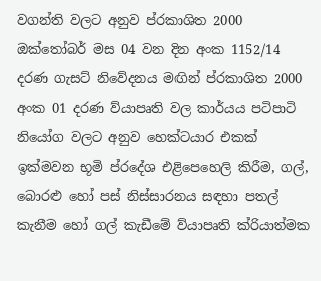වගන්ති වලට අනුව ප්රකාශිත 2000 ඔක්තෝබර් මස 04 වන දින අංක 1152/14 දරණ ගැසට් නිවේදනය මඟින් ප්රකාශිත 2000 අංක 01 දරණ ව්යාපෘති වල කාර්යය පටිපාටි නියෝග වලට අනුව හෙක්ටයාර එකක් ඉක්මවන භූමි ප්රදේශ එළිපෙහෙලි කිරීම, ගල්, බොරළු හෝ පස් නිස්සාරනය සඳහා පතල් කැනීම හෝ ගල් කැඩීමේ ව්යාපෘති ක්රියාත්මක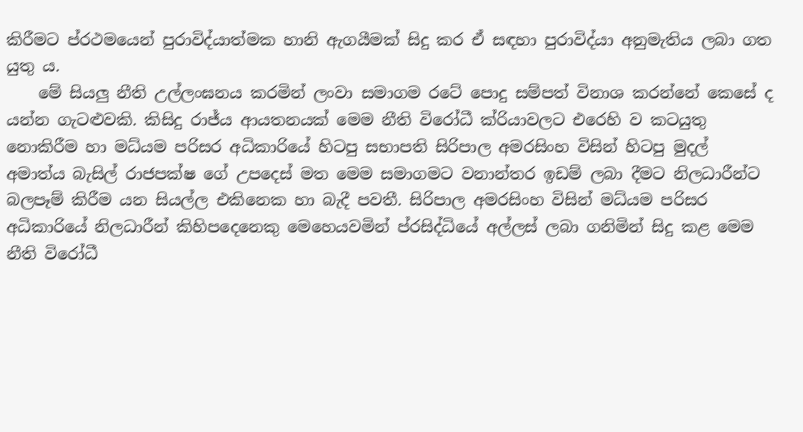කිරීමට ප්රථමයෙන් පුරාවිද්යාත්මක හානි ඇගයීමක් සිදු කර ඒ සඳහා පුරාවිද්යා අනුමැතිය ලබා ගත යුතු ය.
    මේ සියලු නීති උල්ලංඝනය කරමින් ලංවා සමාගම රටේ පොදු සම්පත් විනාශ කරන්නේ කෙසේ ද යන්න ගැටළුවකි. කිසිදු රාජ්ය ආයතනයක් මෙම නීති විරෝධී ක්රියාවලට එරෙහි ව කටයුතු නොකිරීම හා මධ්යම පරිසර අධිකාරියේ හිටපු සභාපති සිරිපාල අමරසිංහ විසින් හිටපු මුදල් අමාත්ය බැසිල් රාජපක්ෂ ගේ උපදෙස් මත මෙම සමාගමට වනාන්තර ඉඩම් ලබා දීමට නිලධාරීන්ට බලපෑම් කිරීම යන සියල්ල එකිනෙක හා බැදී පවතී. සිරිපාල අමරසිංහ විසින් මධ්යම පරිසර අධිකාරියේ නිලධාරීන් කිහිපදෙනෙකු මෙහෙයවමින් ප්රසිද්ධියේ අල්ලස් ලබා ගනිමින් සිදු කළ මෙම නීති විරෝධී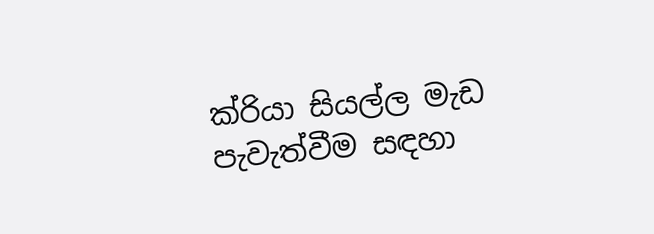ක්රියා සියල්ල මැඩ පැවැත්වීම සඳහා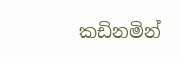කඩිනමින්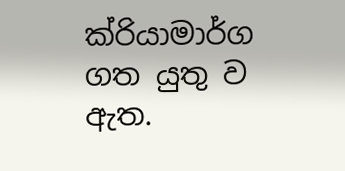ක්රියාමාර්ග ගත යුතු ව ඇත.